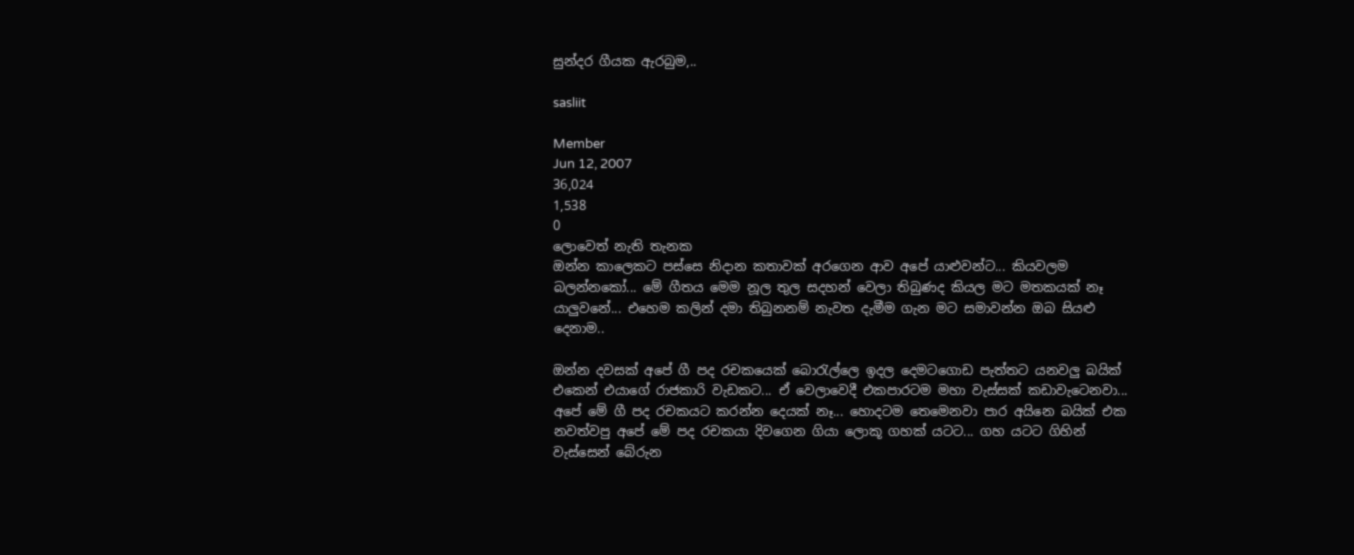සුන්දර ගීයක ඇරබුම,..

sasliit

Member
Jun 12, 2007
36,024
1,538
0
ලොවෙත් නැති තැනක
ඔන්න කාලෙකට පස්සෙ නිදාන කතාවක් අරගෙන ආව අපේ යාළුවන්ට... කියවලම බලන්නකෝ... මේ ගීතය මෙම නූල තුල සදහන් වෙලා තිබුණද කියල මට මතකයක් නෑ යාලුවනේ... එහෙම කලින් දමා තිබුනනම් නැවත දැමීම ගැන මට සමාවන්න ඔබ සියළු දෙනාම..

ඔන්න දවසක් අපේ ගී පද රචකයෙක් බොරැල්ලෙ ඉදල දෙමටගොඩ පැත්තට යනවලු බයික් එකෙන් එයාගේ රාජකාරි වැඩකට... ඒ වෙලාවෙදී එකපාරටම මහා වැස්සක් කඩාවැටෙනවා... අපේ මේ ගී පද රචකයට කරන්න දෙයක් නෑ... හොදටම තෙමෙනවා පාර අයිනෙ බයික් එක නවත්වපු අපේ මේ පද රචකයා දිවගෙන ගියා ලොකූ ගහක් යටට... ගහ යටට ගිහින් වැස්සෙන් බේරුන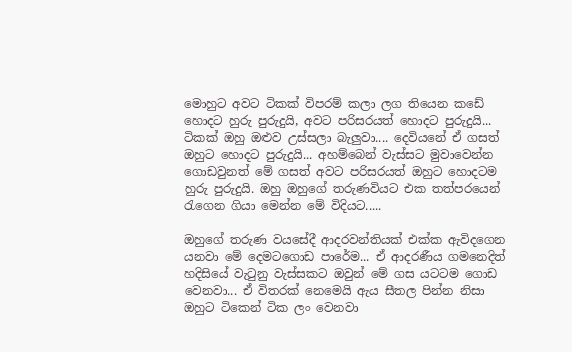මොහුට අවට ටිකක් විපරම් කලා ලග තියෙන කඩේ හොදට හුරු පුරුදුයි, අවට පරිසරයත් හොදට පුරුදුයි... ටිකක් ඔහු ඔළුව උස්සලා බැලුවා.... දෙවියනේ ඒ ගසත් ඔහුට හොදට පුරුදුයි... අහම්බෙන් වැස්සට මුවාවෙන්න ගොඩවුනත් මේ ගසත් අවට පරිසරයත් ඔහුට හොදටම හුරු පුරුදුයි. ඔහු ඔහුගේ තරුණවියට එක තත්පරයෙන් රැගෙන ගියා මෙන්න මේ විදියට.....

ඔහුගේ තරුණ වයසේදී ආදරවන්තියක් එක්ක ඇවිදගෙන යනවා මේ දෙමටගොඩ පාරේම... ඒ ආදරණීය ගමනෙදිත් හදිසියේ වැටුනු වැස්සකට ඔවුන් මේ ගස යටටම ගොඩ වෙනවා... ඒ විතරක් නෙමෙයි ඇය සීතල පින්න නිසා ඔහුට ටිකෙන් ටික ලං වෙනවා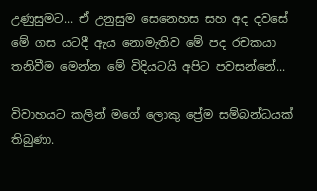උණුසුමට... ඒ උනුසුම සෙනෙහස සහ අද දවසේ මේ ගස යටදී ඇය නොමැතිව මේ පද රචකයා තනිවීම මෙන්න මේ විදියටයි අපිට පවසන්නේ...

විවාහයට කලින් මගේ ලොකු ප්‍රේම සම්බන්ධයක් තිබුණා.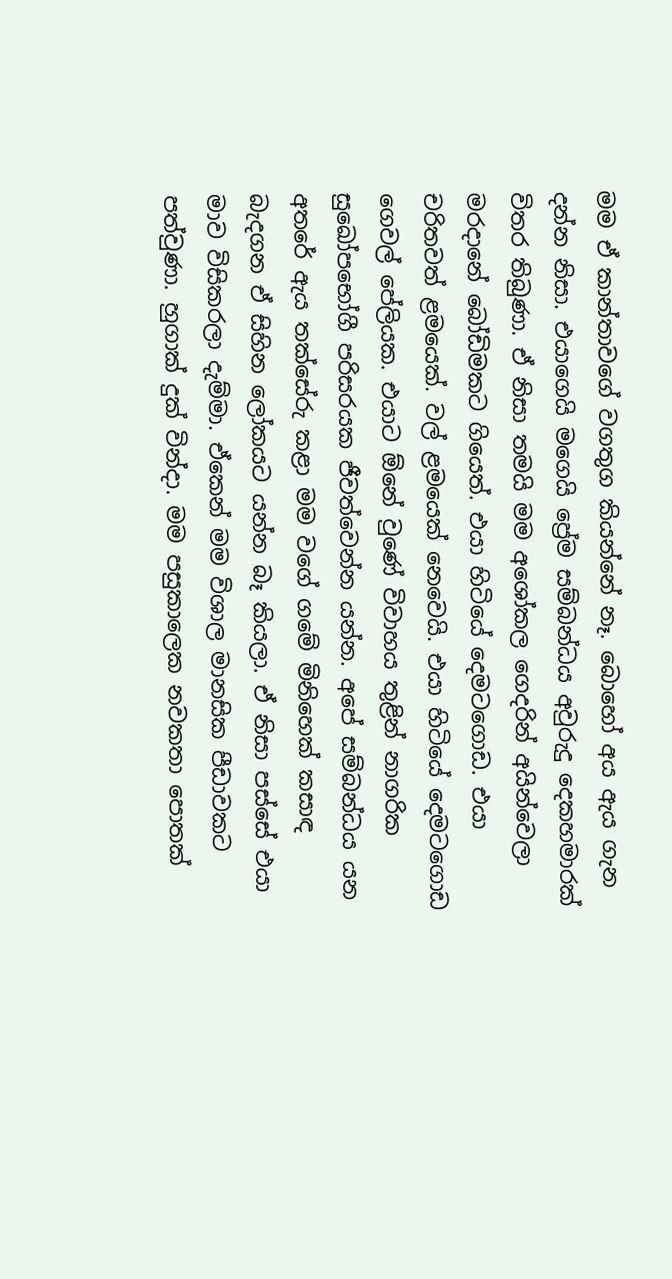මම ඒ කාන්තාවගේ වගතුග කියන්නේ නෑ. බොහෝ අය ඇය ගැන දන්න නිසා. එයාගෙයි මගෙයි ප්‍රේම සම්බන්ධය අවුරුදු දෙකහමාරක් විතර තිබුණා. ඒ නිසා තමයි මම අශෝකල ගෙදරින් අයින්වෙලා මරදානේ බෝඩිමකට ගියෙත්. එයා හිටියේ දෙමටගොඩ. එයා චරිතවත් ළමයෙක්. වල් ළමයෙක් නෙවෙයි. එයා හිටියේ දෙමටගොඩ ගෙවල් පේලියක. එයාට ඕනේ වුණේ විවාහය තුළින් නාගරික සුඛෝපභෝගී පරිසරයක ජීවත්වෙන්න යන්න. අපේ සම්බන්ධය යන අතරේ ඇය තක්සේරු කළා මම වගේ ගමේ මිනිහෙක් කසාඳ බැදගන ඒ සිහින ලෝකයට යන්න බෑ කියලා. ඒ නිසා පස්සේ එයා මාව විසිකරලා දැම්මා. ඒකෙන් මම විශාල මානසික පීඩාවකට පත්වුණා. හුගාක් දුක් වින්දා. මම පසුකාලෙක නවකතා පොතක්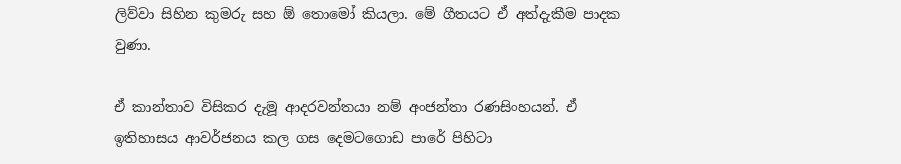ලිව්වා සිහින කුමරු සහ ඕ තොමෝ කියලා. මේ ගීතයට ඒ අත්දැකීම පාදක වුණා.

ඒ කාන්තාව විසිකර දැමූ ආදරවන්තයා නම් අංජන්තා රණසිංහයන්. ඒ ඉතිහාසය ආවර්ජනය කල ගස දෙමටගොඩ පාරේ පිහිටා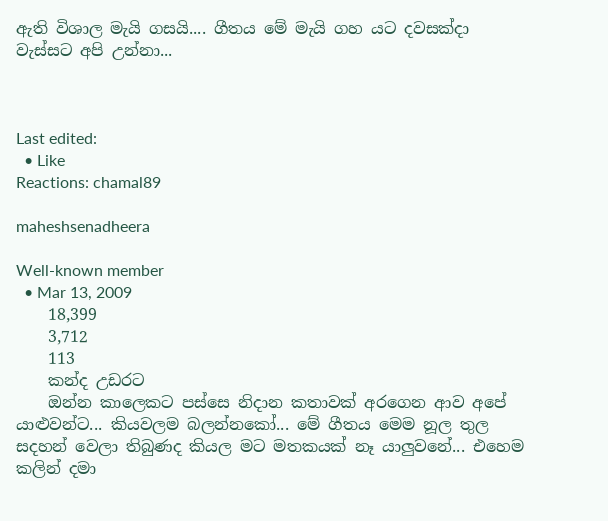ඇති විශාල මැයි ගසයි.... ගීතය මේ මැයි ගහ යට දවසක්දා වැස්සට අපි උන්නා...



Last edited:
  • Like
Reactions: chamal89

maheshsenadheera

Well-known member
  • Mar 13, 2009
    18,399
    3,712
    113
    කන්ද උඩරට
    ඔන්න කාලෙකට පස්සෙ නිදාන කතාවක් අරගෙන ආව අපේ යාළුවන්ට... කියවලම බලන්නකෝ... මේ ගීතය මෙම නූල තුල සදහන් වෙලා තිබුණද කියල මට මතකයක් නෑ යාලුවනේ... එහෙම කලින් දමා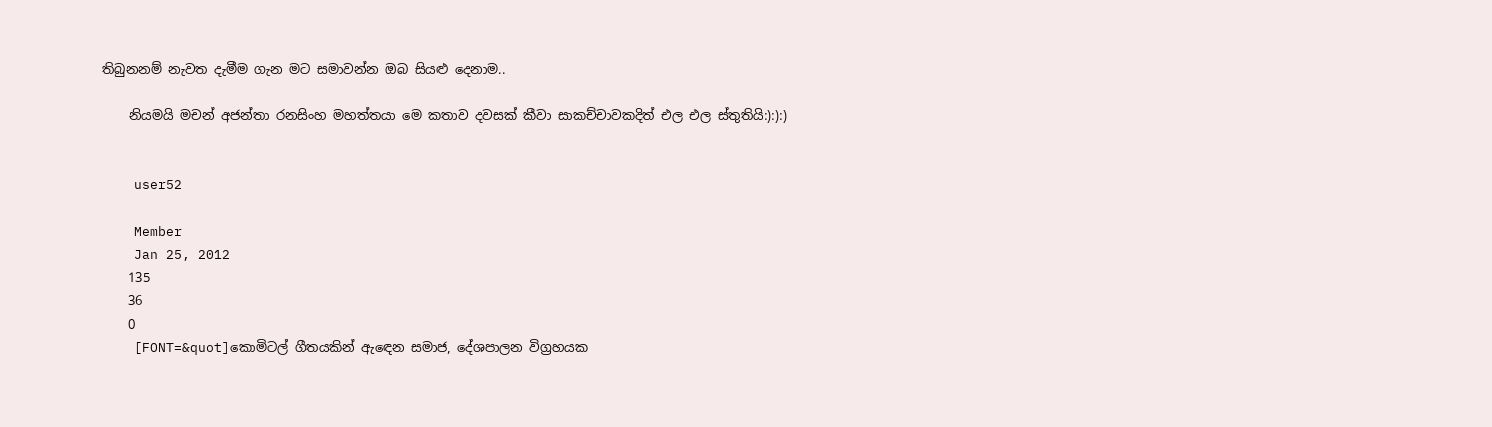තිබුනනම් නැවත දැමීම ගැන මට සමාවන්න ඔබ සියළු දෙනාම..

    නියමයි මචන් අජන්තා රනසිංහ මහත්තයා මෙ කතාව දවසක් කීවා සාකච්චාවකදිත් එල එල ස්තුතියි:):):)


    user52

    Member
    Jan 25, 2012
    135
    36
    0
    [FONT=&quot]කොමිටල් ගීතයකින් ඇඳෙන සමාජ, දේශපාලන විග්‍රහයක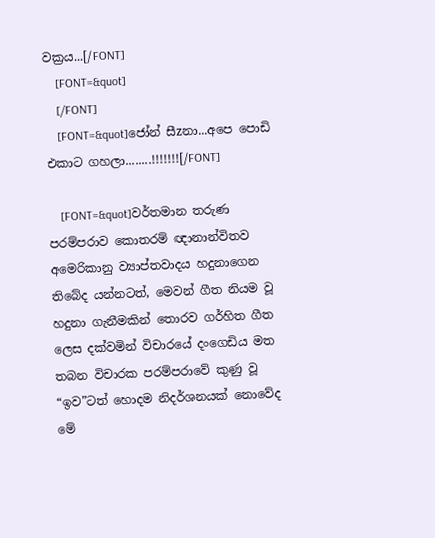වක්‍රය...[/FONT]
    [FONT=&quot]
    [/FONT]
    [FONT=&quot]ජෝන් සීzනා...අපෙ පොඩි එකාට ගහලා........!!!!!!![/FONT]

    [FONT=&quot]වර්තමාන තරුණ පරම්පරාව කොතරම් ඥානාන්විතව අමෙරිකානු ව්‍යාප්තවාදය හදුනාගෙන තිබේද යන්නටත්, මෙවන් ගීත නියම වූ හදුනා ගැනීමකින් තොරව ගර්හිත ගීත ලෙස දක්වමින් විචාරයේ දංගෙඩිය මත තබන විචාරක පරම්පරාවේ කුණු වූ “ඉව”ටත් හොදම නිදර්ශනයක් නොවේද මේ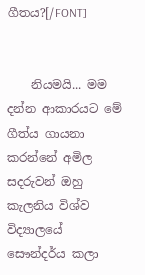ගීතය?[/FONT]


    නියමයි... මම දන්න ආකාරයට මේ ගීත්ය ගායනා කරන්නේ අමිල සදරුවන් ඔහු කැලනිය විශ්ව විද්‍යාලයේ සෞන්දර්ය කලා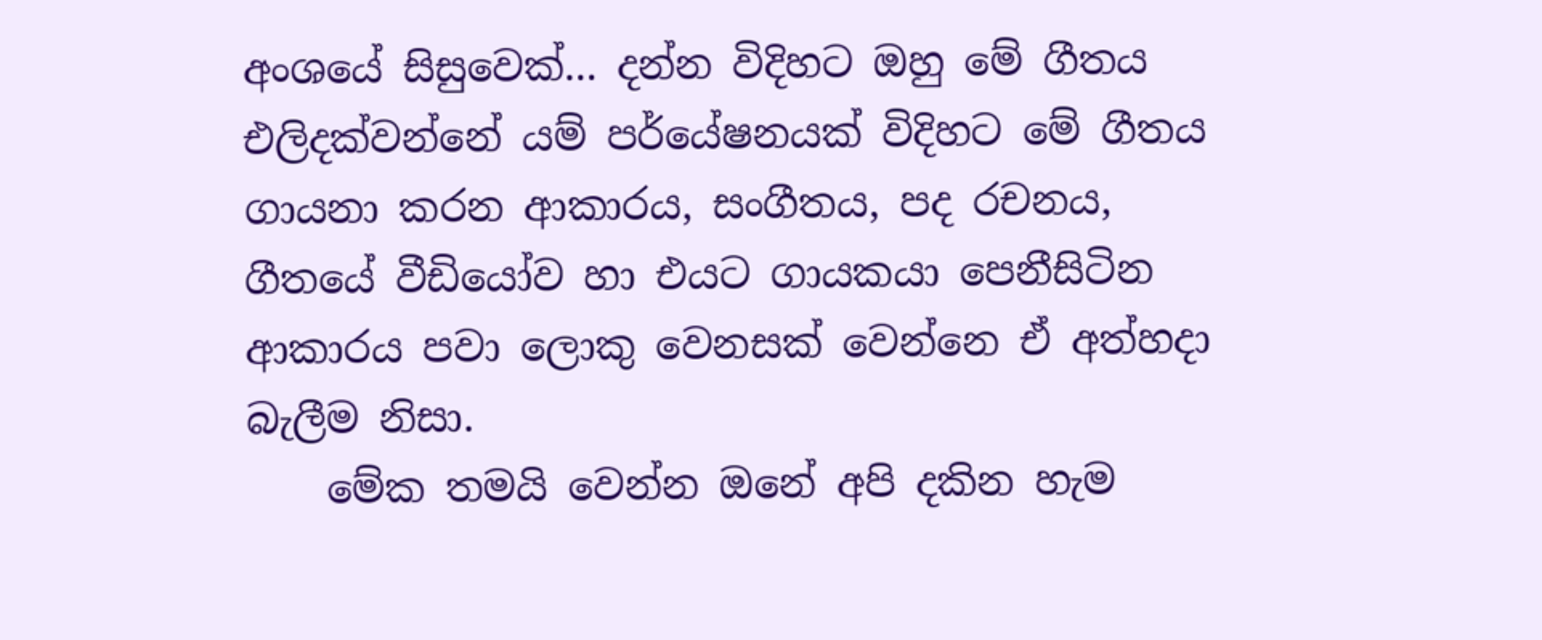අංශයේ සිසුවෙක්... දන්න විදිහට ඔහු මේ ගීතය එලිදක්වන්නේ යම් පර්යේෂනයක් විදිහට මේ ගීතය ගායනා කරන ආකාරය, සංගීතය, පද රචනය, ගීතයේ වීඩියෝව හා එයට ගායකයා පෙනීසිටින ආකාරය පවා ලොකු වෙනසක් වෙන්නෙ ඒ අත්හදා බැලීම නිසා.
    මේක තමයි වෙන්න ඔනේ අපි දකින හැම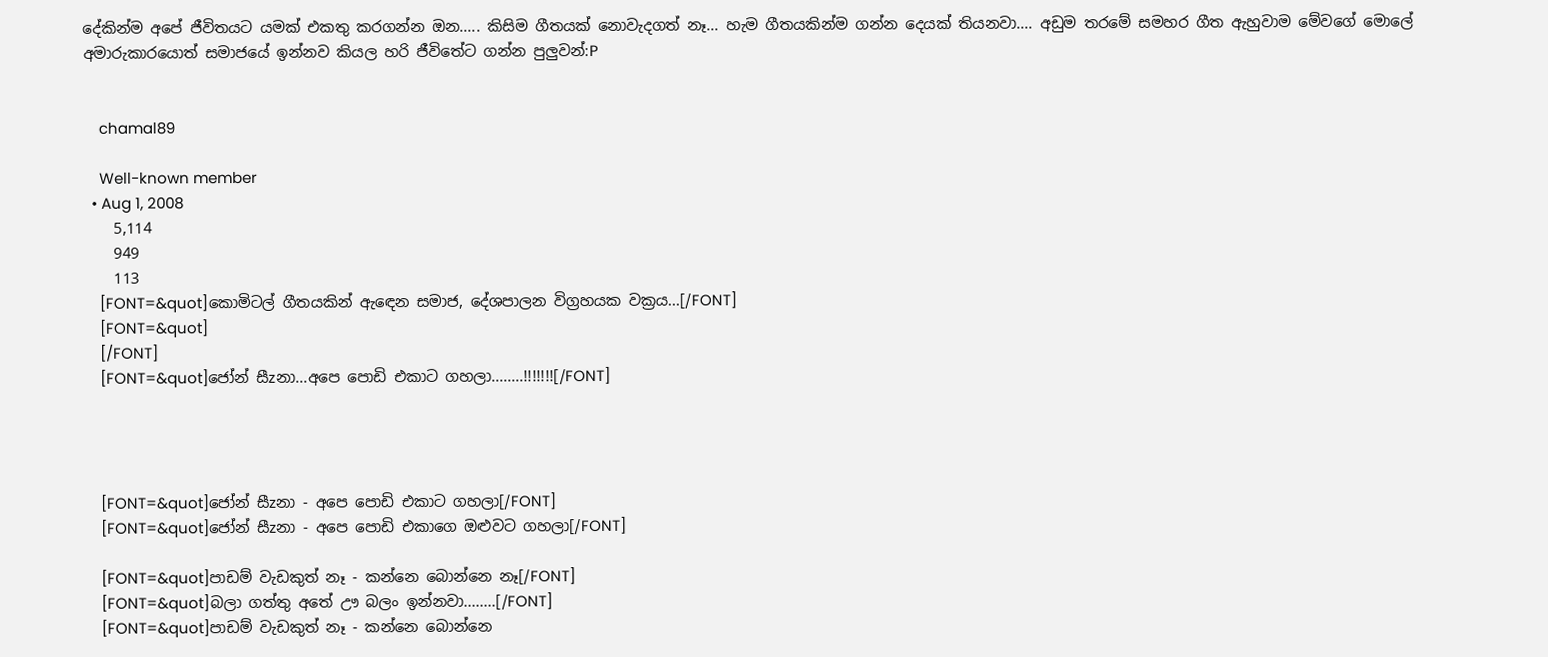දේකින්ම අපේ ජීවිතයට යමක් එකතු කරගන්න ඔන..... කිසිම ගීතයක් නොවැදගත් නෑ... හැම ගීතයකින්ම ගන්න දෙයක් තියනවා.... අඩුම තරමේ සමහර ගීත ඇහුවාම මේවගේ මොලේ අමාරුකාරයොත් සමාජයේ ඉන්නව කියල හරි ජීවිතේට ගන්න පුලුවන්:P


    chamal89

    Well-known member
  • Aug 1, 2008
    5,114
    949
    113
    [FONT=&quot]කොමිටල් ගීතයකින් ඇඳෙන සමාජ, දේශපාලන විග්‍රහයක වක්‍රය...[/FONT]
    [FONT=&quot]
    [/FONT]
    [FONT=&quot]ජෝන් සීzනා...අපෙ පොඩි එකාට ගහලා........!!!!!!![/FONT]




    [FONT=&quot]ජෝන් සීzනා - අපෙ පොඩි එකාට ගහලා[/FONT]
    [FONT=&quot]ජෝන් සීzනා - අපෙ පොඩි එකාගෙ ඔළුවට ගහලා[/FONT]

    [FONT=&quot]පාඩම් වැඩකුත් නෑ - කන්නෙ බොන්නෙ නෑ[/FONT]
    [FONT=&quot]බලා ගත්තු අතේ ඌ බලං ඉන්නවා........[/FONT]
    [FONT=&quot]පාඩම් වැඩකුත් නෑ - කන්නෙ බොන්නෙ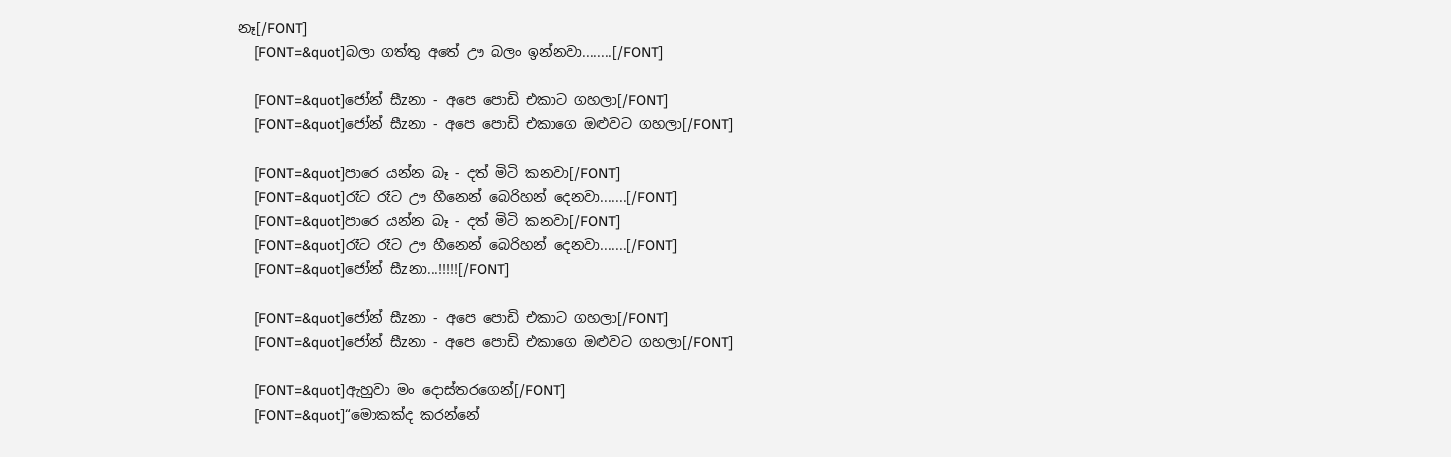නෑ[/FONT]
    [FONT=&quot]බලා ගත්තු අතේ ඌ බලං ඉන්නවා........[/FONT]

    [FONT=&quot]ජෝන් සීzනා - අපෙ පොඩි එකාට ගහලා[/FONT]
    [FONT=&quot]ජෝන් සීzනා - අපෙ පොඩි එකාගෙ ඔළුවට ගහලා[/FONT]

    [FONT=&quot]පාරෙ යන්න බෑ - දත් මිටි කනවා[/FONT]
    [FONT=&quot]රෑට රෑට ඌ හීනෙන් බෙරිහන් දෙනවා.......[/FONT]
    [FONT=&quot]පාරෙ යන්න බෑ - දත් මිටි කනවා[/FONT]
    [FONT=&quot]රෑට රෑට ඌ හීනෙන් බෙරිහන් දෙනවා.......[/FONT]
    [FONT=&quot]ජෝන් සීzනා...!!!!![/FONT]

    [FONT=&quot]ජෝන් සීzනා - අපෙ පොඩි එකාට ගහලා[/FONT]
    [FONT=&quot]ජෝන් සීzනා - අපෙ පොඩි එකාගෙ ඔළුවට ගහලා[/FONT]

    [FONT=&quot]ඇහුවා මං දොස්තරගෙන්[/FONT]
    [FONT=&quot]“මොකක්ද කරන්නේ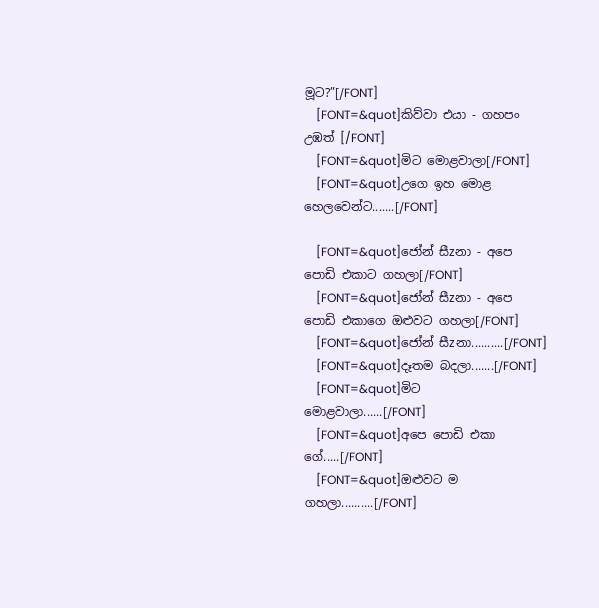මූට?”[/FONT]
    [FONT=&quot]කිව්වා එයා - ගහපං උඹත් [/FONT]
    [FONT=&quot]මිට මොළවාලා[/FONT]
    [FONT=&quot]උගෙ ඉහ මොළ හෙලවෙන්ට.......[/FONT]

    [FONT=&quot]ජෝන් සීzනා - අපෙ පොඩි එකාට ගහලා[/FONT]
    [FONT=&quot]ජෝන් සීzනා - අපෙ පොඩි එකාගෙ ඔළුවට ගහලා[/FONT]
    [FONT=&quot]ජෝන් සීzනා..........[/FONT]
    [FONT=&quot]දෑතම බදලා.......[/FONT]
    [FONT=&quot]මිට මොළවාලා......[/FONT]
    [FONT=&quot]අපෙ පොඩි එකා ගේ.....[/FONT]
    [FONT=&quot]ඔළුවට ම ගහලා..........[/FONT]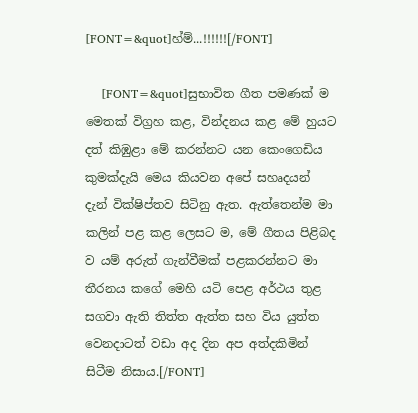[FONT=&quot]හ්ම්...!!!!!![/FONT]

    [FONT=&quot]සුභාවිත ගීත පමණක් ම මෙතක් විග්‍රහ කළ, වින්දනය කළ මේ හුයට දත් කිඹුළා මේ කරන්නට යන කෙංගෙඩිය කුමක්දැයි මෙය කියවන අපේ සහෘදයන් දැන් වික්ෂිප්තව සිටිනු ඇත. ඇත්තෙන්ම මා කලින් පළ කළ ලෙසට ම, මේ ගීතය පිළිබද ව යම් අරුත් ගැන්වීමක් පළකරන්නට මා තීරනය කගේ මෙහි යටි පෙළ අර්ථය තුළ සගවා ඇති තිත්ත ඇත්ත සහ විය යුත්ත වෙනදාටත් වඩා අද දින අප අත්දකිමින් සිටීම නිසාය.[/FONT]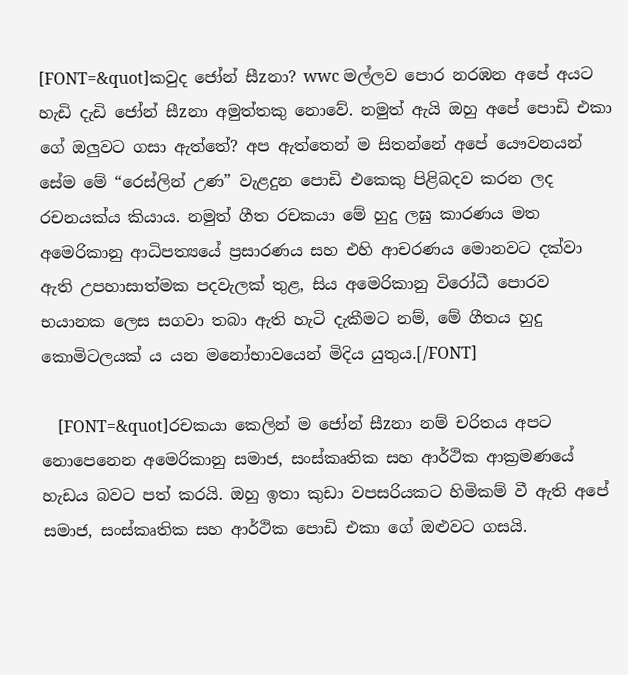[FONT=&quot]කවුද ජෝන් සීzනා? wwc මල්ලව පොර නරඹන අපේ අයට හැඩි දැඩි ජෝන් සීzනා අමුත්තකු නොවේ. නමුත් ඇයි ඔහු අපේ පොඩි එකා ගේ ඔලුවට ගසා ඇත්තේ? අප ඇත්තෙන් ම සිතන්නේ අපේ යෞවනයන් සේම මේ “රෙස්ලින් උණ” වැළදුන පොඩි එකෙකු පිළිබදව කරන ලද රචනයක්ය කියාය. නමුත් ගීත රචකයා මේ හුදු ලඝු කාරණය මත අමෙරිකානු ආධිපත්‍යයේ ප්‍රසාරණය සහ එහි ආචරණය මොනවට දක්වා ඇති උපහාසාත්මක පදවැලක් තුළ, සිය අමෙරිකානු විරෝධී පොරව භයානක ලෙස සගවා තබා ඇති හැටි දැකීමට නම්, මේ ගීතය හුදු කොමිටලයක් ය යන මනෝභාවයෙන් මිදිය යුතුය.[/FONT]

    [FONT=&quot]රචකයා කෙලින් ම ජෝන් සීzනා නම් චරිතය අපට නොපෙනෙන අමෙරිකානු සමාජ, සංස්කෘතික සහ ආර්ථික ආක්‍රමණයේ හැඩය බවට පත් කරයි. ඔහු ඉතා කුඩා වපසරියකට හිමිකම් වී ඇති අපේ සමාජ, සංස්කෘතික සහ ආර්ථික පොඩි එකා ගේ ඔළුවට ගසයි.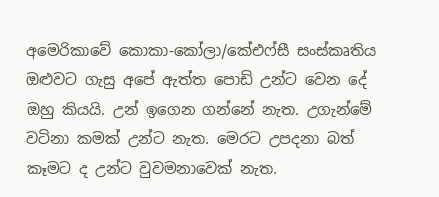අමෙරිකාවේ කොකා-කෝලා/කේඑෆ්සී සංස්කෘතිය ඔළුවට ගැසු අපේ ඇත්ත පොඩි උන්ට වෙන දේ ඔහු කියයි. උන් ඉගෙන ගන්නේ නැත. උගැන්මේ වටිනා කමක් උන්ට නැත. මෙරට උපදනා බත් කෑමට ද උන්ට වුවමනාවෙක් නැත.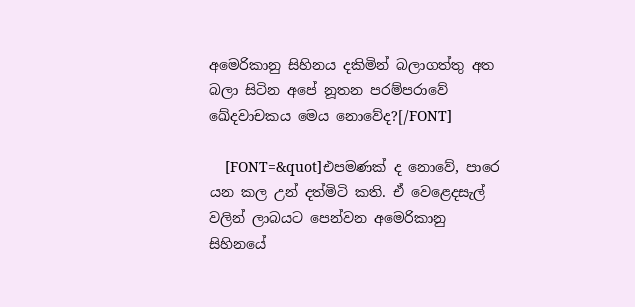අමෙරිකානු සිහිනය දකිමින් බලාගත්තු අත බලා සිටින අපේ නූතන පරම්පරාවේ ඛේදවාචකය මෙය නොවේද?[/FONT]

    [FONT=&quot]එපමණක් ද නොවේ, පාරෙ යන කල උන් දත්මිටි කති. ඒ වෙළෙදසැල් වලින් ලාබයට පෙන්වන අමෙරිකානු සිහිනයේ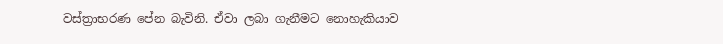වස්ත්‍රාභරණ පේන බැවිනි. ඒවා ලබා ගැනීමට නොහැකියාව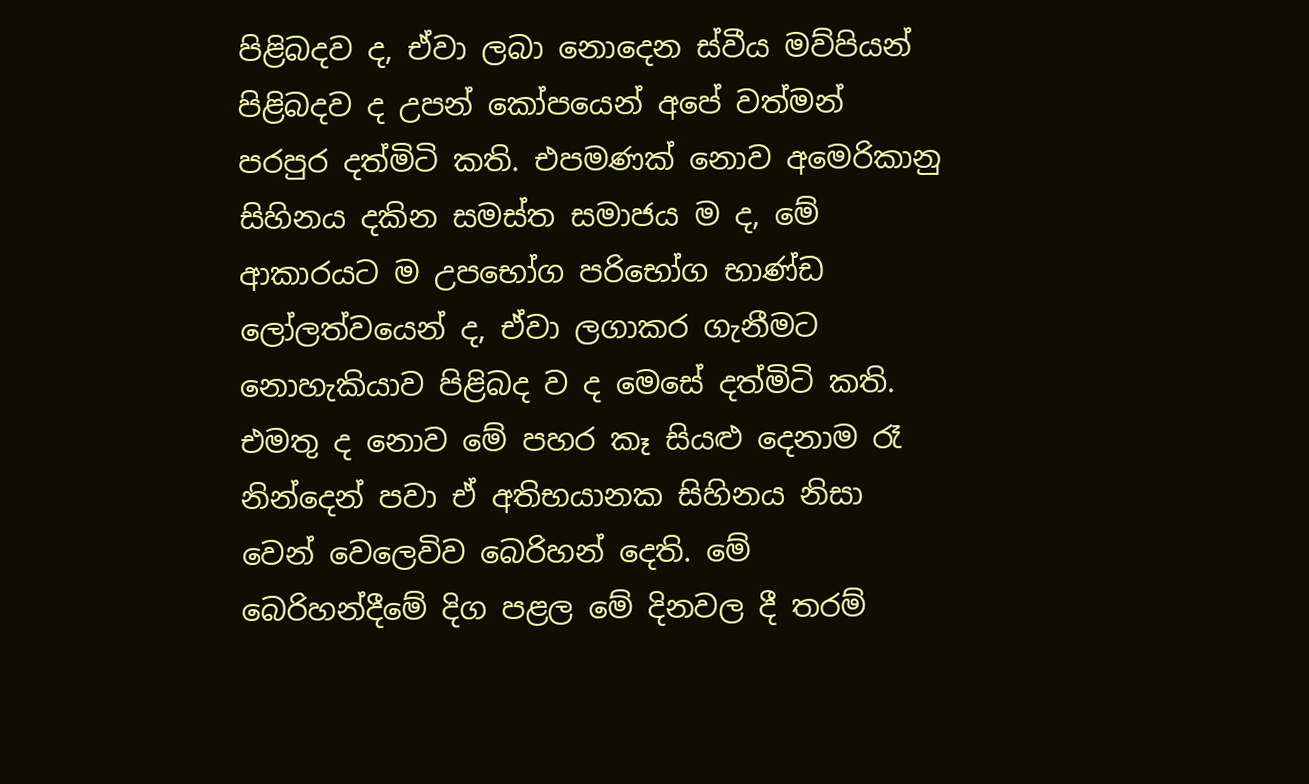පිළිබදව ද, ඒවා ලබා නොදෙන ස්වීය මව්පියන් පිළිබදව ද උපන් කෝපයෙන් අපේ වත්මන් පරපුර දත්මිටි කති. එපමණක් නොව අමෙරිකානු සිහිනය දකින සමස්ත සමාජය ම ද, මේ ආකාරයට ම උපභෝග පරිභෝග භාණ්ඩ ලෝලත්වයෙන් ද, ඒවා ලගාකර ගැනීමට නොහැකියාව පිළිබද ව ද මෙසේ දත්මිටි කති. එමතු ද නොව මේ පහර කෑ සියළු දෙනාම රෑ නින්දෙන් පවා ඒ අතිභයානක සිහිනය නිසා වෙන් වෙලෙවිව බෙරිහන් දෙති. මේ බෙරිහන්දීමේ දිග පළල මේ දිනවල දී තරම්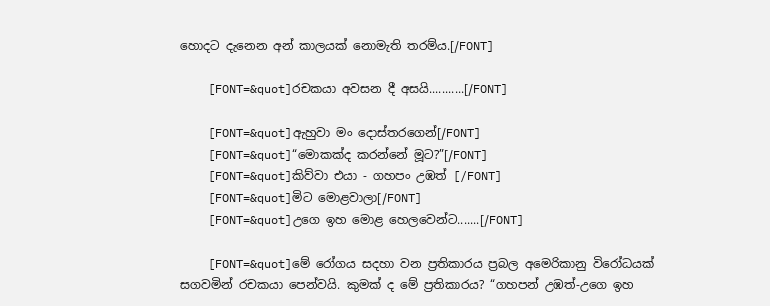හොදට දැනෙන අන් කාලයක් නොමැති තරම්ය.[/FONT]

    [FONT=&quot]රචකයා අවසන දී අසයි...........[/FONT]

    [FONT=&quot]ඇහුවා මං දොස්තරගෙන්[/FONT]
    [FONT=&quot]“මොකක්ද කරන්නේ මූට?”[/FONT]
    [FONT=&quot]කිව්වා එයා - ගහපං උඹත් [/FONT]
    [FONT=&quot]මිට මොළවාලා[/FONT]
    [FONT=&quot]උගෙ ඉහ මොළ හෙලවෙන්ට.......[/FONT]

    [FONT=&quot]මේ රෝගය සදහා වන ප්‍රතිකාරය ප්‍රබල අමෙරිකානු විරෝධයක් සගවමින් රචකයා පෙන්වයි. කුමක් ද මේ ප්‍රතිකාරය? “ගහපන් උඹත්-උගෙ ඉහ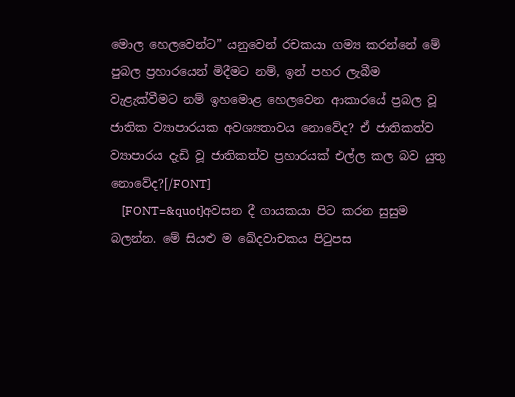මොල හෙලවෙන්ට” යනුවෙන් රචකයා ගම්‍ය කරන්නේ මේ පුබල ප්‍රහාරයෙන් මිදීමට නම්, ඉන් පහර ලැබීම වැළැක්වීමට නම් ඉහමොළ හෙලවෙන ආකාරයේ ප්‍රබල වූ ජාතික ව්‍යාපාරයක අවශ්‍යතාවය නොවේද? ඒ ජාතිකත්ව ව්‍යාපාරය දැඩි වූ ජාතිකත්ව ප්‍රහාරයක් එල්ල කල බව යුතු නොවේද?[/FONT]
    [FONT=&quot]අවසන දී ගායකයා පිට කරන සුසුම බලන්න. මේ සියළු ම ඛේදවාචකය පිටුපස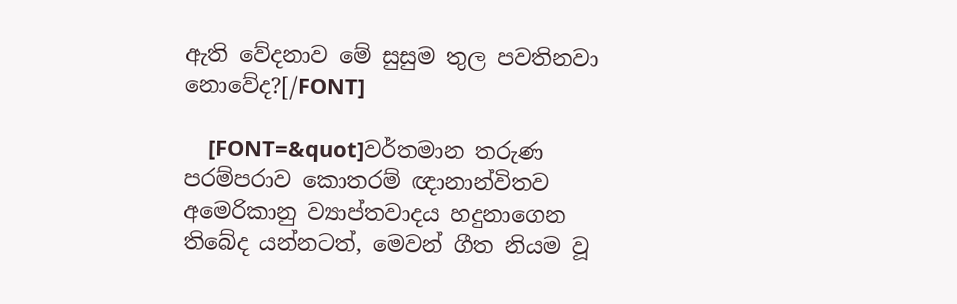ඇති වේදනාව මේ සුසුම තුල පවතිනවා නොවේද?[/FONT]

    [FONT=&quot]වර්තමාන තරුණ පරම්පරාව කොතරම් ඥානාන්විතව අමෙරිකානු ව්‍යාප්තවාදය හදුනාගෙන තිබේද යන්නටත්, මෙවන් ගීත නියම වූ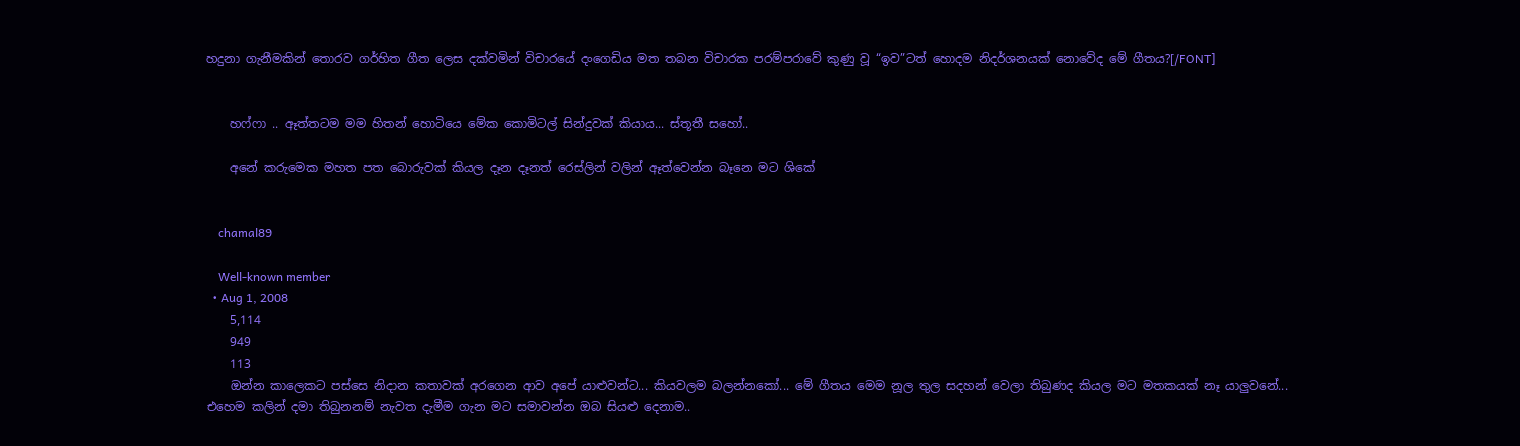හදුනා ගැනීමකින් තොරව ගර්හිත ගීත ලෙස දක්වමින් විචාරයේ දංගෙඩිය මත තබන විචාරක පරම්පරාවේ කුණු වූ “ඉව”ටත් හොදම නිදර්ශනයක් නොවේද මේ ගීතය?[/FONT]


    හෆ්ෆා .. ඈත්තටම මම හිතන් හොටියෙ මේක කොමිටල් සින්දුවක් කියාය... ස්තූතී සහෝ..

    අනේ කරුමෙක මහත පත බොරුවක් කියල දෑන දෑනත් රෙස්ලින් වලින් ඈත්වෙන්න බෑනෙ මට ශිකේ


    chamal89

    Well-known member
  • Aug 1, 2008
    5,114
    949
    113
    ඔන්න කාලෙකට පස්සෙ නිදාන කතාවක් අරගෙන ආව අපේ යාළුවන්ට... කියවලම බලන්නකෝ... මේ ගීතය මෙම නූල තුල සදහන් වෙලා තිබුණද කියල මට මතකයක් නෑ යාලුවනේ... එහෙම කලින් දමා තිබුනනම් නැවත දැමීම ගැන මට සමාවන්න ඔබ සියළු දෙනාම..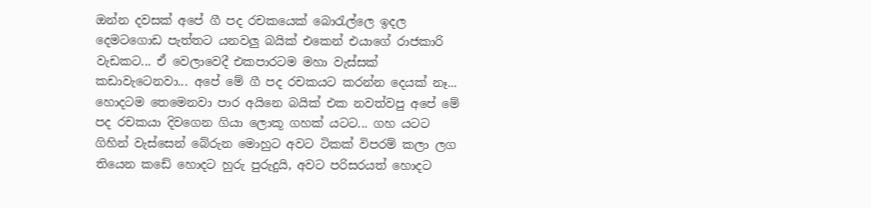ඔන්න දවසක් අපේ ගී පද රචකයෙක් බොරැල්ලෙ ඉදල දෙමටගොඩ පැත්තට යනවලු බයික් එකෙන් එයාගේ රාජකාරි වැඩකට... ඒ වෙලාවෙදී එකපාරටම මහා වැස්සක් කඩාවැටෙනවා... අපේ මේ ගී පද රචකයට කරන්න දෙයක් නෑ... හොදටම තෙමෙනවා පාර අයිනෙ බයික් එක නවත්වපු අපේ මේ පද රචකයා දිවගෙන ගියා ලොකූ ගහක් යටට... ගහ යටට ගිහින් වැස්සෙන් බේරුන මොහුට අවට ටිකක් විපරම් කලා ලග තියෙන කඩේ හොදට හුරු පුරුදුයි, අවට පරිසරයත් හොදට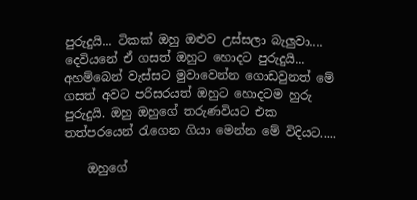පුරුදුයි... ටිකක් ඔහු ඔළුව උස්සලා බැලුවා.... දෙවියනේ ඒ ගසත් ඔහුට හොදට පුරුදුයි... අහම්බෙන් වැස්සට මුවාවෙන්න ගොඩවුනත් මේ ගසත් අවට පරිසරයත් ඔහුට හොදටම හුරු පුරුදුයි. ඔහු ඔහුගේ තරුණවියට එක තත්පරයෙන් රැගෙන ගියා මෙන්න මේ විදියට.....

    ඔහුගේ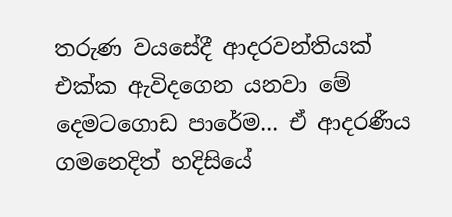තරුණ වයසේදී ආදරවන්තියක් එක්ක ඇවිදගෙන යනවා මේ දෙමටගොඩ පාරේම... ඒ ආදරණීය ගමනෙදිත් හදිසියේ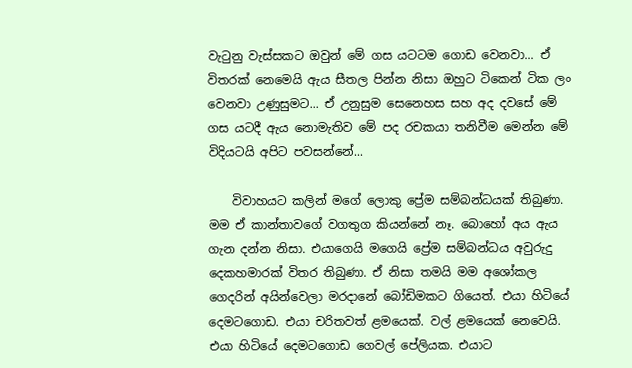වැටුනු වැස්සකට ඔවුන් මේ ගස යටටම ගොඩ වෙනවා... ඒ විතරක් නෙමෙයි ඇය සීතල පින්න නිසා ඔහුට ටිකෙන් ටික ලං වෙනවා උණුසුමට... ඒ උනුසුම සෙනෙහස සහ අද දවසේ මේ ගස යටදී ඇය නොමැතිව මේ පද රචකයා තනිවීම මෙන්න මේ විදියටයි අපිට පවසන්නේ...

    විවාහයට කලින් මගේ ලොකු ප්‍රේම සම්බන්ධයක් තිබුණා. මම ඒ කාන්තාවගේ වගතුග කියන්නේ නෑ. බොහෝ අය ඇය ගැන දන්න නිසා. එයාගෙයි මගෙයි ප්‍රේම සම්බන්ධය අවුරුදු දෙකහමාරක් විතර තිබුණා. ඒ නිසා තමයි මම අශෝකල ගෙදරින් අයින්වෙලා මරදානේ බෝඩිමකට ගියෙත්. එයා හිටියේ දෙමටගොඩ. එයා චරිතවත් ළමයෙක්. වල් ළමයෙක් නෙවෙයි. එයා හිටියේ දෙමටගොඩ ගෙවල් පේලියක. එයාට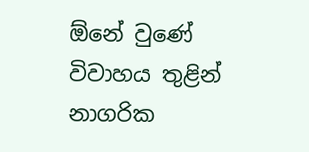ඕනේ වුණේ විවාහය තුළින් නාගරික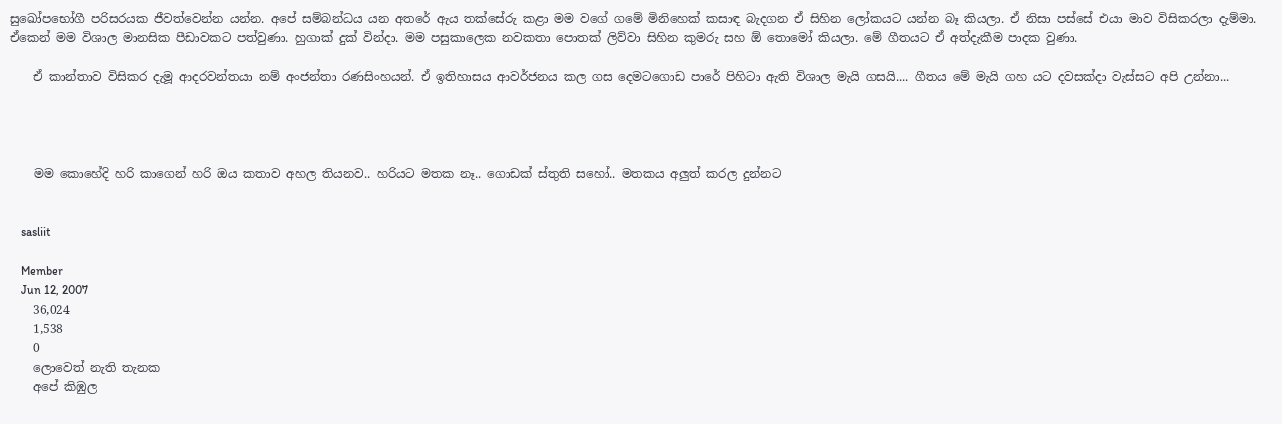සුඛෝපභෝගී පරිසරයක ජීවත්වෙන්න යන්න. අපේ සම්බන්ධය යන අතරේ ඇය තක්සේරු කළා මම වගේ ගමේ මිනිහෙක් කසාඳ බැදගන ඒ සිහින ලෝකයට යන්න බෑ කියලා. ඒ නිසා පස්සේ එයා මාව විසිකරලා දැම්මා. ඒකෙන් මම විශාල මානසික පීඩාවකට පත්වුණා. හුගාක් දුක් වින්දා. මම පසුකාලෙක නවකතා පොතක් ලිව්වා සිහින කුමරු සහ ඕ තොමෝ කියලා. මේ ගීතයට ඒ අත්දැකීම පාදක වුණා.

    ඒ කාන්තාව විසිකර දැමූ ආදරවන්තයා නම් අංජන්තා රණසිංහයන්. ඒ ඉතිහාසය ආවර්ජනය කල ගස දෙමටගොඩ පාරේ පිහිටා ඇති විශාල මැයි ගසයි.... ගීතය මේ මැයි ගහ යට දවසක්දා වැස්සට අපි උන්නා...




    මම කොහේදි හරි කාගෙන් හරි ඔය කතාව අහල තියනව.. හරියට මතක නෑ.. ගොඩක් ස්තුති සහෝ.. මතකය අලුත් කරල දුන්නට


    sasliit

    Member
    Jun 12, 2007
    36,024
    1,538
    0
    ලොවෙත් නැති තැනක
    අපේ කිඹුල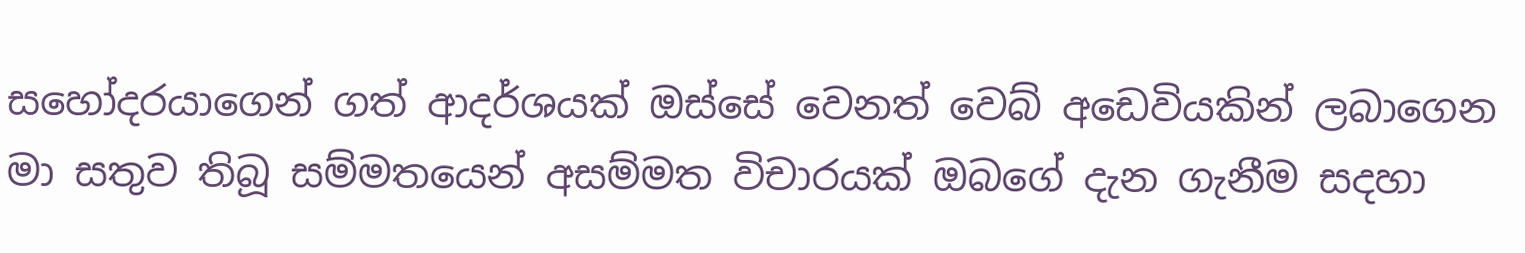සහෝදරයාගෙන් ගත් ආදර්ශයක් ඔස්සේ වෙනත් වෙබ් අඩෙවියකින් ලබාගෙන මා සතුව තිබූ සම්මතයෙන් අසම්මත විචාරයක් ඔබගේ දැන ගැනීම සදහා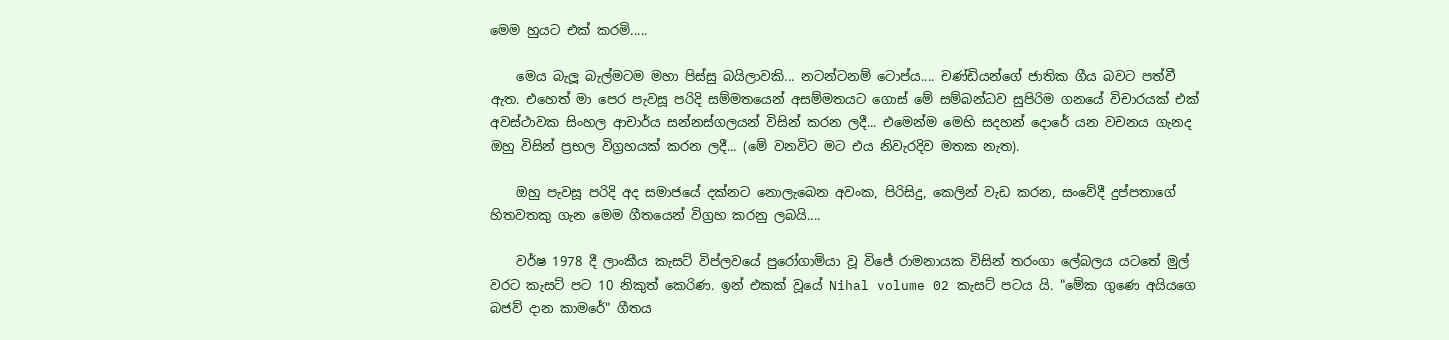මෙම හුයට එක් කරමි.....

    මෙය බැලූ බැල්මටම මහා පිස්සු බයිලාවකි... නටන්ටනම් ටොප්ය.... චණ්ඩියන්ගේ ජාතික ගීය බවට පත්වී ඇත. එහෙත් මා පෙර පැවසූ පරිදි සම්මතයෙන් අසම්මතයට ගොස් මේ සම්බන්ධව සුපිරිම ගනයේ විචාරයක් එක් අවස්ථාවක සිංහල ආචාර්ය සන්නස්ගලයන් විසින් කරන ලදී... එමෙන්ම මෙහි සදහන් දොරේ යන වචනය ගැනද ඔහු විසින් ප්‍රභල විග්‍රහයක් කරන ලදී... (මේ වනවිට මට එය නිවැරදිව මතක නැත).

    ඔහු පැවසූ පරිදි අද සමාජයේ දක්නට නොලැබෙන අවංක, පිරිසිදු, කෙලින් වැඩ කරන, සංවේදී දුප්පතාගේ හිතවතකු ගැන මෙම ගීතයෙන් විග්‍රහ කරනු ලබයි....

    වර්ෂ 1978 දී ලාංකීය කැසට් විප්ලවයේ පුරෝගාමියා වූ විජේ රාමනායක විසින් තරංගා ලේබලය යටතේ මුල් වරට කැසට් පට 10 නිකුත් කෙරිණ. ඉන් එකක් වූයේ Nihal volume 02 කැසට් පටය යි. "මේක ගුණෙ අයියගෙ බජව් දාන කාමරේ" ගීතය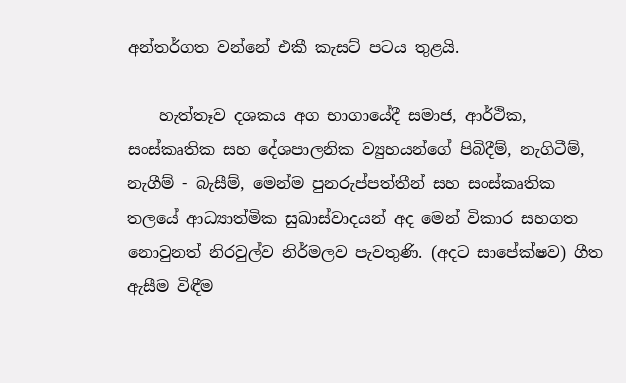අන්තර්ගත වන්නේ එකී කැසට් පටය තුළයි.

    හැත්තෑව දශකය අග භාගායේදී සමාජ, ආර්ථික, සංස්කෘතික සහ දේශපාලනික ව්‍යුහයන්ගේ පිබිදීම්, නැගිටීම්, නැගීම් - බැසීම්, මෙන්ම පුනරුප්පත්තීන් සහ සංස්කෘතික තලයේ ආධ්‍යාත්මික සුඛාස්වාදයන් අද මෙන් විකාර සහගත නොවුනත් නිරවුල්ව නිර්මලව පැවතුණි. (අදට සාපේක්ෂව) ගීත ඇසීම විඳීම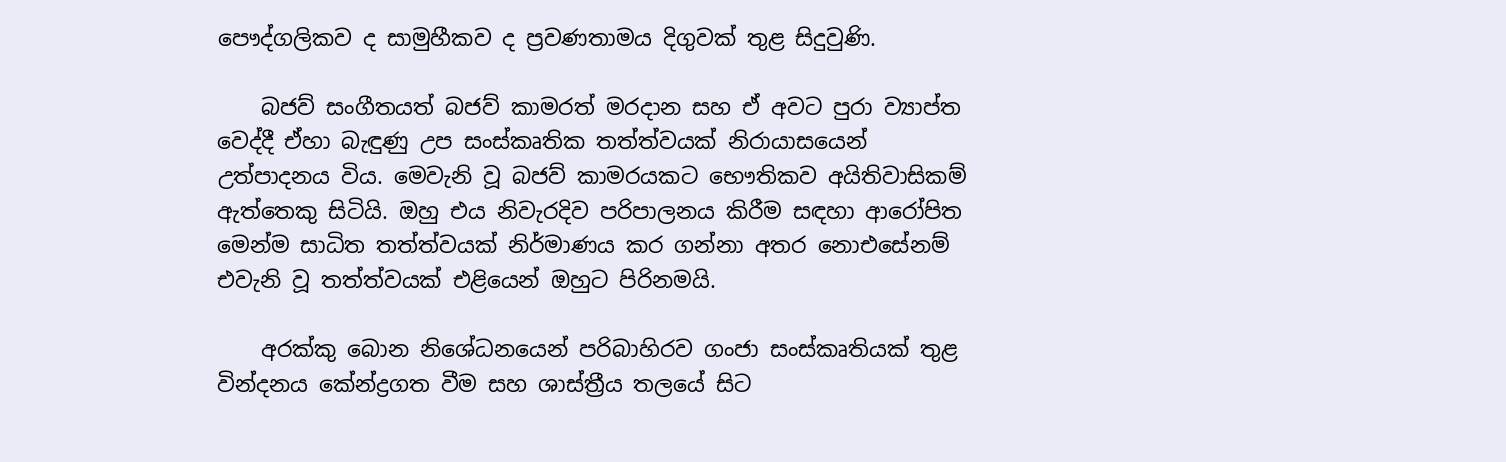පෞද්ගලිකව ද සාමුහීකව ද ප්‍රවණතාමය දිගුවක් තුළ සිදුවුණි.

    බජව් සංගීතයත් බජව් කාමරත් මරදාන සහ ඒ අවට පුරා ව්‍යාප්ත වෙද්දී ඒහා බැඳුණු උප සංස්කෘතික තත්ත්වයක් නිරායාසයෙන් උත්පාදනය විය. මෙවැනි වූ බජව් කාමරයකට භෞතිකව අයිතිවාසිකම් ඇත්තෙකු සිටියි. ඔහු එය නිවැරදිව පරිපාලනය කිරීම සඳහා ආරෝපිත මෙන්ම සාධිත තත්ත්වයක් නිර්මාණය කර ගන්නා අතර නොඑසේනම් එවැනි වූ තත්ත්වයක් එළියෙන් ඔහුට පිරිනමයි.

    අරක්කු බොන නිශේධනයෙන් පරිබාහිරව ගංජා සංස්කෘතියක් තුළ වින්දනය කේන්ද්‍රගත වීම සහ ශාස්ත්‍රීය තලයේ සිට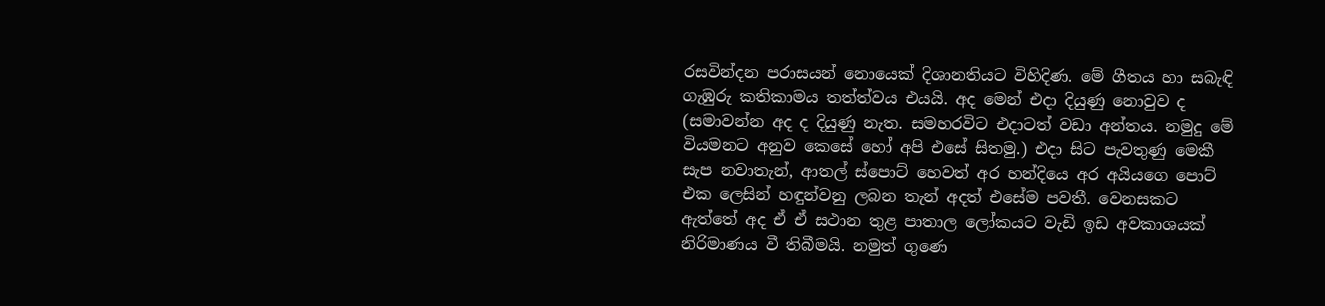රසවින්දන පරාසයන් නොයෙක් දිශානතියට විහිදිණ. මේ ගීතය හා සබැඳි ගැඹුරු කතිකාමය තත්ත්වය එයයි. අද මෙන් එදා දියුණු නොවුව ද (සමාවන්න අද ද දියුණු නැත. සමහරවිට එදාටත් වඩා අන්තය. නමුදු මේ වියමනට අනුව කෙසේ හෝ අපි එසේ සිතමු.) එදා සිට පැවතුණු මෙකී සැප නවාතැන්, ආතල් ස්පොට් හෙවත් අර හන්දියෙ අර අයියගෙ පොට් එක ලෙසින් හඳුන්වනු ලබන තැන් අදත් එසේම පවතී. වෙනසකට ඇත්තේ අද ඒ ඒ සථාන තුළ පාතාල ලෝකයට වැඩි ඉඩ අවකාශයක් නිරිමාණය වී තිබීමයි. නමුත් ගුණෙ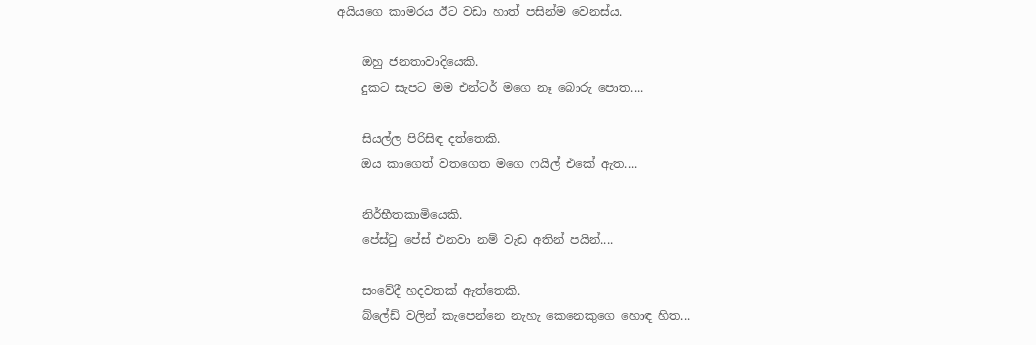අයියගෙ කාමරය ඊට වඩා හාත් පසින්ම වෙනස්ය.

    ඔහු ජනතාවාදියෙකි.
    දුකට සැපට මම එන්ටර් මගෙ නෑ බොරු පොත....

    සියල්ල පිරිසිඳ දත්තෙකි.
    ඔය කාගෙත් වතගෙත මගෙ ෆයිල් එකේ ඇත....

    නිර්භීතකාමියෙකි.
    පේස්ටු පේස් එනවා නම් වැඩ අතින් පයින්....

    සංවේදී හදවතක් ඇත්තෙකි.
    බ්ලේඩ් වලින් කැපෙන්නෙ නැහැ කෙනෙකුගෙ හොඳ හිත...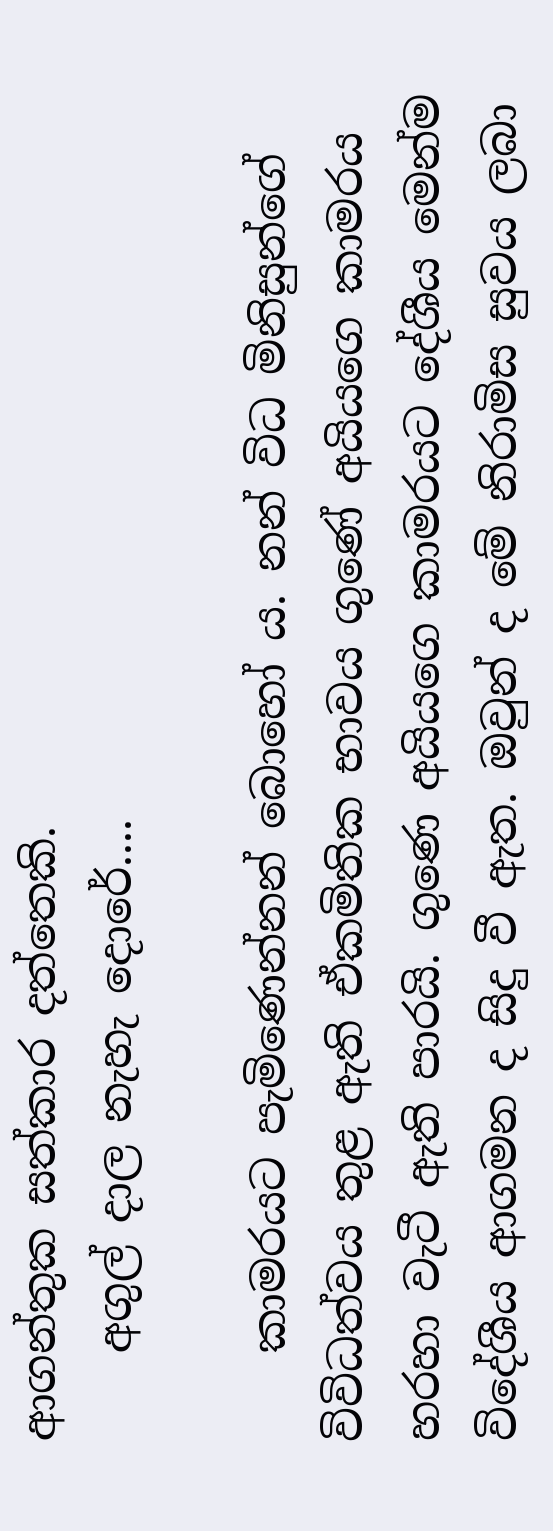ආගන්තුක සත්කාර දත්තෙකි.
    අගුල් දාල නැහැ දොරේ....

    කාමරයට පැමිණෙන්නන් බොහෝ ය. නන් විධ මිනිසුන්ගේ විවිධත්වය තුළ ඇති ඒකමිතික භාවය ගුණේ අයියගෙ කාමරය හරහා වැටී ඇති පාරයි. ගුණෙ අයියගෙ කාමරයට දේශීය මෙන්ම විදේශීය ආගමන ද සිදු වී ඇත. ඔවුන් ද මේ නිරාමිස සුවය ලබා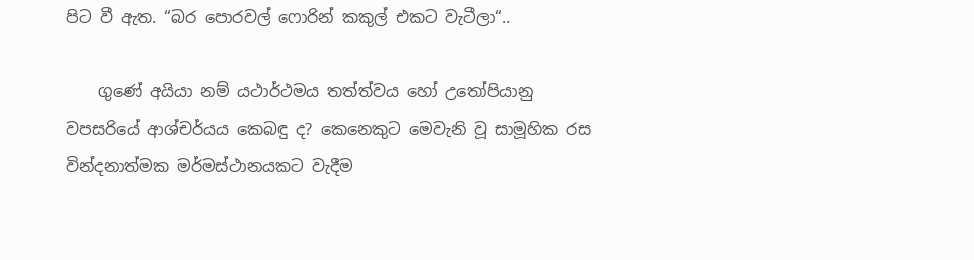පිට වී ඇත. “බර පොරවල් ෆොරින් කකුල් එකට වැටීලා“..

    ගුණේ අයියා නම් යථාර්ථමය තත්ත්වය හෝ උතෝපියානු වපසරියේ ආශ්චර්යය කෙබඳු ද? කෙනෙකුට මෙවැනි වූ සාමූහික රස වින්දනාත්මක මර්මස්ථානයකට වැදීම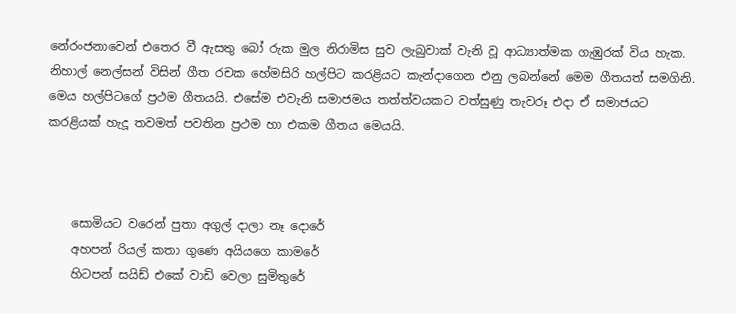නේරංජනාවෙන් එතෙර වී ඇසතු බෝ රුක මුල නිරාමිස සුව ලැබුවාක් වැනි වූ ආධ්‍යාත්මක ගැඹුරක් විය හැක. නිහාල් නෙල්සන් විසින් ගීත රචක හේමසිරි හල්පිට කරළියට කැන්දාගෙන එනු ලබන්නේ මෙම ගීතයත් සමගිනි. මෙය හල්පිටගේ ප්‍රථම ගීතයයි. එසේම එවැනි සමාජමය තත්ත්වයකට වත්සුණු තැවරූ එදා ඒ සමාජයට කරළියක් හැදූ තවමත් පවතින ප්‍රථම හා එකම ගීතය මෙයයි.



    සොමියට වරෙන් පුතා අගුල් දාලා නෑ දොරේ
    අහපන් රියල් කතා ගුණෙ අයියගෙ කාමරේ
    හිටපන් සයිඩ් එකේ වාඩි වෙලා සුමිතුරේ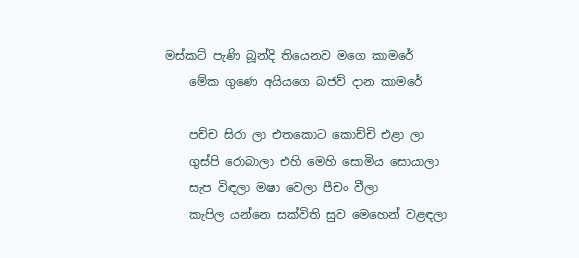මස්කට් පැණි බූන්දි තියෙනව මගෙ කාමරේ
    මේක ගුණෙ අයියගෙ බජව් දාන කාමරේ

    පච්ච සිරා ලා එතකොට කොච්චි එළා ලා
    ගුස්පි රොබාලා එහි මෙහි සොමිය සොයාලා
    සැප විඳලා මෂා වෙලා පීචං වීලා
    කැපිල යන්නෙ සක්විති සුව මෙහෙන් වළඳලා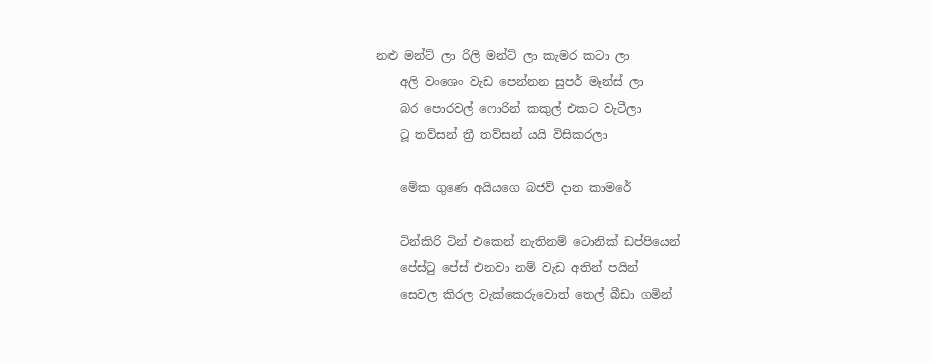නළු මන්ට් ලා රිලි මන්ට් ලා කැමර කටා ලා
    අලි වංශෙං වැඩ පෙන්නන සුපර් මෑන්ස් ලා
    බර පොරවල් ෆොරින් කකුල් එකට වැටීලා
    ටූ තව්සන් ත්‍රී තව්සන් යයි විසිකරලා

    මේක ගුණෙ අයියගෙ බජව් දාන කාමරේ

    ටින්කිරි ටින් එකෙන් නැතිනම් ටොනික් ඩප්පියෙන්
    පේස්ටු පේස් එනවා නම් වැඩ අතින් පයින්
    සෙවල කිරල වැක්කෙරුවොත් තෙල් බීඩා ගමින්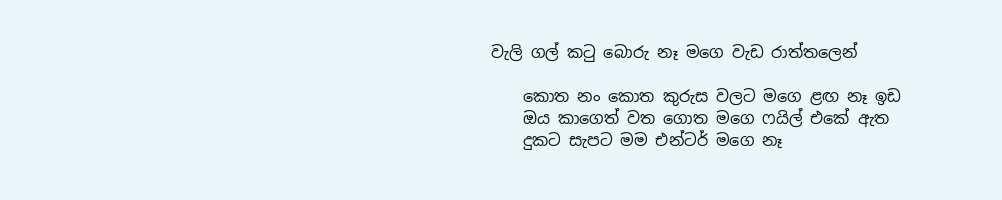වැලි ගල් කටු බොරු නෑ මගෙ වැඩ රාත්තලෙන්

    කොත නං කොත කුරුස වලට මගෙ ළඟ නෑ ඉඩ
    ඔය කාගෙත් වත ගොත මගෙ ෆයිල් එකේ ඇත
    දුකට සැපට මම එන්ටර් මගෙ නෑ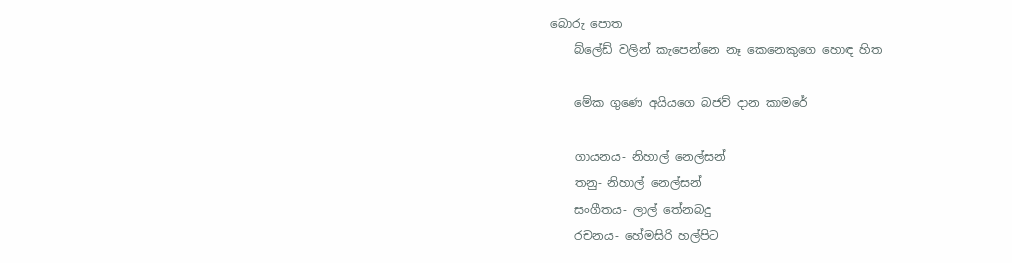බොරු පොත
    බ්ලේඩ් වලින් කැපෙන්නෙ නෑ කෙනෙකුගෙ හොඳ හිත

    මේක ගුණෙ අයියගෙ බජව් දාන කාමරේ

    ගායනය- නිහාල් නෙල්සන්
    තනු- නිහාල් නෙල්සන්
    සංගීතය- ලාල් තේනබදු
    රචනය- හේමසිරි හල්පිට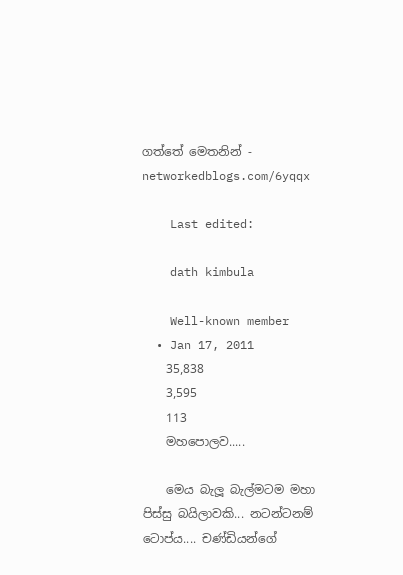ගත්තේ මෙතනින් - networkedblogs.com/6yqqx

    Last edited:

    dath kimbula

    Well-known member
  • Jan 17, 2011
    35,838
    3,595
    113
    මහපොලව.....

    මෙය බැලූ බැල්මටම මහා පිස්සු බයිලාවකි... නටන්ටනම් ටොප්ය.... චණ්ඩියන්ගේ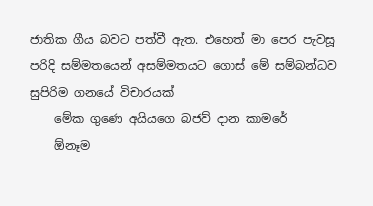ජාතික ගීය බවට පත්වී ඇත. එහෙත් මා පෙර පැවසූ පරිදි සම්මතයෙන් අසම්මතයට ගොස් මේ සම්බන්ධව සුපිරිම ගනයේ විචාරයක්
    මේක ගුණෙ අයියගෙ බජව් දාන කාමරේ
    ඕනෑම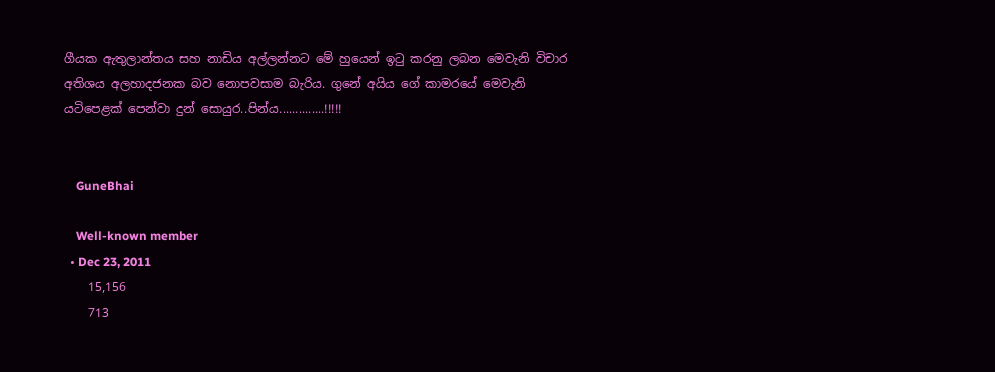ගීයක ඇතුලාන්තය සහ නාඩිය අල්ලන්නට මේ හුයෙන් ඉටු කරනු ලබන මෙවැනි විචාර අතිශය අලහාදජනක බව නොපවසාම බැරිය. ගුනේ අයිය ගේ කාමරයේ මෙවැනි යටිපෙළක් පෙන්වා දුන් සොයුර..පින්ය..............!!!!!


    GuneBhai

    Well-known member
  • Dec 23, 2011
    15,156
    713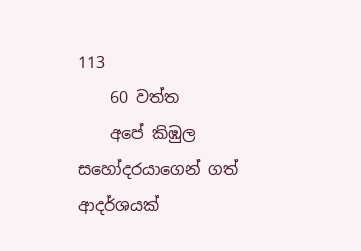113
    60 වත්ත
    අපේ කිඹුල සහෝදරයාගෙන් ගත් ආදර්ශයක්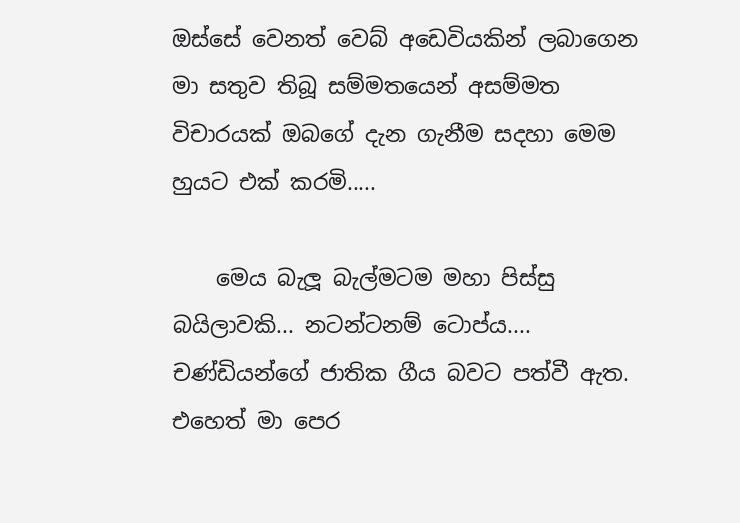ඔස්සේ වෙනත් වෙබ් අඩෙවියකින් ලබාගෙන මා සතුව තිබූ සම්මතයෙන් අසම්මත විචාරයක් ඔබගේ දැන ගැනීම සදහා මෙම හුයට එක් කරමි.....

    මෙය බැලූ බැල්මටම මහා පිස්සු බයිලාවකි... නටන්ටනම් ටොප්ය.... චණ්ඩියන්ගේ ජාතික ගීය බවට පත්වී ඇත. එහෙත් මා පෙර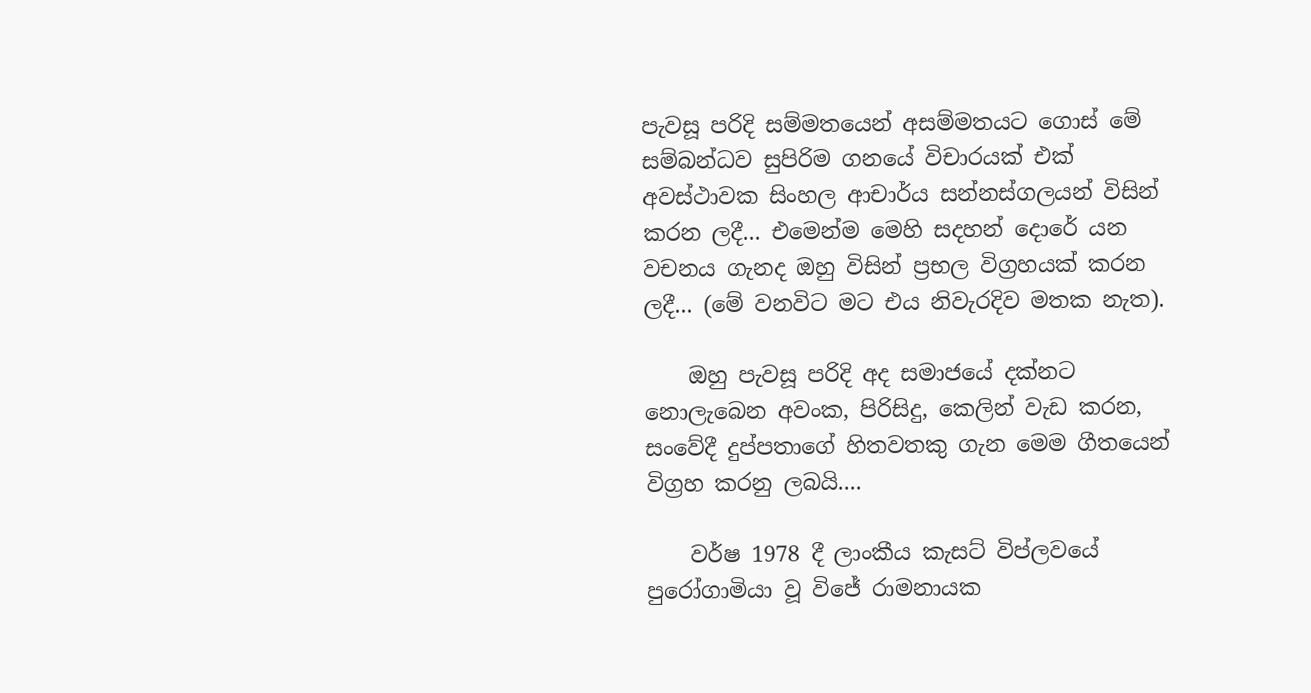පැවසූ පරිදි සම්මතයෙන් අසම්මතයට ගොස් මේ සම්බන්ධව සුපිරිම ගනයේ විචාරයක් එක් අවස්ථාවක සිංහල ආචාර්ය සන්නස්ගලයන් විසින් කරන ලදී... එමෙන්ම මෙහි සදහන් දොරේ යන වචනය ගැනද ඔහු විසින් ප්‍රභල විග්‍රහයක් කරන ලදී... (මේ වනවිට මට එය නිවැරදිව මතක නැත).

    ඔහු පැවසූ පරිදි අද සමාජයේ දක්නට නොලැබෙන අවංක, පිරිසිදු, කෙලින් වැඩ කරන, සංවේදී දුප්පතාගේ හිතවතකු ගැන මෙම ගීතයෙන් විග්‍රහ කරනු ලබයි....

    වර්ෂ 1978 දී ලාංකීය කැසට් විප්ලවයේ පුරෝගාමියා වූ විජේ රාමනායක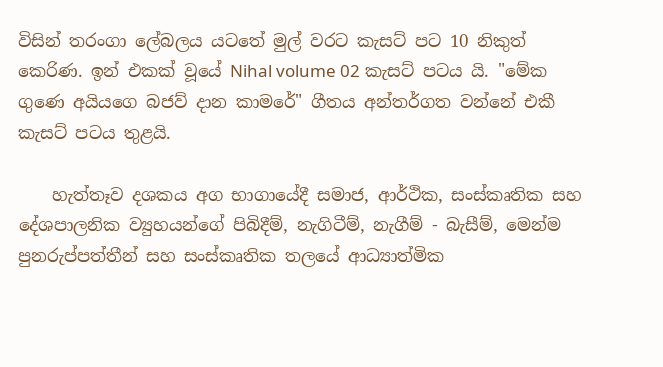විසින් තරංගා ලේබලය යටතේ මුල් වරට කැසට් පට 10 නිකුත් කෙරිණ. ඉන් එකක් වූයේ Nihal volume 02 කැසට් පටය යි. "මේක ගුණෙ අයියගෙ බජව් දාන කාමරේ" ගීතය අන්තර්ගත වන්නේ එකී කැසට් පටය තුළයි.

    හැත්තෑව දශකය අග භාගායේදී සමාජ, ආර්ථික, සංස්කෘතික සහ දේශපාලනික ව්‍යුහයන්ගේ පිබිදීම්, නැගිටීම්, නැගීම් - බැසීම්, මෙන්ම පුනරුප්පත්තීන් සහ සංස්කෘතික තලයේ ආධ්‍යාත්මික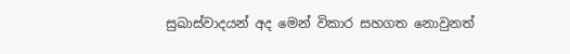සුඛාස්වාදයන් අද මෙන් විකාර සහගත නොවුනත්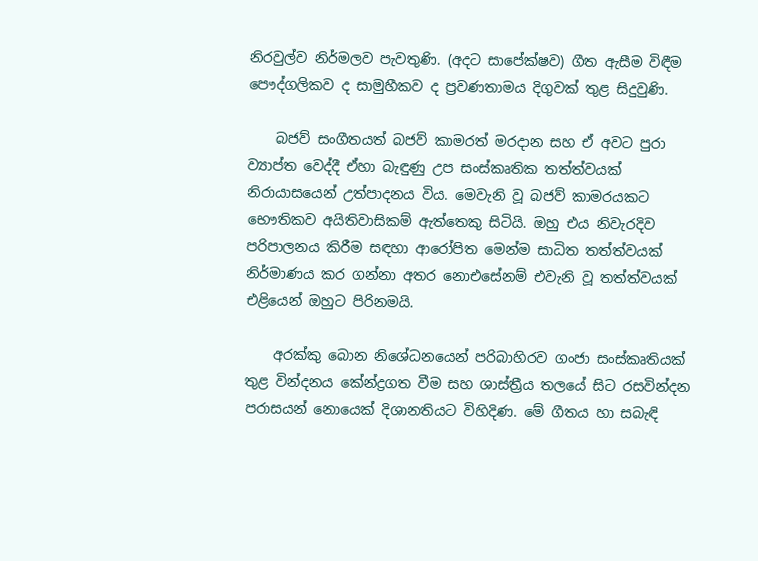නිරවුල්ව නිර්මලව පැවතුණි. (අදට සාපේක්ෂව) ගීත ඇසීම විඳීම පෞද්ගලිකව ද සාමුහීකව ද ප්‍රවණතාමය දිගුවක් තුළ සිදුවුණි.

    බජව් සංගීතයත් බජව් කාමරත් මරදාන සහ ඒ අවට පුරා ව්‍යාප්ත වෙද්දී ඒහා බැඳුණු උප සංස්කෘතික තත්ත්වයක් නිරායාසයෙන් උත්පාදනය විය. මෙවැනි වූ බජව් කාමරයකට භෞතිකව අයිතිවාසිකම් ඇත්තෙකු සිටියි. ඔහු එය නිවැරදිව පරිපාලනය කිරීම සඳහා ආරෝපිත මෙන්ම සාධිත තත්ත්වයක් නිර්මාණය කර ගන්නා අතර නොඑසේනම් එවැනි වූ තත්ත්වයක් එළියෙන් ඔහුට පිරිනමයි.

    අරක්කු බොන නිශේධනයෙන් පරිබාහිරව ගංජා සංස්කෘතියක් තුළ වින්දනය කේන්ද්‍රගත වීම සහ ශාස්ත්‍රීය තලයේ සිට රසවින්දන පරාසයන් නොයෙක් දිශානතියට විහිදිණ. මේ ගීතය හා සබැඳි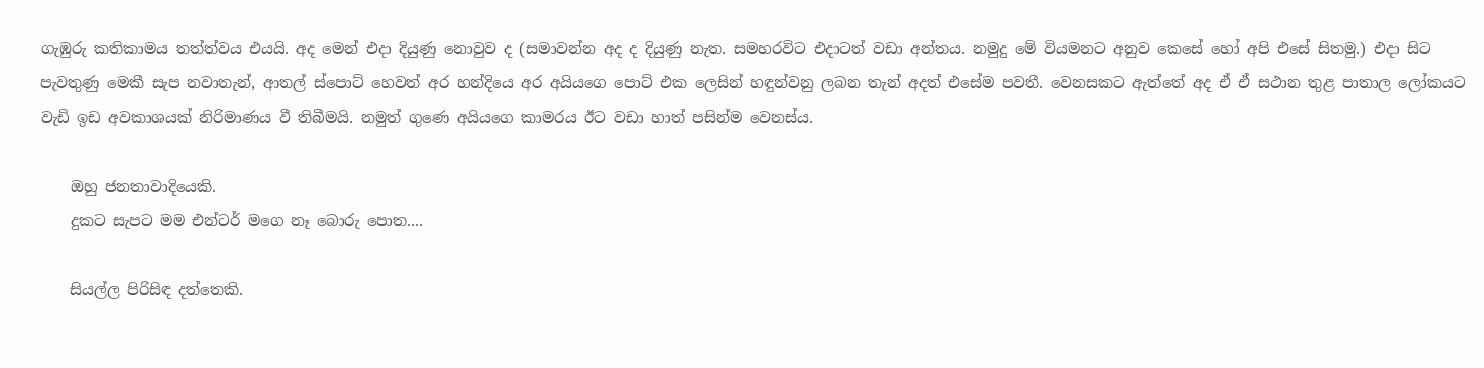ගැඹුරු කතිකාමය තත්ත්වය එයයි. අද මෙන් එදා දියුණු නොවුව ද (සමාවන්න අද ද දියුණු නැත. සමහරවිට එදාටත් වඩා අන්තය. නමුදු මේ වියමනට අනුව කෙසේ හෝ අපි එසේ සිතමු.) එදා සිට පැවතුණු මෙකී සැප නවාතැන්, ආතල් ස්පොට් හෙවත් අර හන්දියෙ අර අයියගෙ පොට් එක ලෙසින් හඳුන්වනු ලබන තැන් අදත් එසේම පවතී. වෙනසකට ඇත්තේ අද ඒ ඒ සථාන තුළ පාතාල ලෝකයට වැඩි ඉඩ අවකාශයක් නිරිමාණය වී තිබීමයි. නමුත් ගුණෙ අයියගෙ කාමරය ඊට වඩා හාත් පසින්ම වෙනස්ය.

    ඔහු ජනතාවාදියෙකි.
    දුකට සැපට මම එන්ටර් මගෙ නෑ බොරු පොත....

    සියල්ල පිරිසිඳ දත්තෙකි.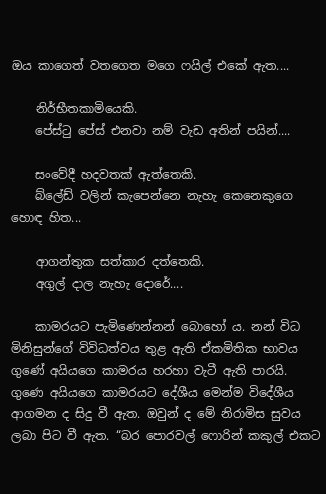ඔය කාගෙත් වතගෙත මගෙ ෆයිල් එකේ ඇත....

    නිර්භීතකාමියෙකි.
    පේස්ටු පේස් එනවා නම් වැඩ අතින් පයින්....

    සංවේදී හදවතක් ඇත්තෙකි.
    බ්ලේඩ් වලින් කැපෙන්නෙ නැහැ කෙනෙකුගෙ හොඳ හිත...

    ආගන්තුක සත්කාර දත්තෙකි.
    අගුල් දාල නැහැ දොරේ....

    කාමරයට පැමිණෙන්නන් බොහෝ ය. නන් විධ මිනිසුන්ගේ විවිධත්වය තුළ ඇති ඒකමිතික භාවය ගුණේ අයියගෙ කාමරය හරහා වැටී ඇති පාරයි. ගුණෙ අයියගෙ කාමරයට දේශීය මෙන්ම විදේශීය ආගමන ද සිදු වී ඇත. ඔවුන් ද මේ නිරාමිස සුවය ලබා පිට වී ඇත. “බර පොරවල් ෆොරින් කකුල් එකට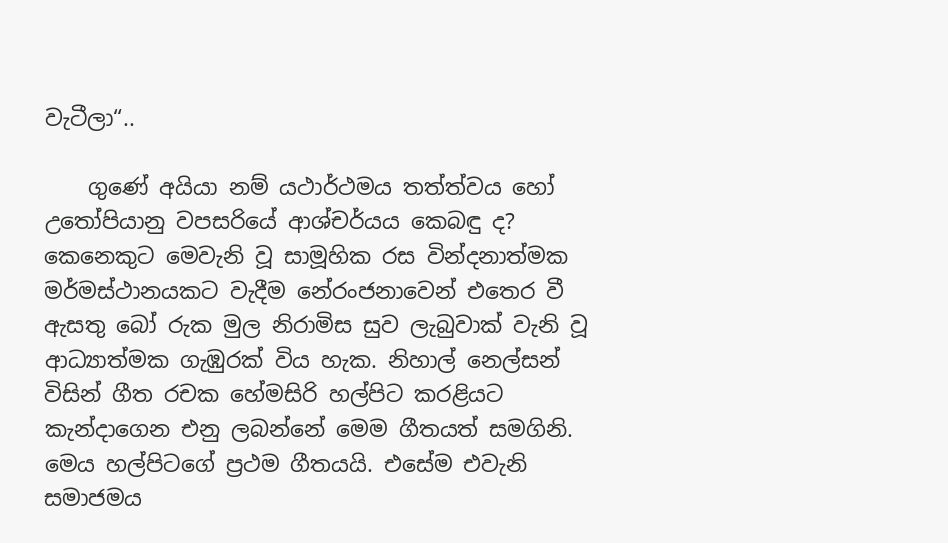වැටීලා“..

    ගුණේ අයියා නම් යථාර්ථමය තත්ත්වය හෝ උතෝපියානු වපසරියේ ආශ්චර්යය කෙබඳු ද? කෙනෙකුට මෙවැනි වූ සාමූහික රස වින්දනාත්මක මර්මස්ථානයකට වැදීම නේරංජනාවෙන් එතෙර වී ඇසතු බෝ රුක මුල නිරාමිස සුව ලැබුවාක් වැනි වූ ආධ්‍යාත්මක ගැඹුරක් විය හැක. නිහාල් නෙල්සන් විසින් ගීත රචක හේමසිරි හල්පිට කරළියට කැන්දාගෙන එනු ලබන්නේ මෙම ගීතයත් සමගිනි. මෙය හල්පිටගේ ප්‍රථම ගීතයයි. එසේම එවැනි සමාජමය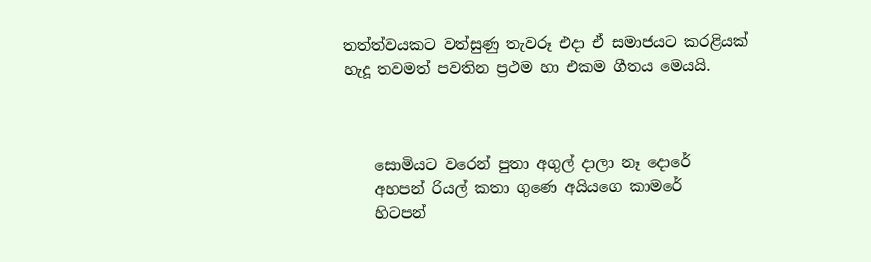තත්ත්වයකට වත්සුණු තැවරූ එදා ඒ සමාජයට කරළියක් හැදූ තවමත් පවතින ප්‍රථම හා එකම ගීතය මෙයයි.



    සොමියට වරෙන් පුතා අගුල් දාලා නෑ දොරේ
    අහපන් රියල් කතා ගුණෙ අයියගෙ කාමරේ
    හිටපන්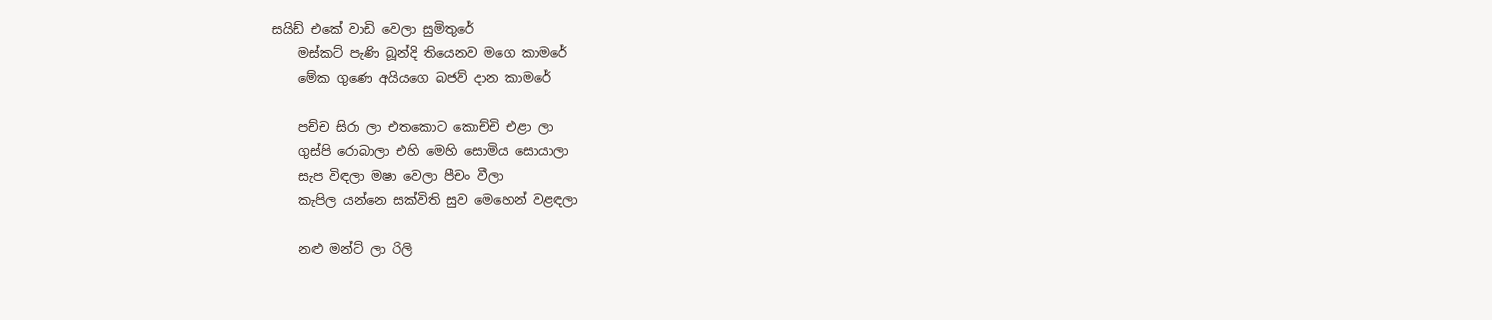සයිඩ් එකේ වාඩි වෙලා සුමිතුරේ
    මස්කට් පැණි බූන්දි තියෙනව මගෙ කාමරේ
    මේක ගුණෙ අයියගෙ බජව් දාන කාමරේ

    පච්ච සිරා ලා එතකොට කොච්චි එළා ලා
    ගුස්පි රොබාලා එහි මෙහි සොමිය සොයාලා
    සැප විඳලා මෂා වෙලා පීචං වීලා
    කැපිල යන්නෙ සක්විති සුව මෙහෙන් වළඳලා

    නළු මන්ට් ලා රිලි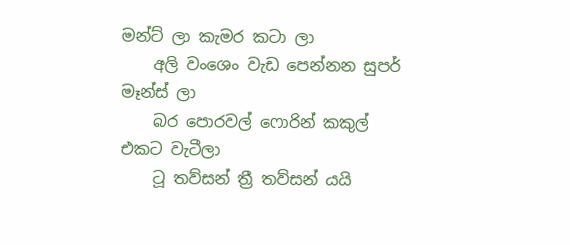මන්ට් ලා කැමර කටා ලා
    අලි වංශෙං වැඩ පෙන්නන සුපර් මෑන්ස් ලා
    බර පොරවල් ෆොරින් කකුල් එකට වැටීලා
    ටූ තව්සන් ත්‍රී තව්සන් යයි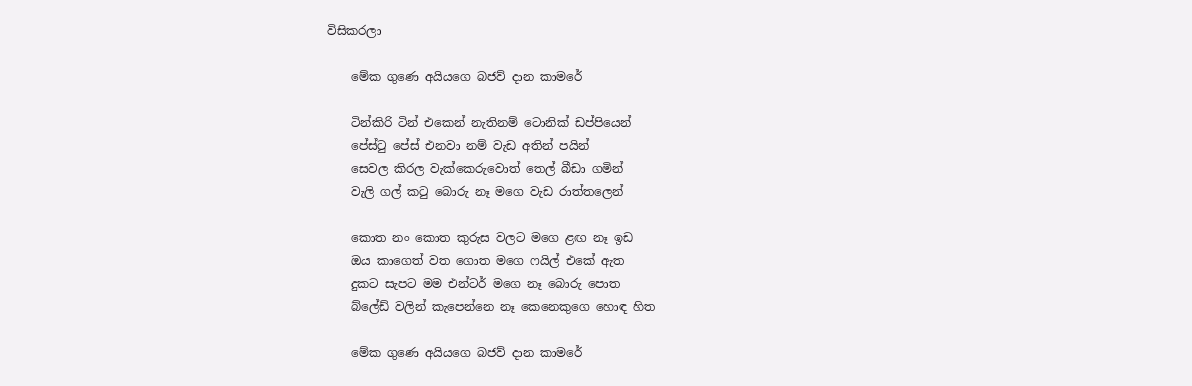විසිකරලා

    මේක ගුණෙ අයියගෙ බජව් දාන කාමරේ

    ටින්කිරි ටින් එකෙන් නැතිනම් ටොනික් ඩප්පියෙන්
    පේස්ටු පේස් එනවා නම් වැඩ අතින් පයින්
    සෙවල කිරල වැක්කෙරුවොත් තෙල් බීඩා ගමින්
    වැලි ගල් කටු බොරු නෑ මගෙ වැඩ රාත්තලෙන්

    කොත නං කොත කුරුස වලට මගෙ ළඟ නෑ ඉඩ
    ඔය කාගෙත් වත ගොත මගෙ ෆයිල් එකේ ඇත
    දුකට සැපට මම එන්ටර් මගෙ නෑ බොරු පොත
    බ්ලේඩ් වලින් කැපෙන්නෙ නෑ කෙනෙකුගෙ හොඳ හිත

    මේක ගුණෙ අයියගෙ බජව් දාන කාමරේ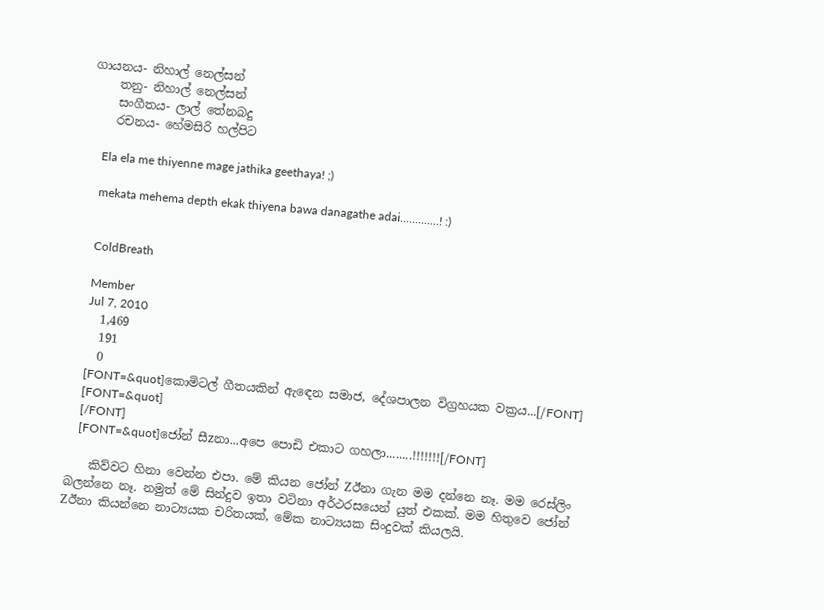ගායනය- නිහාල් නෙල්සන්
    තනු- නිහාල් නෙල්සන්
    සංගීතය- ලාල් තේනබදු
    රචනය- හේමසිරි හල්පිට

    Ela ela me thiyenne mage jathika geethaya! ;)

    mekata mehema depth ekak thiyena bawa danagathe adai.............! :)


    ColdBreath

    Member
    Jul 7, 2010
    1,469
    191
    0
    [FONT=&quot]කොමිටල් ගීතයකින් ඇඳෙන සමාජ, දේශපාලන විග්‍රහයක වක්‍රය...[/FONT]
    [FONT=&quot]
    [/FONT]
    [FONT=&quot]ජෝන් සීzනා...අපෙ පොඩි එකාට ගහලා........!!!!!!![/FONT]

    කිව්වට හිනා වෙන්න එපා. මේ කියන ජෝන් Zඊනා ගැන මම දන්නෙ නෑ. මම රෙස්ලිං බලන්නෙ නෑ. නමුත් මේ සින්දුව ඉතා වටිනා අර්ථරසයෙන් යුත් එකක්. මම හිතුවෙ ජෝන් Zඊනා කියන්නෙ නාට්‍යයක චරිතයක්, මේක නාට්‍යයක සිංදුවක් කියලයි.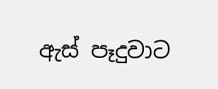ඇස් පෑදුවාට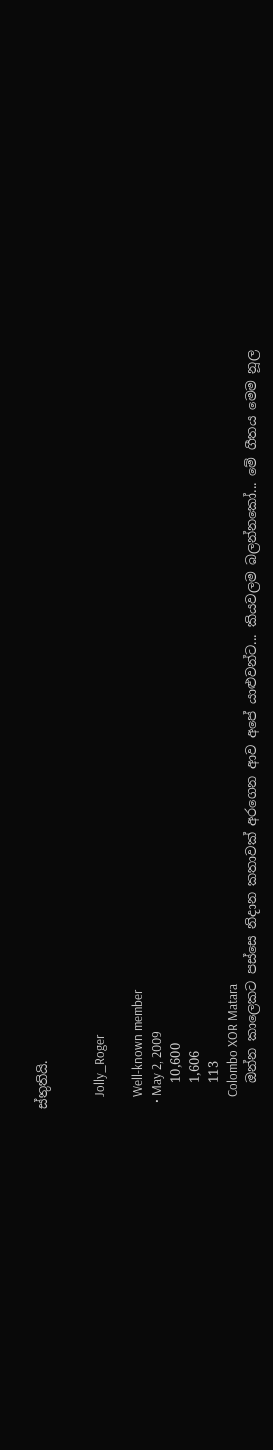ස්තුතියි.


    Jolly_Roger

    Well-known member
  • May 2, 2009
    10,600
    1,606
    113
    Colombo XOR Matara
    ඔන්න කාලෙකට පස්සෙ නිදාන කතාවක් අරගෙන ආව අපේ යාළුවන්ට... කියවලම බලන්නකෝ... මේ ගීතය මෙම නූල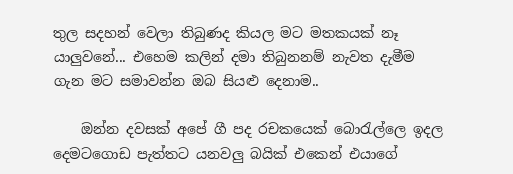තුල සදහන් වෙලා තිබුණද කියල මට මතකයක් නෑ යාලුවනේ... එහෙම කලින් දමා තිබුනනම් නැවත දැමීම ගැන මට සමාවන්න ඔබ සියළු දෙනාම..

    ඔන්න දවසක් අපේ ගී පද රචකයෙක් බොරැල්ලෙ ඉදල දෙමටගොඩ පැත්තට යනවලු බයික් එකෙන් එයාගේ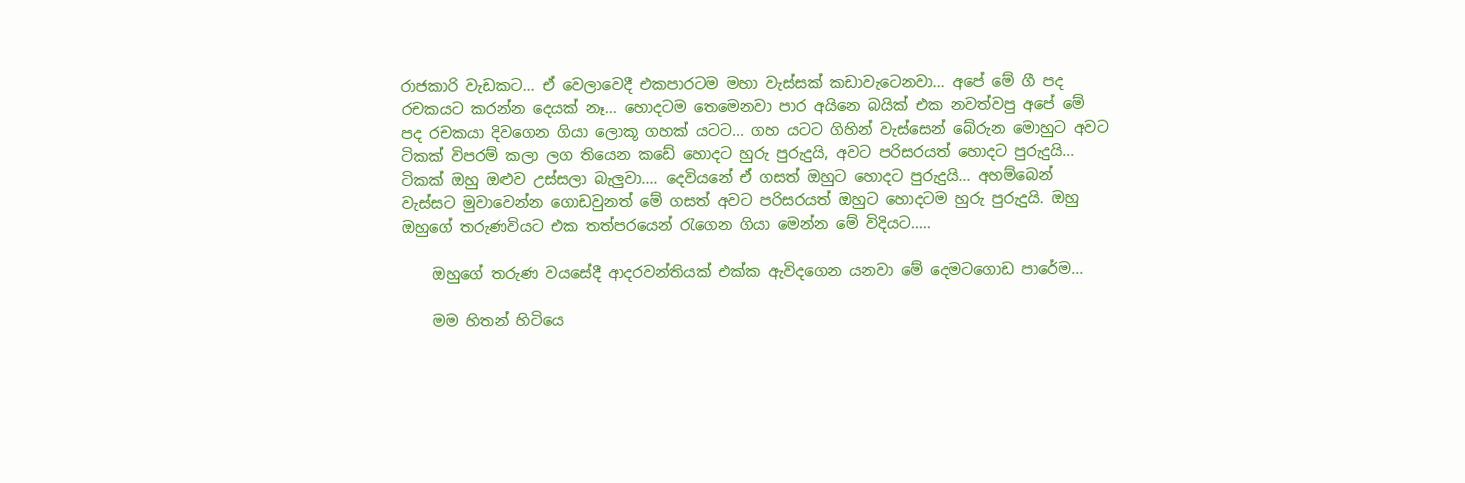රාජකාරි වැඩකට... ඒ වෙලාවෙදී එකපාරටම මහා වැස්සක් කඩාවැටෙනවා... අපේ මේ ගී පද රචකයට කරන්න දෙයක් නෑ... හොදටම තෙමෙනවා පාර අයිනෙ බයික් එක නවත්වපු අපේ මේ පද රචකයා දිවගෙන ගියා ලොකූ ගහක් යටට... ගහ යටට ගිහින් වැස්සෙන් බේරුන මොහුට අවට ටිකක් විපරම් කලා ලග තියෙන කඩේ හොදට හුරු පුරුදුයි, අවට පරිසරයත් හොදට පුරුදුයි... ටිකක් ඔහු ඔළුව උස්සලා බැලුවා.... දෙවියනේ ඒ ගසත් ඔහුට හොදට පුරුදුයි... අහම්බෙන් වැස්සට මුවාවෙන්න ගොඩවුනත් මේ ගසත් අවට පරිසරයත් ඔහුට හොදටම හුරු පුරුදුයි. ඔහු ඔහුගේ තරුණවියට එක තත්පරයෙන් රැගෙන ගියා මෙන්න මේ විදියට.....

    ඔහුගේ තරුණ වයසේදී ආදරවන්තියක් එක්ක ඇවිදගෙන යනවා මේ දෙමටගොඩ පාරේම...

    මම හිතන් හිටියෙ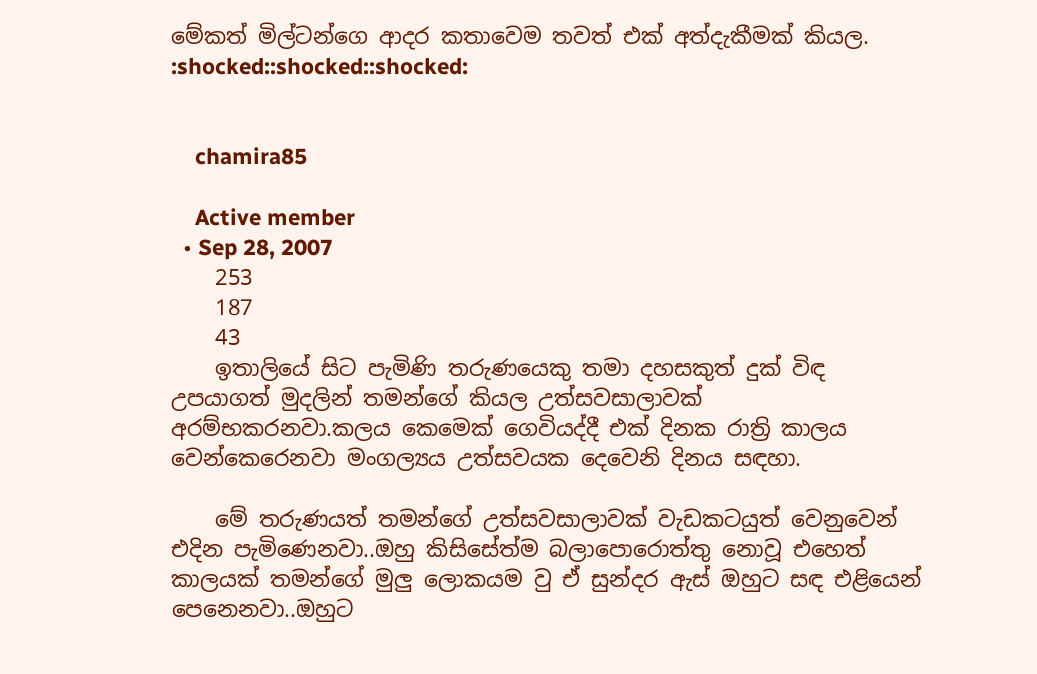මේකත් මිල්ටන්ගෙ ආදර කතාවෙම තවත් එක් අත්දැකීමක් කියල. :shocked::shocked::shocked:


    chamira85

    Active member
  • Sep 28, 2007
    253
    187
    43
    ඉතාලියේ සිට පැමිණි තරුණයෙකු තමා දහසකුත් දුක් විඳ උපයාගත් මුදලින් තමන්ගේ කියල උත්සවසාලාවක් අරම්භකරනවා.කලය කෙමෙක් ගෙවියද්දී එක් දිනක රාත්‍රි කාලය වෙන්කෙරෙනවා මංගල්‍යය උත්සවයක දෙවෙනි දිනය සඳහා.

    මේ තරුණයත් තමන්ගේ උත්සවසාලාවක් වැඩකටයුත් වෙනුවෙන් එදින පැමිණෙනවා..ඔහු කිසිසේත්ම බලාපොරොත්තු නොවූ එහෙත් කාලයක් තමන්ගේ මුලු ලොකයම වු ඒ සුන්දර ඇස් ඔහුට සඳ එළියෙන් පෙනෙනවා..ඔහුට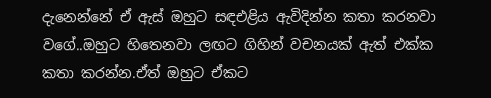දැනෙන්නේ ඒ ඇස් ඔහුට සඳඑළිය ඇවිදින්න කතා කරනවා වගේ..ඔහුට හිතෙනවා ලඟට ගිහින් වචනයක් ඇත් එක්ක කතා කරන්න.ඒත් ඔහුට ඒකට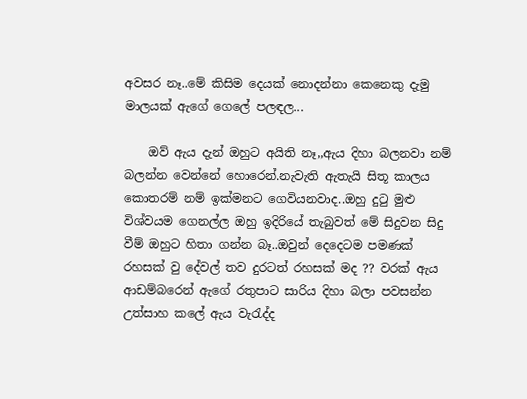අවසර නෑ..මේ කිසිම දෙයක් නොදන්නා කෙනෙකු දැමු මාලයක් ඇගේ ගෙලේ පලඳල...

    ඔව් ඇය දැන් ඔහුට අයිති නෑ,,ඇය දිහා බලනවා නම් බලන්න වෙන්නේ හොරෙන්.නැවැති ඇතැයි සිතූ කාලය කොතරම් නම් ඉක්මනට ගෙවියනවාද..ඔහු දුටු මුළු විශ්වයම ගෙනල්ල ඔහු ඉදිරියේ තැබුවත් මේ සිදුවන සිදු වීම් ඔහුට හිතා ගන්න බෑ..ඔවුන් දෙදෙටම පමණක් රහසක් වු දේවල් තව දුරටත් රහසක් මද ?? වරක් ඇය ආඩම්බරෙන් ඇගේ රතුපාට සාරිය දිහා බලා පවසන්න උත්සාහ කලේ ඇය වැරැද්ද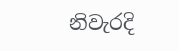නිවැරදි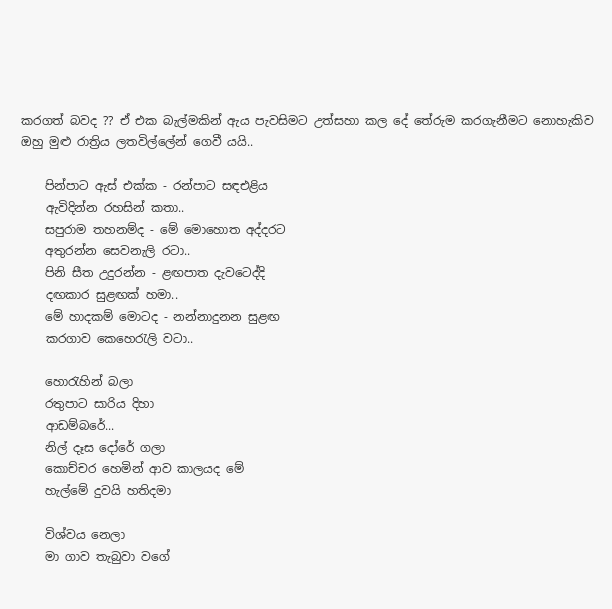කරගත් බවද ?? ඒ එක බැල්මකින් ඇය පැවසිමට උත්සහා කල දේ තේරුම කරගැනීමට නොහැකිව ඔහු මුළු රාත්‍රිය ලතවිල්ලේන් ගෙවී යයි..

    පින්පාට ඇස් එක්ක - රන්පාට සඳඑළිය
    ඇවිදින්න රහසින් කතා..
    සපුරාම තහනම්ද - මේ මොහොත අද්දරට
    අතුරන්න සෙවනැලි රටා..
    පිනි සීත උදුරන්න - ළඟපාත දැවටෙද්දි
    දඟකාර සුළඟක් හමා..
    මේ හාදකම් මොටද - නන්නාදුනන සුළඟ
    කරගාව කෙහෙරැලි වටා..

    හොරැහින් බලා
    රතුපාට සාරිය දිහා
    ආඩම්බරේ...
    නිල් දෑස දෝරේ ගලා
    කොච්චර හෙමින් ආව කාලයද මේ
    හැල්මේ දුවයි හතිදමා

    විශ්වය නෙලා
    මා ගාව තැබුවා වගේ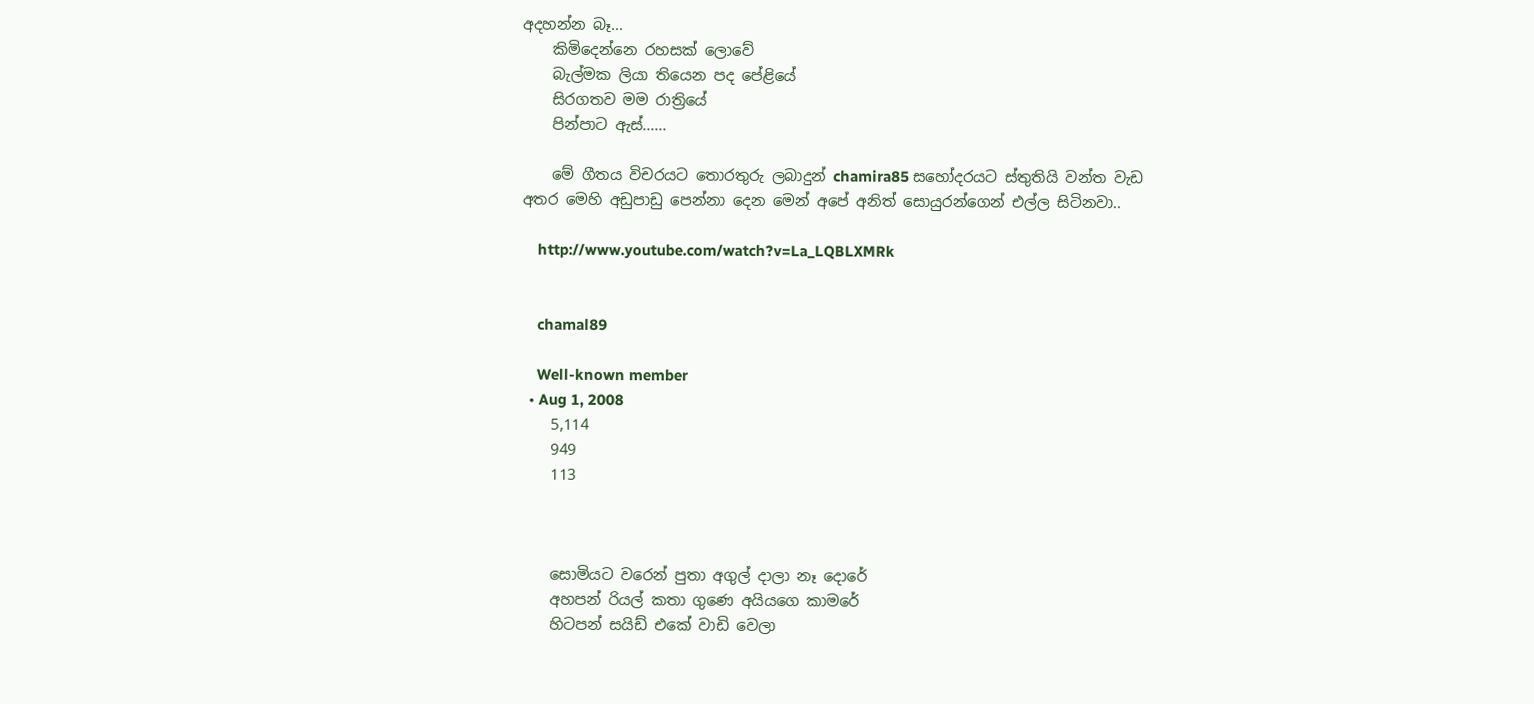අදහන්න බෑ...
    කිමිදෙන්නෙ රහසක් ලොවේ
    බැල්මක ලියා තියෙන පද පේළියේ
    සිරගතව මම රාත්‍රියේ
    පින්පාට ඇස්......

    මේ ගීතය විචරයට තොරතුරු ලබාදුන් chamira85 සහෝදරයට ස්තුතියි වන්ත වැඩ අතර මෙහි අඩුපාඩු පෙන්නා දෙන මෙන් අපේ අනිත් සොයුරන්ගෙන් එල්ල සිටිනවා..

    http://www.youtube.com/watch?v=La_LQBLXMRk


    chamal89

    Well-known member
  • Aug 1, 2008
    5,114
    949
    113



    සොමියට වරෙන් පුතා අගුල් දාලා නෑ දොරේ
    අහපන් රියල් කතා ගුණෙ අයියගෙ කාමරේ
    හිටපන් සයිඩ් එකේ වාඩි වෙලා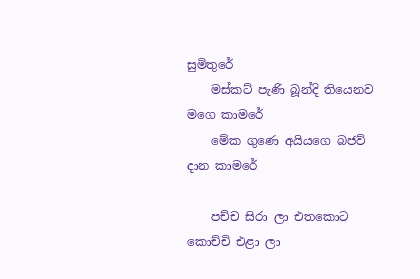සුමිතුරේ
    මස්කට් පැණි බූන්දි තියෙනව මගෙ කාමරේ
    මේක ගුණෙ අයියගෙ බජව් දාන කාමරේ

    පච්ච සිරා ලා එතකොට කොච්චි එළා ලා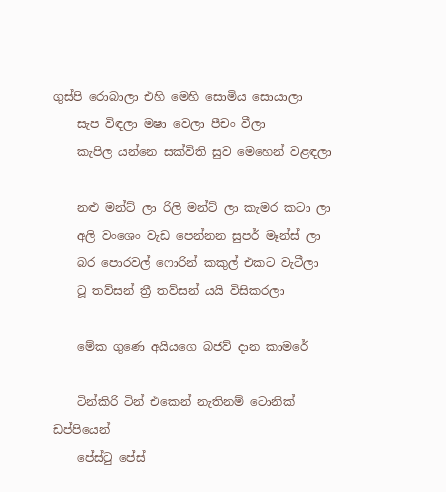ගුස්පි රොබාලා එහි මෙහි සොමිය සොයාලා
    සැප විඳලා මෂා වෙලා පීචං වීලා
    කැපිල යන්නෙ සක්විති සුව මෙහෙන් වළඳලා

    නළු මන්ට් ලා රිලි මන්ට් ලා කැමර කටා ලා
    අලි වංශෙං වැඩ පෙන්නන සුපර් මෑන්ස් ලා
    බර පොරවල් ෆොරින් කකුල් එකට වැටීලා
    ටූ තව්සන් ත්‍රී තව්සන් යයි විසිකරලා

    මේක ගුණෙ අයියගෙ බජව් දාන කාමරේ

    ටින්කිරි ටින් එකෙන් නැතිනම් ටොනික් ඩප්පියෙන්
    පේස්ටු පේස්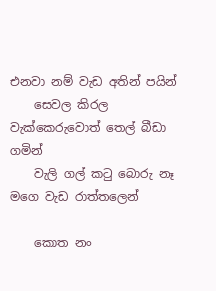එනවා නම් වැඩ අතින් පයින්
    සෙවල කිරල වැක්කෙරුවොත් තෙල් බීඩා ගමින්
    වැලි ගල් කටු බොරු නෑ මගෙ වැඩ රාත්තලෙන්

    කොත නං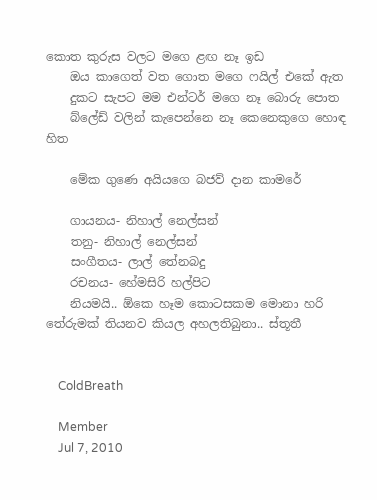කොත කුරුස වලට මගෙ ළඟ නෑ ඉඩ
    ඔය කාගෙත් වත ගොත මගෙ ෆයිල් එකේ ඇත
    දුකට සැපට මම එන්ටර් මගෙ නෑ බොරු පොත
    බ්ලේඩ් වලින් කැපෙන්නෙ නෑ කෙනෙකුගෙ හොඳ හිත

    මේක ගුණෙ අයියගෙ බජව් දාන කාමරේ

    ගායනය- නිහාල් නෙල්සන්
    තනු- නිහාල් නෙල්සන්
    සංගීතය- ලාල් තේනබදු
    රචනය- හේමසිරි හල්පිට
    නියමයි.. ඕකෙ හෑම කොටසකම මොනා හරි තේරුමක් තියනව කියල අහලතිබුනා.. ස්තූතී


    ColdBreath

    Member
    Jul 7, 2010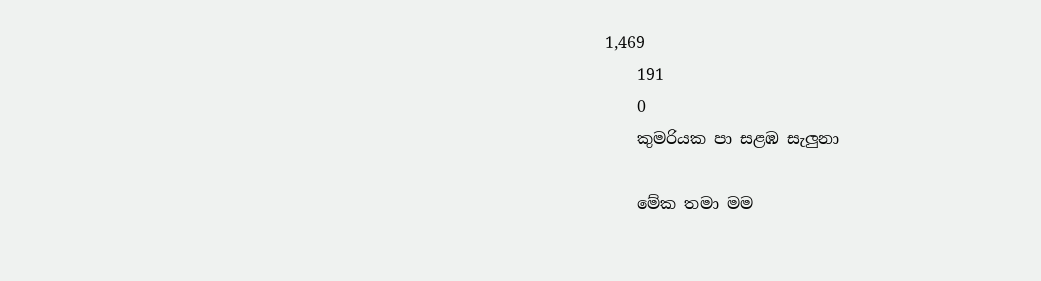1,469
    191
    0
    කුමරියක පා සළඹ සැලුනා

    මේක තමා මම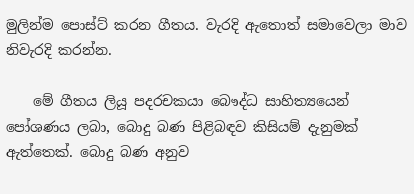මුලින්ම පොස්ට් කරන ගීතය. වැරදි ඇතොත් සමාවෙලා මාව නිවැරදි කරන්න.

    මේ ගීතය ලියූ පදරචකයා බෞද්ධ සාහිත්‍යයෙන් පෝශණය ලබා, බොදු බණ පිළිබඳව කිසියම් දැනුමක් ඇත්තෙක්. බොදු බණ අනුව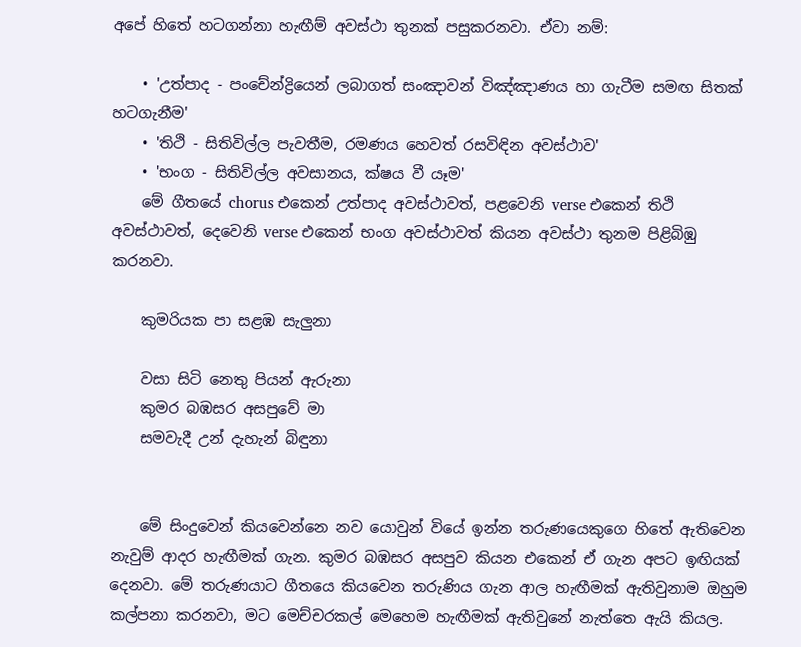අපේ හිතේ හටගන්නා හැඟීම් අවස්ථා තුනක් පසුකරනවා. ඒවා නම්:

    • 'උත්පාද - පංචේන්ද්‍රියෙන් ලබාගත් සංඤාවන් විඤ්ඤාණය හා ගැටීම සමඟ සිතක් හටගැනීම'
    • 'තිථි - සිතිවිල්ල පැවතීම, රමණය හෙවත් රසවිඳින අවස්ථාව'
    • 'භංග - සිතිවිල්ල අවසානය, ක්ෂය වී යෑම'
    මේ ගීතයේ chorus එකෙන් උත්පාද අවස්ථාවත්, පළවෙනි verse එකෙන් තිථි අවස්ථාවත්, දෙවෙනි verse එකෙන් භංග අවස්ථාවත් කියන අවස්ථා තුනම පිළිබිඹු කරනවා.

    කුමරියක පා සළඹ සැලුනා

    වසා සිටි නෙතු පියන් ඇරුනා
    කුමර බඹසර අසපුවේ මා
    සමවැදී උන් දැහැන් බිඳුනා


    මේ සිංදුවෙන් කියවෙන්නෙ නව යොවුන් වියේ ඉන්න තරුණයෙකුගෙ හිතේ ඇතිවෙන නැවුම් ආදර හැඟීමක් ගැන. කුමර බඹසර අසපුව කියන එකෙන් ඒ ගැන අපට ඉඟියක් දෙනවා. මේ තරුණයාට ගීතයෙ කියවෙන තරුණිය ගැන ආල හැඟීමක් ඇතිවුනාම ඔහුම කල්පනා කරනවා, මට මෙච්චරකල් මෙහෙම හැඟීමක් ඇතිවුනේ නැත්තෙ ඇයි කියල.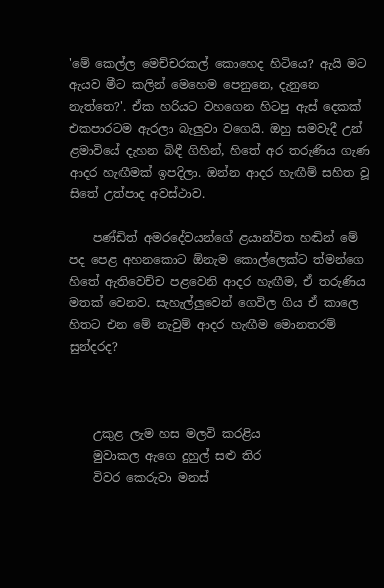'මේ කෙල්ල මෙච්චරකල් කොහෙද හිටියෙ? ඇයි මට ඇයව මීට කලින් මෙහෙම පෙනුනෙ, දැනුනෙ නැත්තෙ?'. ඒක හරියට වහගෙන හිටපු ඇස් දෙකක් එකපාරටම ඇරලා බැලුවා වගෙයි. ඔහු සමවැදී උන් ළමාවියේ දැහන බිඳී ගිහින්, හිතේ අර තරුණිය ගැණ ආදර හැඟීමක් ඉපදිලා. ඔන්න ආදර හැඟීම් සහිත වූ සිතේ උත්පාද අවස්ථාව.

    පණ්ඩිත් අමරදේවයන්ගේ ළයාන්විත හඬින් මේ පද පෙළ අහනකොට ඕනැම කොල්ලෙක්ට ත්මන්ගෙ හිතේ ඇතිවෙච්ච පළවෙනි ආදර හැඟීම, ඒ තරුණිය මතක් වෙනව. සැහැල්ලුවෙන් ගෙවිල ගිය ඒ කාලෙ හිතට එන මේ නැවුම් ආදර හැඟීම මොනතරම් සුන්දරද?



    උකුළ ලැම හස මලවි කරළිය
    මුවාකල ඇගෙ දුහුල් සළු තිර
    විවර කෙරුවා මනස්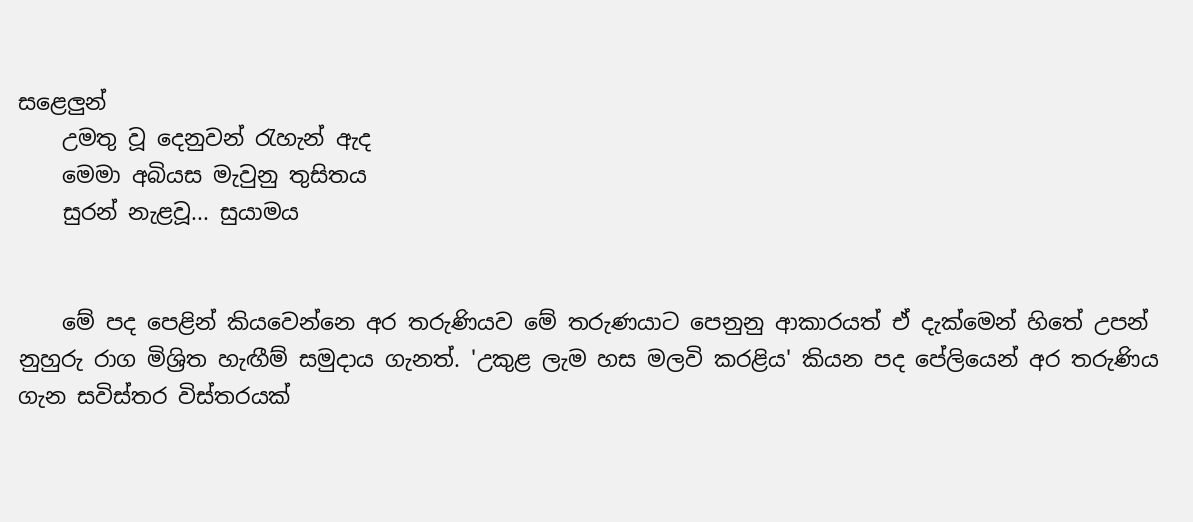සළෙලුන්
    උමතු වූ දෙනුවන් රැහැන් ඇද
    මෙමා අබියස මැවුනු තුසිතය
    සුරන් නැළවූ... සුයාමය


    මේ පද පෙළින් කියවෙන්නෙ අර තරුණියව මේ තරුණයාට පෙනුනු ආකාරයත් ඒ දැක්මෙන් හිතේ උපන් නුහුරු රාග මිශ්‍රිත හැඟීම් සමුදාය ගැනත්. 'උකුළ ලැම හස මලවි කරළිය' කියන පද පේලියෙන් අර තරුණිය ගැන සවිස්තර විස්තරයක්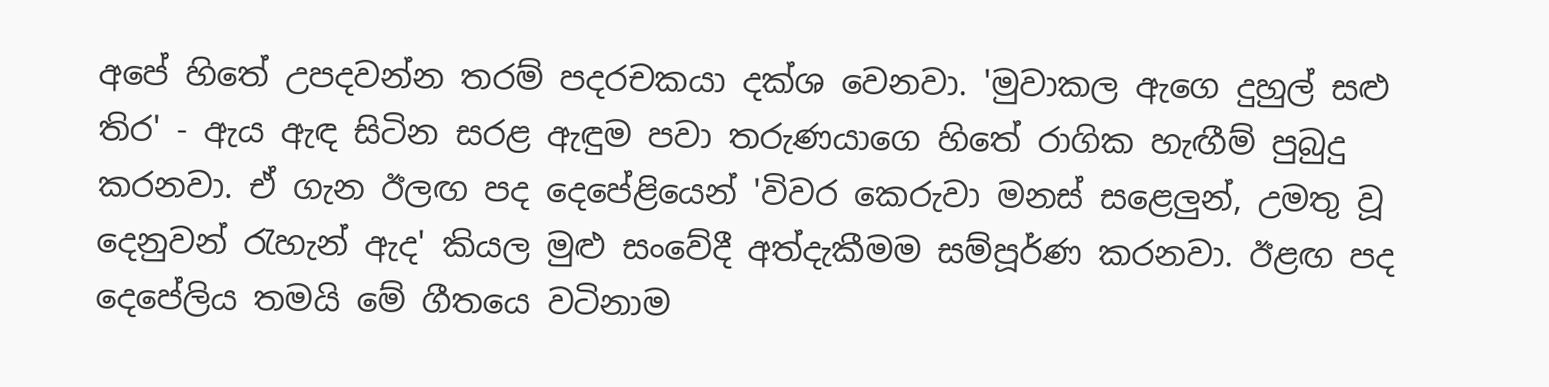අපේ හිතේ උපදවන්න තරම් පදරචකයා දක්ශ වෙනවා. 'මුවාකල ඇගෙ දුහුල් සළු තිර' - ඇය ඇඳ සිටින සරළ ඇඳුම පවා තරුණයාගෙ හිතේ රාගික හැඟීම් පුබුදු කරනවා. ඒ ගැන ඊලඟ පද දෙපේළියෙන් 'විවර කෙරුවා මනස් සළෙලුන්, උමතු වූ දෙනුවන් රැහැන් ඇද' කියල මුළු සංවේදී අත්දැකීමම සම්පූර්ණ කරනවා. ඊළඟ පද දෙපේලිය තමයි මේ ගීතයෙ වටිනාම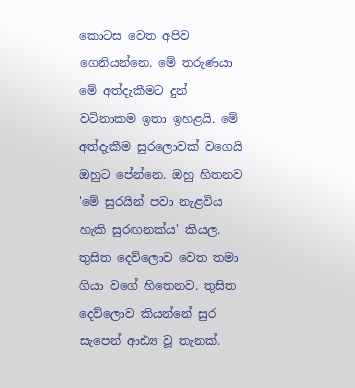කොටස වෙත අපිව ගෙනියන්නෙ. මේ තරුණයා මේ අත්දැකීමට දුන් වටිනාකම ඉතා ඉහළයි. මේ අත්දැකීම සුරලොවක් වගෙයි ඔහුට පේන්නෙ. ඔහු හිතනව 'මේ සුරයින් පවා නැළවිය හැකි සුරඟනක්ය' කියල. තුසිත දෙව්ලොව වෙත තමා ගියා වගේ හිතෙනව. තුසිත දෙව්ලොව කියන්නේ සුර සැපෙන් ආඪ්‍ය වූ තැනක්.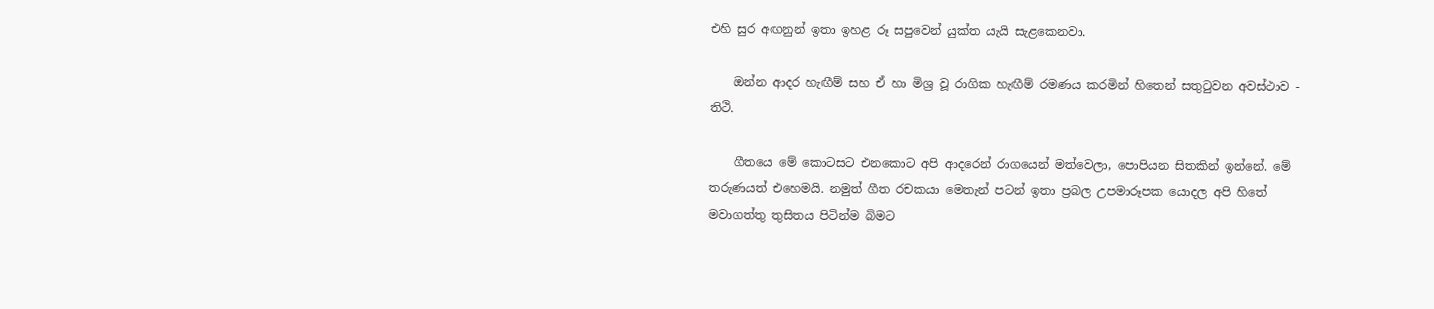එහි සුර අඟනුන් ඉතා ඉහළ රූ සපුවෙන් යුක්ත යැයි සැළකෙනවා.

    ඔන්න ආදර හැඟීම් සහ ඒ හා මිශ්‍ර වූ රාගික හැඟීම් රමණය කරමින් හිතෙන් සතුටුවන අවස්ථාව - තිථි.

    ගීතයෙ මේ කොටසට එනකොට අපි ආදරෙන් රාගයෙන් මත්වෙලා, පොපියන සිතකින් ඉන්නේ. මේ තරුණයත් එහෙමයි. නමුත් ගීත රචකයා මෙතැන් පටන් ඉතා ප්‍රබල උපමාරූපක යොදල අපි හිතේ මවාගත්තු තුසිතය පිටින්ම බිමට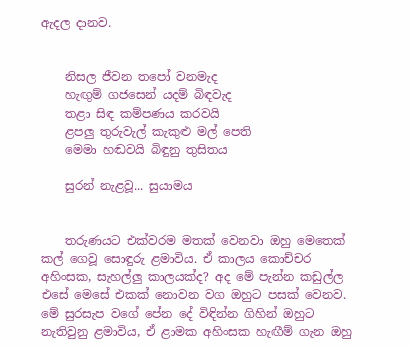ඇදල දානව.


    නිසල ජීවන තපෝ වනමැද
    හැඟුම් ගජසෙන් යදම් බිඳවැද
    තළා සිඳ කම්පණය කරවයි
    ළපලු තුරුවැල් කැකුළු මල් පෙති
    මෙමා හඬවයි බිඳුනු තුසිතය

    සුරන් නැළවූ... සුයාමය


    තරුණයට එක්වරම මතක් වෙනවා ඔහු මෙතෙක් කල් ගෙවූ සොඳුරු ළමාවිය. ඒ කාලය කොච්චර අහිංසක, සැහල්ලු කාලයක්ද? අද මේ පැන්න කඩුල්ල එසේ මෙසේ එකක් නොවන වග ඔහුට පසක් වෙනව. මේ සුරසැප වගේ පේන දේ විඳින්න ගිහින් ඔහුට නැතිවුනු ළමාවිය, ඒ ළාමක අහිංසක හැඟීම් ගැන ඔහු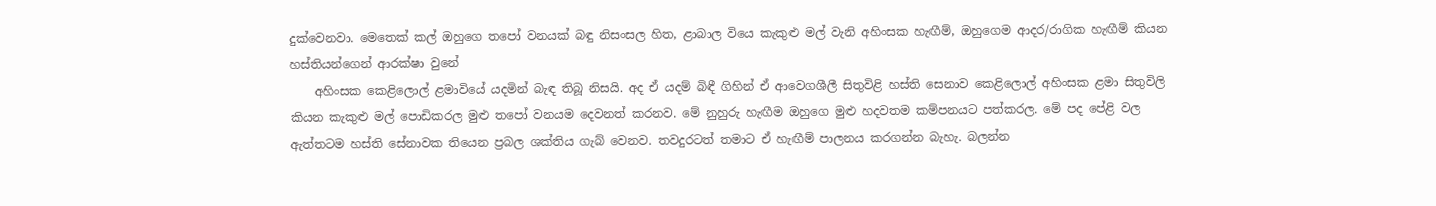දුක්වෙනවා. මෙතෙක් කල් ඔහුගෙ තපෝ වනයක් බඳු නිසංසල හිත, ළාබාල වියෙ කැකුළු මල් වැනි අහිංසක හැඟීම්, ඔහුගෙම ආදර/රාගික හැඟීම් කියන හස්තියන්ගෙන් ආරක්ෂා වුනේ
    අහිංසක කෙළිලොල් ළමාවියේ යදමින් බැඳ තිබූ නිසයි. අද ඒ යදම් බිඳී ගිහින් ඒ ආවෙගශීලී සිතුවිළි හස්ති සෙනාව කෙළිලොල් අහිංසක ළමා සිතුවිලි කියන කැකුළු මල් පොඩිකරල මුළු තපෝ වනයම දෙවනත් කරනව. මේ නුහුරු හැඟීම ඔහුගෙ මුළු හදවතම කම්පනයට පත්කරල. මේ පද පේළි වල ඇත්තටම හස්ති සේනාවක තියෙන ප්‍රබල ශක්තිය ගැබ් වෙනව. තවදුරටත් තමාට ඒ හැඟීම් පාලනය කරගන්න බැහැ. බලන්න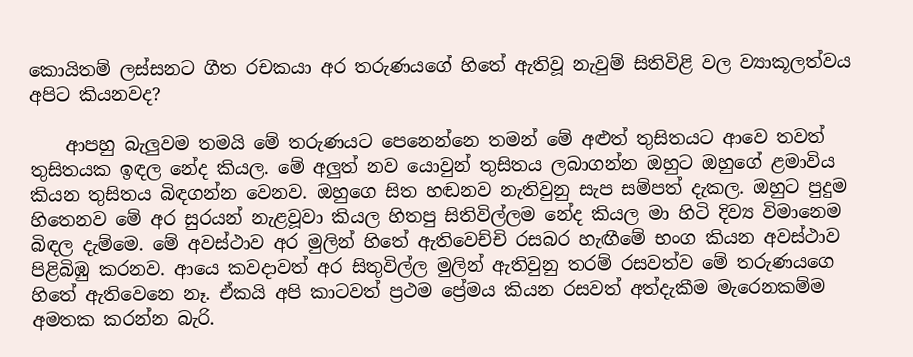කොයිතම් ලස්සනට ගීත රචකයා අර තරුණයගේ හිතේ ඇතිවූ නැවුම් සිතිවිළි වල ව්‍යාකූලත්වය අපිට කියනවද?

    ආපහු බැලුවම තමයි මේ තරුණයට පෙනෙන්නෙ තමන් මේ අළුත් තුසිතයට ආවෙ තවත් තුසිතයක ඉඳල නේද කියල. මේ අලුත් නව යොවුන් තුසිතය ලබාගන්න ඔහුට ඔහුගේ ළමාවිය කියන තුසිතය බිඳගන්න වෙනව. ඔහුගෙ සිත හඬනව නැතිවුනු සැප සම්පත් දැකල. ඔහුට පුදුම හිතෙනව මේ අර සුරයන් නැළවූවා කියල හිතපු සිතිවිල්ලම නේද කියල මා හිටි දිව්‍ය විමානෙම බිඳල දැම්මෙ. මේ අවස්ථාව අර මුලින් හිතේ ඇතිවෙච්චි රසබර හැඟීමේ භංග කියන අවස්ථාව පිළිබිඹු කරනව. ආයෙ කවදාවත් අර සිතුවිල්ල මුලින් ඇතිවුනු තරම් රසවත්ව මේ තරුණයගෙ හිතේ ඇතිවෙනෙ නෑ. ඒකයි අපි කාටවත් ප්‍රථම ප්‍රේමය කියන රසවත් අත්දැකීම මැරෙනකම්ම අමතක කරන්න බැරි.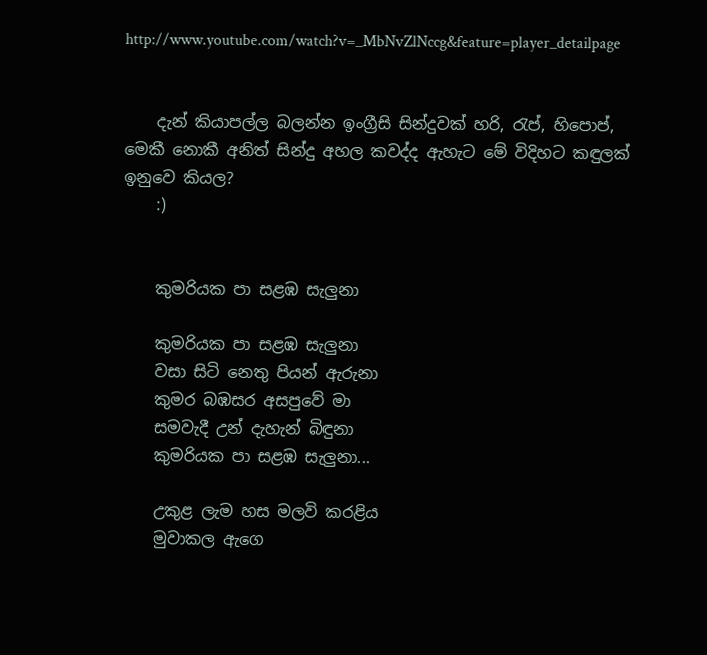http://www.youtube.com/watch?v=_MbNvZlNccg&feature=player_detailpage


    දැන් කියාපල්ල බලන්න ඉංග්‍රීසි සින්දුවක් හරි, රැප්, හිපොප්, මෙකී නොකී අනිත් සින්දු අහල කවද්ද ඇහැට මේ විදිහට කඳුලක් ඉනුවෙ කියල?
    :)


    කුමරියක පා සළඹ සැලුනා

    කුමරියක පා සළඹ සැලුනා
    වසා සිටි නෙතු පියන් ඇරුනා
    කුමර බඹසර අසපුවේ මා
    සමවැදී උන් දැහැන් බිඳුනා
    කුමරියක පා සළඹ සැලුනා...

    උකුළ ලැම හස මලවි කරළිය
    මුවාකල ඇගෙ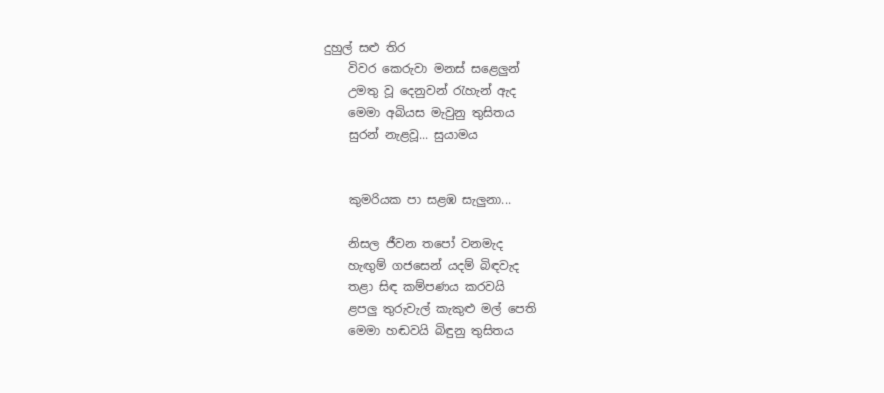දුහුල් සළු තිර
    විවර කෙරුවා මනස් සළෙලුන්
    උමතු වූ දෙනුවන් රැහැන් ඇද
    මෙමා අබියස මැවුනු තුසිතය
    සුරන් නැළවූ... සුයාමය


    කුමරියක පා සළඹ සැලුනා...

    නිසල ජීවන තපෝ වනමැද
    හැඟුම් ගජසෙන් යදම් බිඳවැද
    තළා සිඳ කම්පණය කරවයි
    ළපලු තුරුවැල් කැකුළු මල් පෙති
    මෙමා හඬවයි බිඳුනු තුසිතය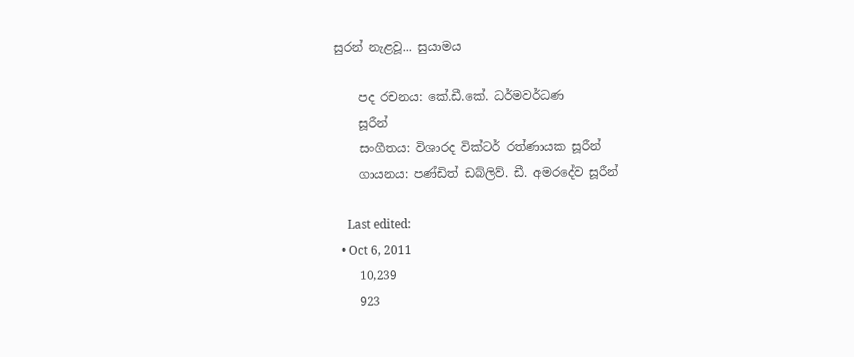සුරන් නැළවූ... සුයාමය

    පද රචනය: කේ.ඩී.කේ. ධර්මවර්ධණ
    සූරීන්
    සංගීතය: විශාරද වික්ටර් රත්ණායක සූරීන්
    ගායනය: පණ්ඩිත් ඩබ්ලිව්. ඩී. අමරදේව සූරීන්

    Last edited:
  • Oct 6, 2011
    10,239
    923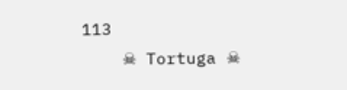113
    ☠ Tortuga ☠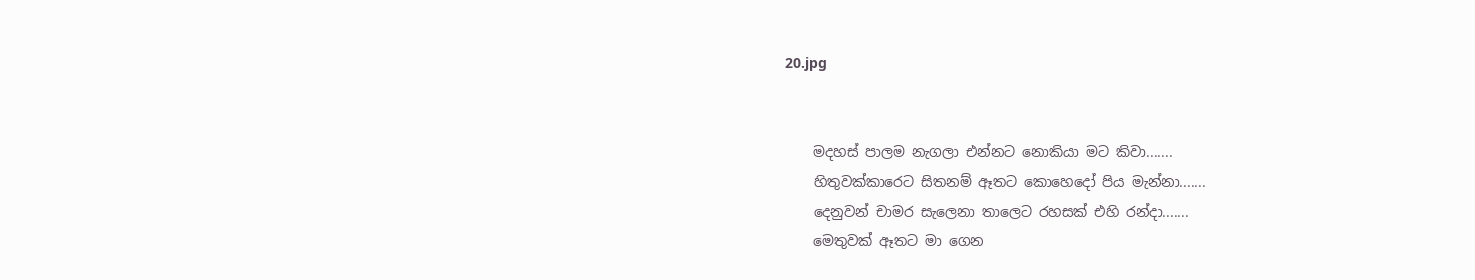20.jpg


    මදහස් පාලම නැගලා එන්නට නොකියා මට කිවා.......
    හිතුවක්කාරෙට සිතනම් ඈතට කොහෙදෝ පිය මැන්නා.......
    දෙනුවන් චාමර සැලෙනා තාලෙට රහසක් එහි රන්දා.......
    මෙතුවක් ඈතට මා ගෙන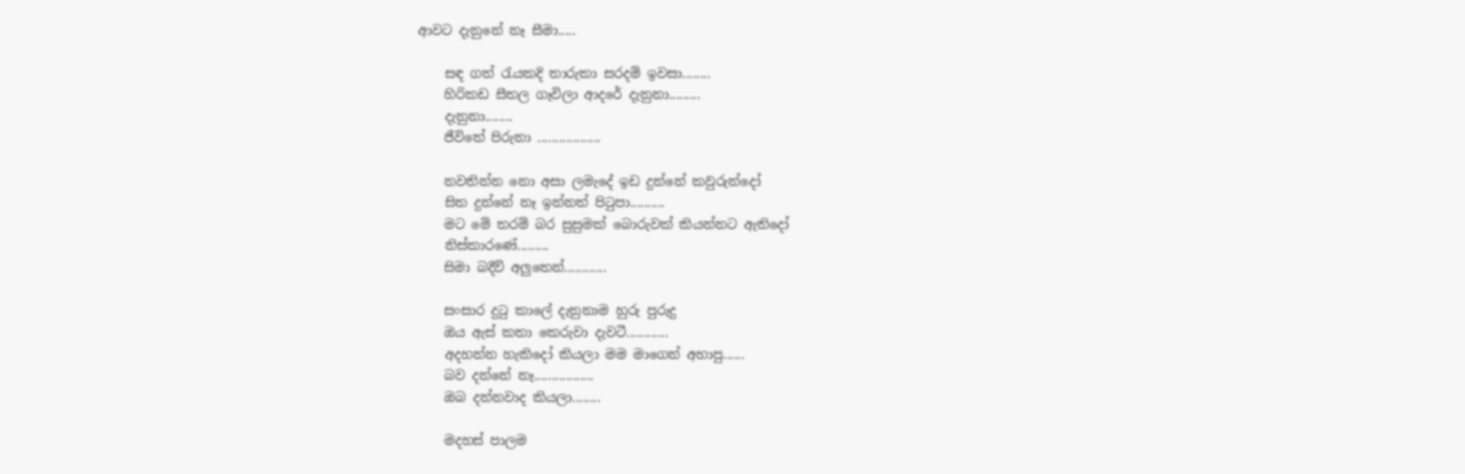ආවට දැනුනේ නෑ සීමා.....

    සඳ ගත් රැයකදි තාරුකා සරදම් ඉවසා........
    හිරිකඩ සීතල ගෑවිලා ආදරේ දැනුනා.........
    දැනුනා........
    ජීවිතේ පිරුනා ..................

    නවතින්න නො අසා ලමැදේ ඉඩ දුන්නේ කවුරුන්දෝ
    සිත දුන්නේ නෑ ඉන්නත් පි‍ටුපා..........
    මට මේ තරම් බර සුසුමක් බොරුවක් කියන්නට ඇතිදෝ
    නිස්කාරණේ.........
    සිමා බදීවි අලුතෙන්............

    සංසාර දු‍ටු කාලේ දැනුනාම හුරු පුරුදු
    ඔය ඇස් කතා කෙරුවා දැවටී............
    අදහන්න හැකිදෝ කියලා මම මාගෙන් අහාපු......
    බව දන්නේ නෑ.................
    ඔබ දන්නවාද කියලා........

    මදහස් පාලම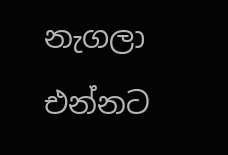නැගලා එන්නට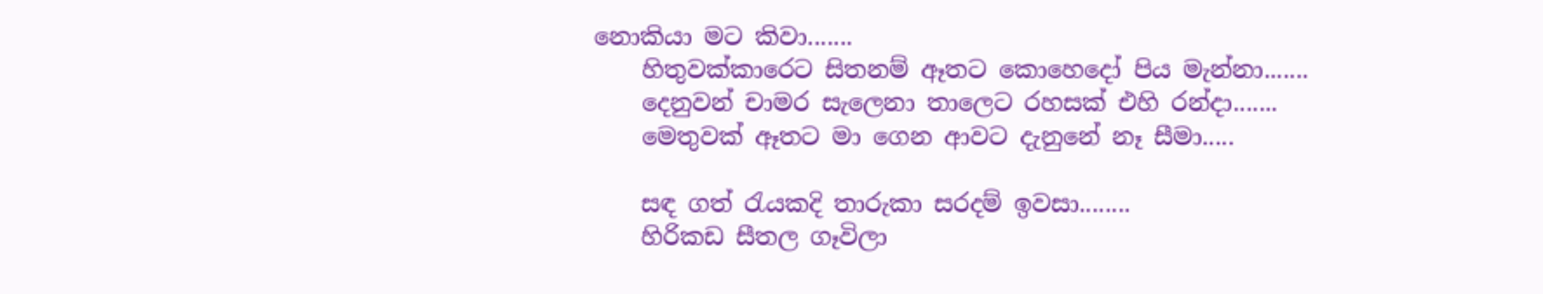නොකියා මට කිවා.......
    හිතුවක්කාරෙට සිතනම් ඈතට කොහෙදෝ පිය මැන්නා.......
    දෙනුවන් චාමර සැලෙනා තාලෙට රහසක් එහි රන්දා.......
    මෙතුවක් ඈතට මා ගෙන ආවට දැනුනේ නෑ සීමා.....

    සඳ ගත් රැයකදි තාරුකා සරදම් ඉවසා........
    හිරිකඩ සීතල ගෑවිලා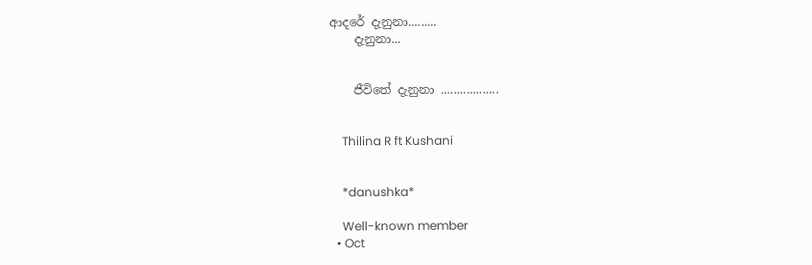ආදරේ දැනුනා.........
    දැනුනා...


    ජීවිතේ දැනුනා ..................


    Thilina R ft Kushani


    *danushka*

    Well-known member
  • Oct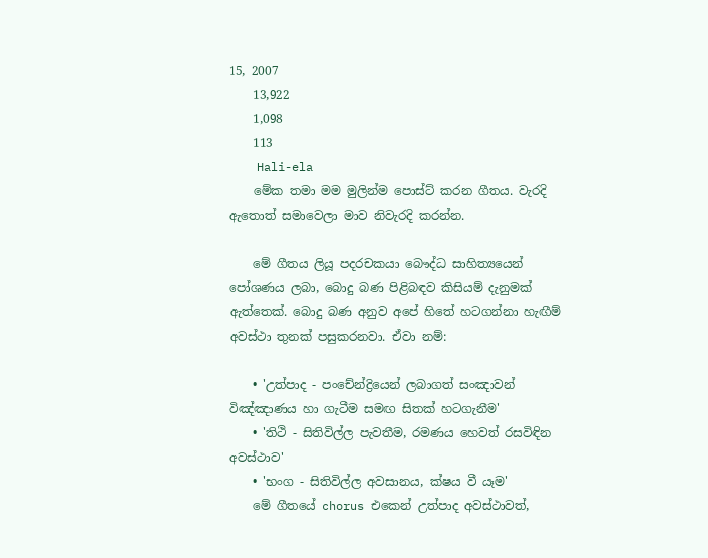15, 2007
    13,922
    1,098
    113
    Hali-ela
    මේක තමා මම මුලින්ම පොස්ට් කරන ගීතය. වැරදි ඇතොත් සමාවෙලා මාව නිවැරදි කරන්න.

    මේ ගීතය ලියූ පදරචකයා බෞද්ධ සාහිත්‍යයෙන් පෝශණය ලබා, බොදු බණ පිළිබඳව කිසියම් දැනුමක් ඇත්තෙක්. බොදු බණ අනුව අපේ හිතේ හටගන්නා හැඟීම් අවස්ථා තුනක් පසුකරනවා. ඒවා නම්:

    • 'උත්පාද - පංචේන්ද්‍රියෙන් ලබාගත් සංඤාවන් විඤ්ඤාණය හා ගැටීම සමඟ සිතක් හටගැනීම'
    • 'තිථි - සිතිවිල්ල පැවතීම, රමණය හෙවත් රසවිඳින අවස්ථාව'
    • 'භංග - සිතිවිල්ල අවසානය, ක්ෂය වී යෑම'
    මේ ගීතයේ chorus එකෙන් උත්පාද අවස්ථාවත්,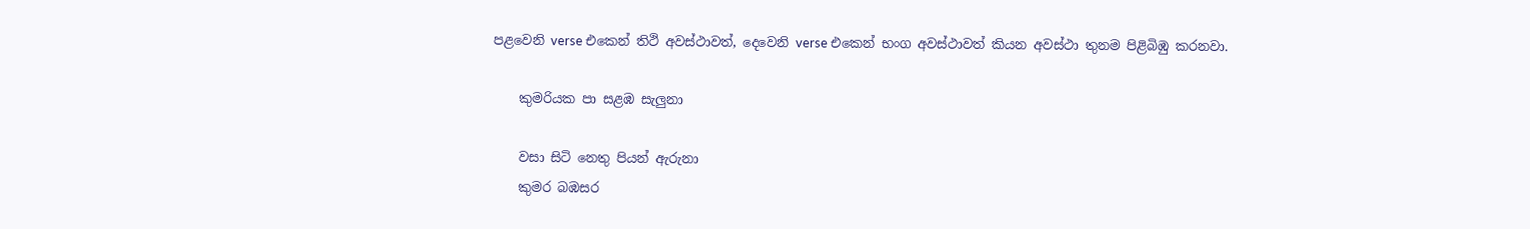පළවෙනි verse එකෙන් තිථි අවස්ථාවත්, දෙවෙනි verse එකෙන් භංග අවස්ථාවත් කියන අවස්ථා තුනම පිළිබිඹු කරනවා.

    කුමරියක පා සළඹ සැලුනා

    වසා සිටි නෙතු පියන් ඇරුනා
    කුමර බඹසර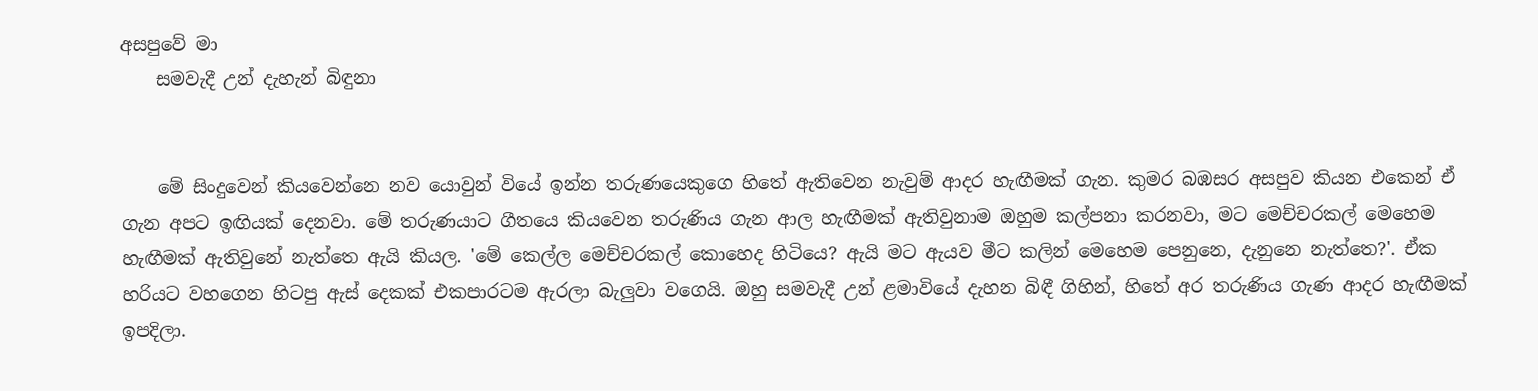අසපුවේ මා
    සමවැදී උන් දැහැන් බිඳුනා


    මේ සිංදුවෙන් කියවෙන්නෙ නව යොවුන් වියේ ඉන්න තරුණයෙකුගෙ හිතේ ඇතිවෙන නැවුම් ආදර හැඟීමක් ගැන. කුමර බඹසර අසපුව කියන එකෙන් ඒ ගැන අපට ඉඟියක් දෙනවා. මේ තරුණයාට ගීතයෙ කියවෙන තරුණිය ගැන ආල හැඟීමක් ඇතිවුනාම ඔහුම කල්පනා කරනවා, මට මෙච්චරකල් මෙහෙම හැඟීමක් ඇතිවුනේ නැත්තෙ ඇයි කියල. 'මේ කෙල්ල මෙච්චරකල් කොහෙද හිටියෙ? ඇයි මට ඇයව මීට කලින් මෙහෙම පෙනුනෙ, දැනුනෙ නැත්තෙ?'. ඒක හරියට වහගෙන හිටපු ඇස් දෙකක් එකපාරටම ඇරලා බැලුවා වගෙයි. ඔහු සමවැදී උන් ළමාවියේ දැහන බිඳී ගිහින්, හිතේ අර තරුණිය ගැණ ආදර හැඟීමක් ඉපදිලා.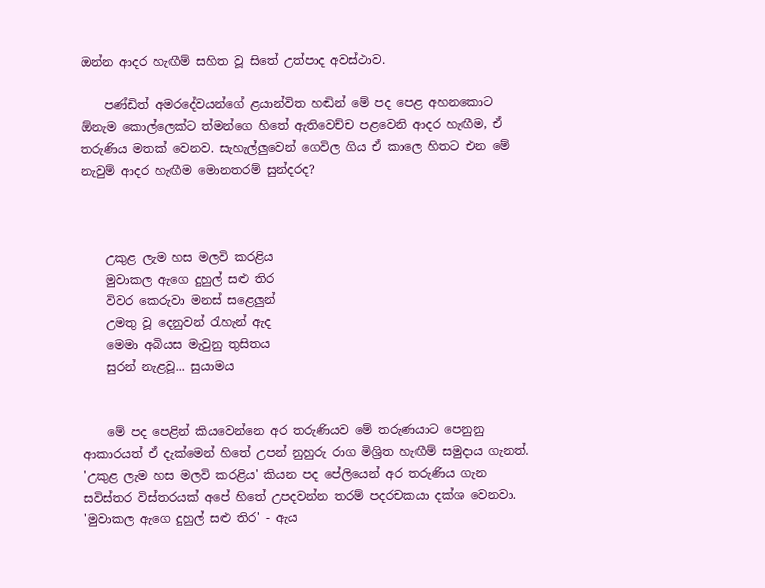ඔන්න ආදර හැඟීම් සහිත වූ සිතේ උත්පාද අවස්ථාව.

    පණ්ඩිත් අමරදේවයන්ගේ ළයාන්විත හඬින් මේ පද පෙළ අහනකොට ඕනැම කොල්ලෙක්ට ත්මන්ගෙ හිතේ ඇතිවෙච්ච පළවෙනි ආදර හැඟීම, ඒ තරුණිය මතක් වෙනව. සැහැල්ලුවෙන් ගෙවිල ගිය ඒ කාලෙ හිතට එන මේ නැවුම් ආදර හැඟීම මොනතරම් සුන්දරද?



    උකුළ ලැම හස මලවි කරළිය
    මුවාකල ඇගෙ දුහුල් සළු තිර
    විවර කෙරුවා මනස් සළෙලුන්
    උමතු වූ දෙනුවන් රැහැන් ඇද
    මෙමා අබියස මැවුනු තුසිතය
    සුරන් නැළවූ... සුයාමය


    මේ පද පෙළින් කියවෙන්නෙ අර තරුණියව මේ තරුණයාට පෙනුනු ආකාරයත් ඒ දැක්මෙන් හිතේ උපන් නුහුරු රාග මිශ්‍රිත හැඟීම් සමුදාය ගැනත්. 'උකුළ ලැම හස මලවි කරළිය' කියන පද පේලියෙන් අර තරුණිය ගැන සවිස්තර විස්තරයක් අපේ හිතේ උපදවන්න තරම් පදරචකයා දක්ශ වෙනවා. 'මුවාකල ඇගෙ දුහුල් සළු තිර' - ඇය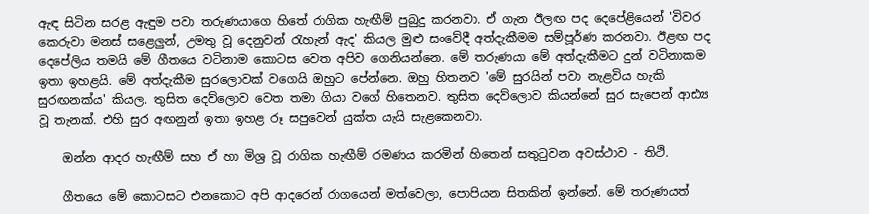ඇඳ සිටින සරළ ඇඳුම පවා තරුණයාගෙ හිතේ රාගික හැඟීම් පුබුදු කරනවා. ඒ ගැන ඊලඟ පද දෙපේළියෙන් 'විවර කෙරුවා මනස් සළෙලුන්, උමතු වූ දෙනුවන් රැහැන් ඇද' කියල මුළු සංවේදී අත්දැකීමම සම්පූර්ණ කරනවා. ඊළඟ පද දෙපේලිය තමයි මේ ගීතයෙ වටිනාම කොටස වෙත අපිව ගෙනියන්නෙ. මේ තරුණයා මේ අත්දැකීමට දුන් වටිනාකම ඉතා ඉහළයි. මේ අත්දැකීම සුරලොවක් වගෙයි ඔහුට පේන්නෙ. ඔහු හිතනව 'මේ සුරයින් පවා නැළවිය හැකි සුරඟනක්ය' කියල. තුසිත දෙව්ලොව වෙත තමා ගියා වගේ හිතෙනව. තුසිත දෙව්ලොව කියන්නේ සුර සැපෙන් ආඪ්‍ය වූ තැනක්. එහි සුර අඟනුන් ඉතා ඉහළ රූ සපුවෙන් යුක්ත යැයි සැළකෙනවා.

    ඔන්න ආදර හැඟීම් සහ ඒ හා මිශ්‍ර වූ රාගික හැඟීම් රමණය කරමින් හිතෙන් සතුටුවන අවස්ථාව - තිථි.

    ගීතයෙ මේ කොටසට එනකොට අපි ආදරෙන් රාගයෙන් මත්වෙලා, පොපියන සිතකින් ඉන්නේ. මේ තරුණයත්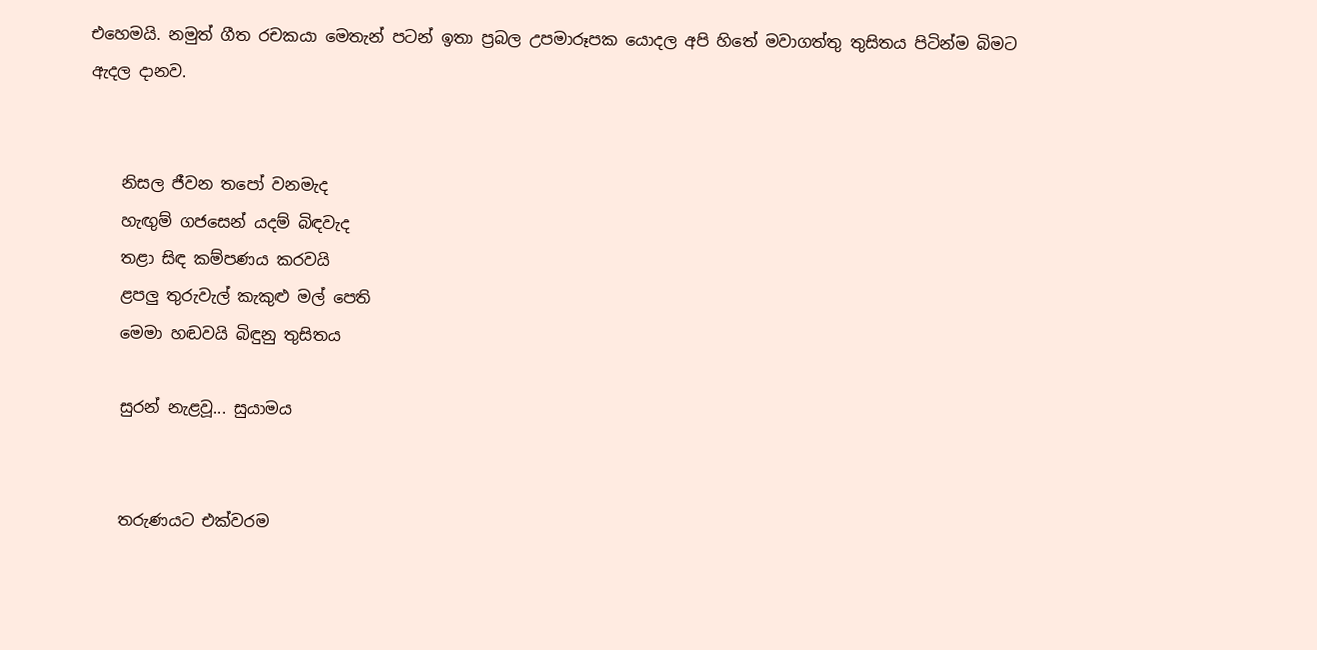එහෙමයි. නමුත් ගීත රචකයා මෙතැන් පටන් ඉතා ප්‍රබල උපමාරූපක යොදල අපි හිතේ මවාගත්තු තුසිතය පිටින්ම බිමට ඇදල දානව.


    නිසල ජීවන තපෝ වනමැද
    හැඟුම් ගජසෙන් යදම් බිඳවැද
    තළා සිඳ කම්පණය කරවයි
    ළපලු තුරුවැල් කැකුළු මල් පෙති
    මෙමා හඬවයි බිඳුනු තුසිතය

    සුරන් නැළවූ... සුයාමය


    තරුණයට එක්වරම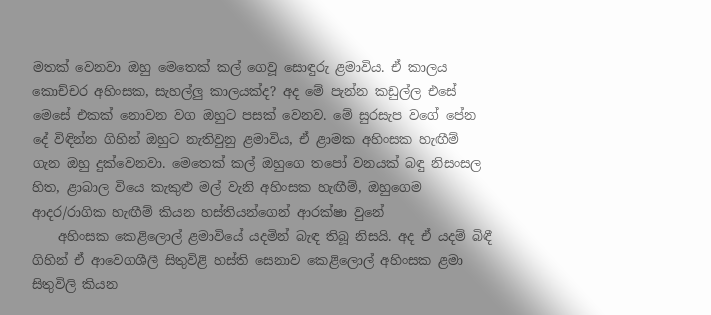මතක් වෙනවා ඔහු මෙතෙක් කල් ගෙවූ සොඳුරු ළමාවිය. ඒ කාලය කොච්චර අහිංසක, සැහල්ලු කාලයක්ද? අද මේ පැන්න කඩුල්ල එසේ මෙසේ එකක් නොවන වග ඔහුට පසක් වෙනව. මේ සුරසැප වගේ පේන දේ විඳින්න ගිහින් ඔහුට නැතිවුනු ළමාවිය, ඒ ළාමක අහිංසක හැඟීම් ගැන ඔහු දුක්වෙනවා. මෙතෙක් කල් ඔහුගෙ තපෝ වනයක් බඳු නිසංසල හිත, ළාබාල වියෙ කැකුළු මල් වැනි අහිංසක හැඟීම්, ඔහුගෙම ආදර/රාගික හැඟීම් කියන හස්තියන්ගෙන් ආරක්ෂා වුනේ
    අහිංසක කෙළිලොල් ළමාවියේ යදමින් බැඳ තිබූ නිසයි. අද ඒ යදම් බිඳී ගිහින් ඒ ආවෙගශීලී සිතුවිළි හස්ති සෙනාව කෙළිලොල් අහිංසක ළමා සිතුවිලි කියන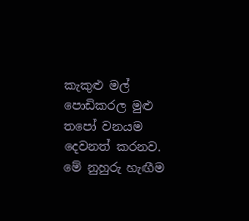කැකුළු මල් පොඩිකරල මුළු තපෝ වනයම දෙවනත් කරනව. මේ නුහුරු හැඟීම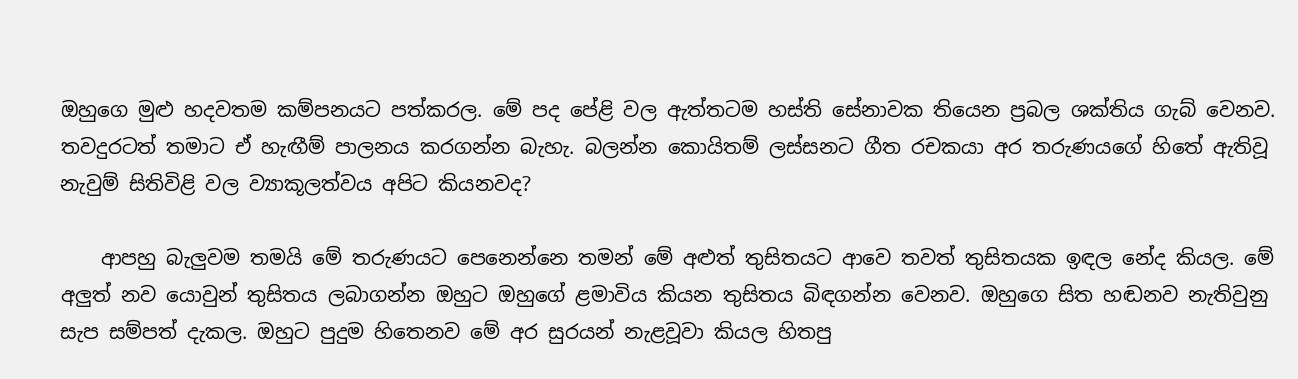ඔහුගෙ මුළු හදවතම කම්පනයට පත්කරල. මේ පද පේළි වල ඇත්තටම හස්ති සේනාවක තියෙන ප්‍රබල ශක්තිය ගැබ් වෙනව. තවදුරටත් තමාට ඒ හැඟීම් පාලනය කරගන්න බැහැ. බලන්න කොයිතම් ලස්සනට ගීත රචකයා අර තරුණයගේ හිතේ ඇතිවූ නැවුම් සිතිවිළි වල ව්‍යාකූලත්වය අපිට කියනවද?

    ආපහු බැලුවම තමයි මේ තරුණයට පෙනෙන්නෙ තමන් මේ අළුත් තුසිතයට ආවෙ තවත් තුසිතයක ඉඳල නේද කියල. මේ අලුත් නව යොවුන් තුසිතය ලබාගන්න ඔහුට ඔහුගේ ළමාවිය කියන තුසිතය බිඳගන්න වෙනව. ඔහුගෙ සිත හඬනව නැතිවුනු සැප සම්පත් දැකල. ඔහුට පුදුම හිතෙනව මේ අර සුරයන් නැළවූවා කියල හිතපු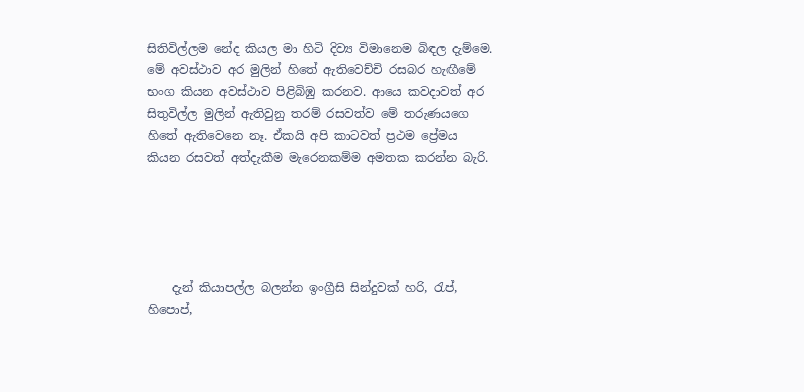සිතිවිල්ලම නේද කියල මා හිටි දිව්‍ය විමානෙම බිඳල දැම්මෙ. මේ අවස්ථාව අර මුලින් හිතේ ඇතිවෙච්චි රසබර හැඟීමේ භංග කියන අවස්ථාව පිළිබිඹු කරනව. ආයෙ කවදාවත් අර සිතුවිල්ල මුලින් ඇතිවුනු තරම් රසවත්ව මේ තරුණයගෙ හිතේ ඇතිවෙනෙ නෑ. ඒකයි අපි කාටවත් ප්‍රථම ප්‍රේමය කියන රසවත් අත්දැකීම මැරෙනකම්ම අමතක කරන්න බැරි.





    දැන් කියාපල්ල බලන්න ඉංග්‍රීසි සින්දුවක් හරි, රැප්, හිපොප්,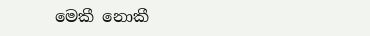මෙකී නොකී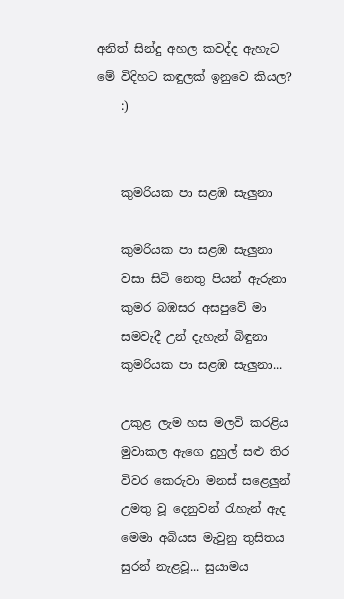අනිත් සින්දු අහල කවද්ද ඇහැට මේ විදිහට කඳුලක් ඉනුවෙ කියල?
    :)


    කුමරියක පා සළඹ සැලුනා

    කුමරියක පා සළඹ සැලුනා
    වසා සිටි නෙතු පියන් ඇරුනා
    කුමර බඹසර අසපුවේ මා
    සමවැදී උන් දැහැන් බිඳුනා
    කුමරියක පා සළඹ සැලුනා...

    උකුළ ලැම හස මලවි කරළිය
    මුවාකල ඇගෙ දුහුල් සළු තිර
    විවර කෙරුවා මනස් සළෙලුන්
    උමතු වූ දෙනුවන් රැහැන් ඇද
    මෙමා අබියස මැවුනු තුසිතය
    සුරන් නැළවූ... සුයාමය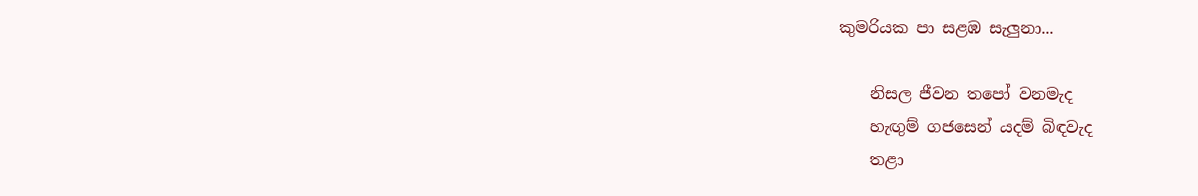කුමරියක පා සළඹ සැලුනා...

    නිසල ජීවන තපෝ වනමැද
    හැඟුම් ගජසෙන් යදම් බිඳවැද
    තළා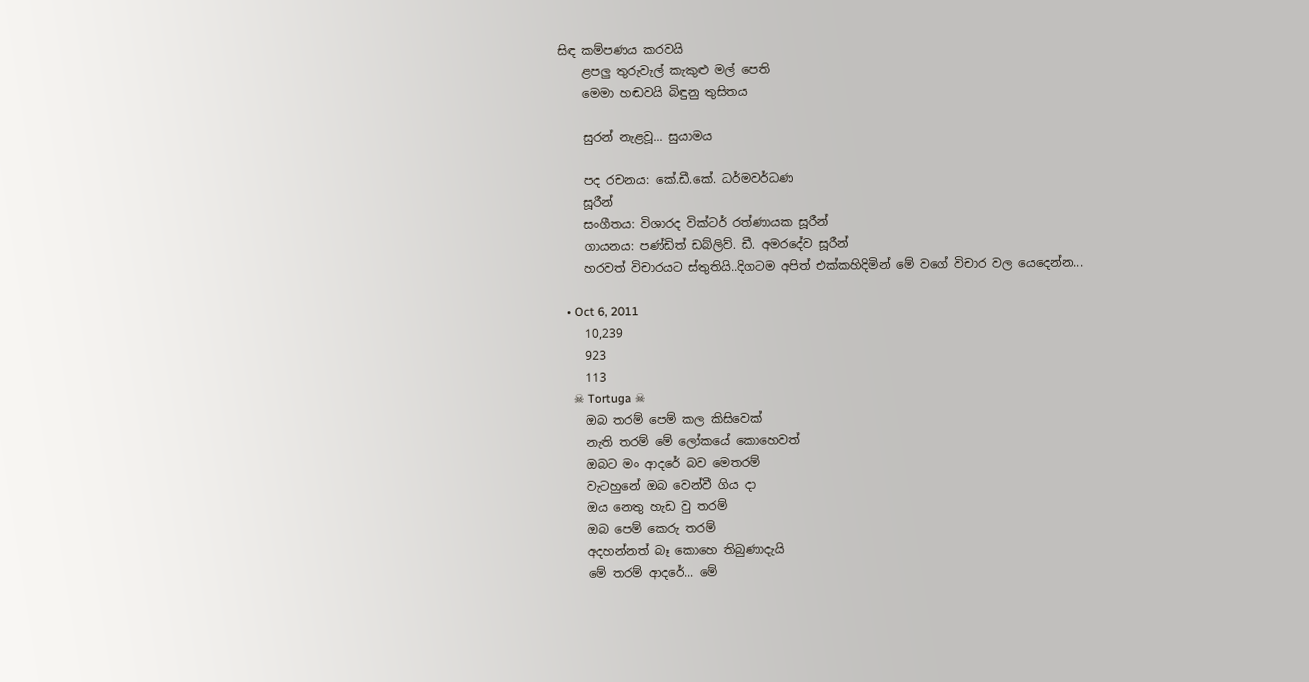සිඳ කම්පණය කරවයි
    ළපලු තුරුවැල් කැකුළු මල් පෙති
    මෙමා හඬවයි බිඳුනු තුසිතය

    සුරන් නැළවූ... සුයාමය

    පද රචනය: කේ.ඩී.කේ. ධර්මවර්ධණ
    සූරීන්
    සංගීතය: විශාරද වික්ටර් රත්ණායක සූරීන්
    ගායනය: පණ්ඩිත් ඩබ්ලිව්. ඩී. අමරදේව සූරීන්
    හරවත් විචාරයට ස්තුතියි..දිගටම අපිත් එක්කහිදිමින් මේ වගේ විචාර වල යෙදෙන්න...

  • Oct 6, 2011
    10,239
    923
    113
    ☠ Tortuga ☠
    ඔබ තරම් පෙම් කල කිසිවෙක්
    නැති තරම් මේ ලෝකයේ කොහෙවත්
    ඔබට මං ආදරේ බව මෙතරම්
    වැටහුනේ ඔබ වෙන්වී ගිය දා
    ඔය නෙතු හැඩ වු තරම්
    ඔබ පෙම් කෙරු තරම්
    අදහන්නත් බෑ කොහෙ තිබුණාදැයි
    මේ තරම් ආදරේ... මේ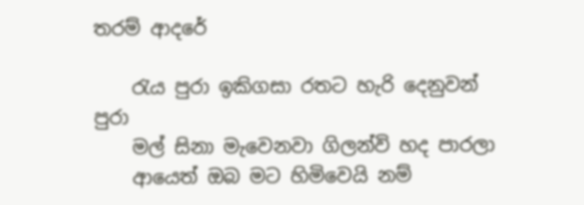තරම් ආදරේ

    රැය පුරා ඉකිගසා රතට හැරි දෙනුවන් පුරා
    මල් සිනා මැවෙනවා ගිලන්වි හද පාරලා
    ආයෙත් ඔබ මට හිමිවෙයි නම්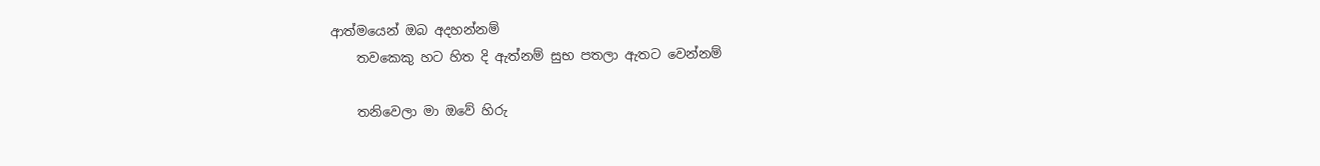ආත්මයෙන් ඔබ අදහන්නම්
    තවකෙකු හට හිත දි ඇත්නම් සුභ පතලා ඇතට වෙන්නම්

    තනිවෙලා මා ඔවේ හිරු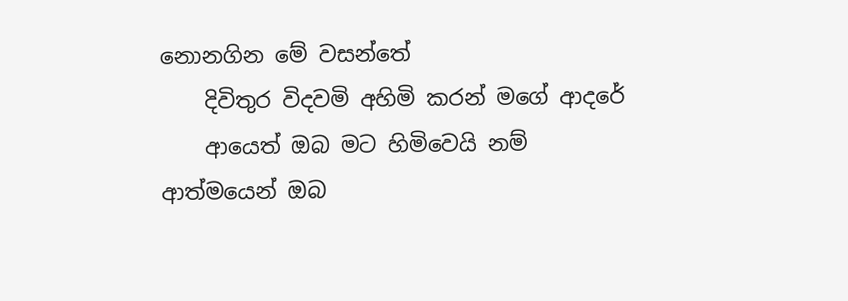නොනගින මේ වසන්තේ
    දිවිතුර විදවමි අහිමි කරන් මගේ ආදරේ
    ආයෙත් ඔබ මට හිමිවෙයි නම් ආත්මයෙන් ඔබ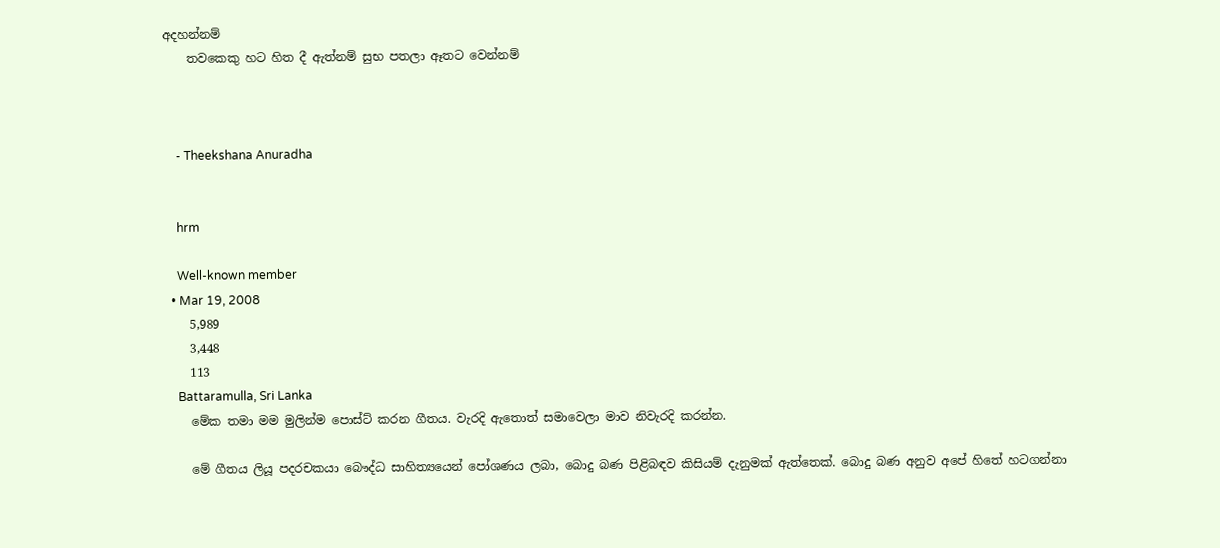අදහන්නම්
    තවකෙකු හට හිත දී ඇත්නම් සුභ පතලා ඈතට වෙන්නම්



    - Theekshana Anuradha


    hrm

    Well-known member
  • Mar 19, 2008
    5,989
    3,448
    113
    Battaramulla, Sri Lanka
    මේක තමා මම මුලින්ම පොස්ට් කරන ගීතය. වැරදි ඇතොත් සමාවෙලා මාව නිවැරදි කරන්න.

    මේ ගීතය ලියූ පදරචකයා බෞද්ධ සාහිත්‍යයෙන් පෝශණය ලබා, බොදු බණ පිළිබඳව කිසියම් දැනුමක් ඇත්තෙක්. බොදු බණ අනුව අපේ හිතේ හටගන්නා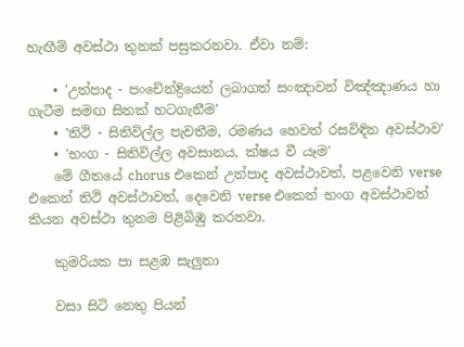හැඟීම් අවස්ථා තුනක් පසුකරනවා. ඒවා නම්:

    • 'උත්පාද - පංචේන්ද්‍රියෙන් ලබාගත් සංඤාවන් විඤ්ඤාණය හා ගැටීම සමඟ සිතක් හටගැනීම'
    • 'තිථි - සිතිවිල්ල පැවතීම, රමණය හෙවත් රසවිඳින අවස්ථාව'
    • 'භංග - සිතිවිල්ල අවසානය, ක්ෂය වී යෑම'
    මේ ගීතයේ chorus එකෙන් උත්පාද අවස්ථාවත්, පළවෙනි verse එකෙන් තිථි අවස්ථාවත්, දෙවෙනි verse එකෙන් භංග අවස්ථාවත් කියන අවස්ථා තුනම පිළිබිඹු කරනවා.

    කුමරියක පා සළඹ සැලුනා

    වසා සිටි නෙතු පියන්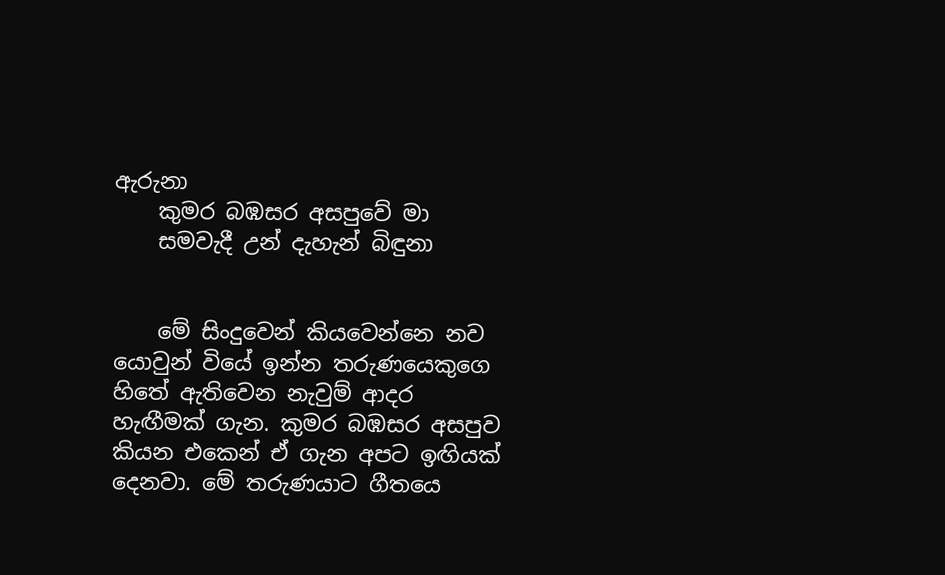ඇරුනා
    කුමර බඹසර අසපුවේ මා
    සමවැදී උන් දැහැන් බිඳුනා


    මේ සිංදුවෙන් කියවෙන්නෙ නව යොවුන් වියේ ඉන්න තරුණයෙකුගෙ හිතේ ඇතිවෙන නැවුම් ආදර හැඟීමක් ගැන. කුමර බඹසර අසපුව කියන එකෙන් ඒ ගැන අපට ඉඟියක් දෙනවා. මේ තරුණයාට ගීතයෙ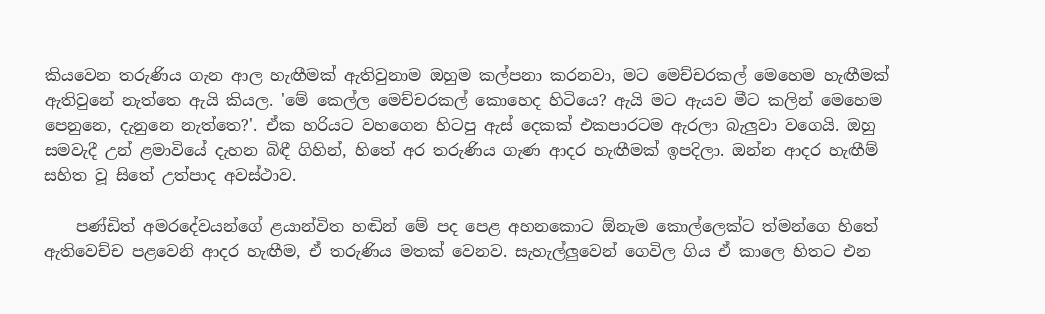කියවෙන තරුණිය ගැන ආල හැඟීමක් ඇතිවුනාම ඔහුම කල්පනා කරනවා, මට මෙච්චරකල් මෙහෙම හැඟීමක් ඇතිවුනේ නැත්තෙ ඇයි කියල. 'මේ කෙල්ල මෙච්චරකල් කොහෙද හිටියෙ? ඇයි මට ඇයව මීට කලින් මෙහෙම පෙනුනෙ, දැනුනෙ නැත්තෙ?'. ඒක හරියට වහගෙන හිටපු ඇස් දෙකක් එකපාරටම ඇරලා බැලුවා වගෙයි. ඔහු සමවැදී උන් ළමාවියේ දැහන බිඳී ගිහින්, හිතේ අර තරුණිය ගැණ ආදර හැඟීමක් ඉපදිලා. ඔන්න ආදර හැඟීම් සහිත වූ සිතේ උත්පාද අවස්ථාව.

    පණ්ඩිත් අමරදේවයන්ගේ ළයාන්විත හඬින් මේ පද පෙළ අහනකොට ඕනැම කොල්ලෙක්ට ත්මන්ගෙ හිතේ ඇතිවෙච්ච පළවෙනි ආදර හැඟීම, ඒ තරුණිය මතක් වෙනව. සැහැල්ලුවෙන් ගෙවිල ගිය ඒ කාලෙ හිතට එන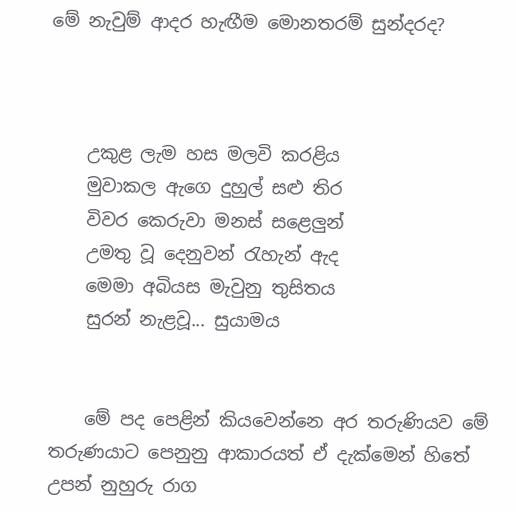මේ නැවුම් ආදර හැඟීම මොනතරම් සුන්දරද?



    උකුළ ලැම හස මලවි කරළිය
    මුවාකල ඇගෙ දුහුල් සළු තිර
    විවර කෙරුවා මනස් සළෙලුන්
    උමතු වූ දෙනුවන් රැහැන් ඇද
    මෙමා අබියස මැවුනු තුසිතය
    සුරන් නැළවූ... සුයාමය


    මේ පද පෙළින් කියවෙන්නෙ අර තරුණියව මේ තරුණයාට පෙනුනු ආකාරයත් ඒ දැක්මෙන් හිතේ උපන් නුහුරු රාග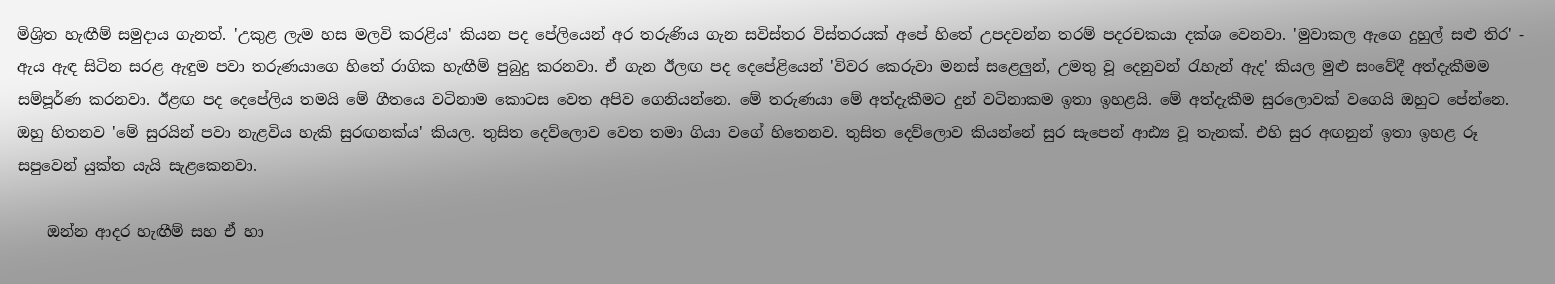මිශ්‍රිත හැඟීම් සමුදාය ගැනත්. 'උකුළ ලැම හස මලවි කරළිය' කියන පද පේලියෙන් අර තරුණිය ගැන සවිස්තර විස්තරයක් අපේ හිතේ උපදවන්න තරම් පදරචකයා දක්ශ වෙනවා. 'මුවාකල ඇගෙ දුහුල් සළු තිර' - ඇය ඇඳ සිටින සරළ ඇඳුම පවා තරුණයාගෙ හිතේ රාගික හැඟීම් පුබුදු කරනවා. ඒ ගැන ඊලඟ පද දෙපේළියෙන් 'විවර කෙරුවා මනස් සළෙලුන්, උමතු වූ දෙනුවන් රැහැන් ඇද' කියල මුළු සංවේදී අත්දැකීමම සම්පූර්ණ කරනවා. ඊළඟ පද දෙපේලිය තමයි මේ ගීතයෙ වටිනාම කොටස වෙත අපිව ගෙනියන්නෙ. මේ තරුණයා මේ අත්දැකීමට දුන් වටිනාකම ඉතා ඉහළයි. මේ අත්දැකීම සුරලොවක් වගෙයි ඔහුට පේන්නෙ. ඔහු හිතනව 'මේ සුරයින් පවා නැළවිය හැකි සුරඟනක්ය' කියල. තුසිත දෙව්ලොව වෙත තමා ගියා වගේ හිතෙනව. තුසිත දෙව්ලොව කියන්නේ සුර සැපෙන් ආඪ්‍ය වූ තැනක්. එහි සුර අඟනුන් ඉතා ඉහළ රූ සපුවෙන් යුක්ත යැයි සැළකෙනවා.

    ඔන්න ආදර හැඟීම් සහ ඒ හා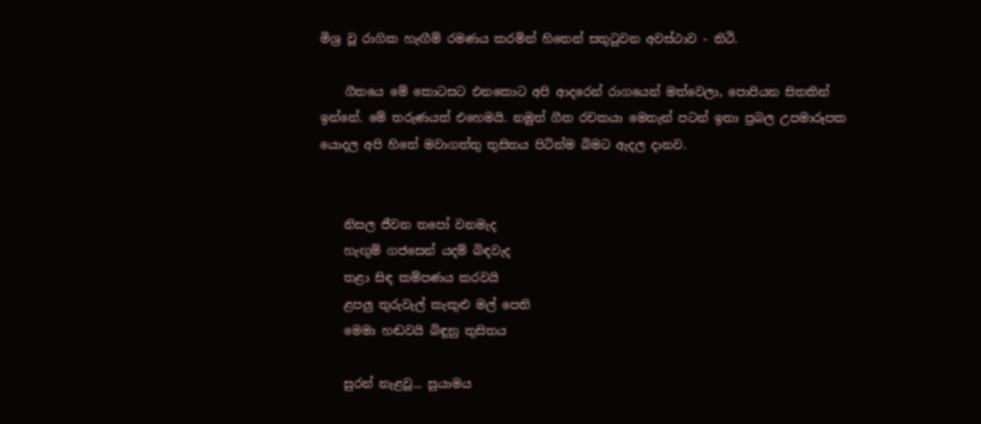මිශ්‍ර වූ රාගික හැඟීම් රමණය කරමින් හිතෙන් සතුටුවන අවස්ථාව - තිථි.

    ගීතයෙ මේ කොටසට එනකොට අපි ආදරෙන් රාගයෙන් මත්වෙලා, පොපියන සිතකින් ඉන්නේ. මේ තරුණයත් එහෙමයි. නමුත් ගීත රචකයා මෙතැන් පටන් ඉතා ප්‍රබල උපමාරූපක යොදල අපි හිතේ මවාගත්තු තුසිතය පිටින්ම බිමට ඇදල දානව.


    නිසල ජීවන තපෝ වනමැද
    හැඟුම් ගජසෙන් යදම් බිඳවැද
    තළා සිඳ කම්පණය කරවයි
    ළපලු තුරුවැල් කැකුළු මල් පෙති
    මෙමා හඬවයි බිඳුනු තුසිතය

    සුරන් නැළවූ... සුයාමය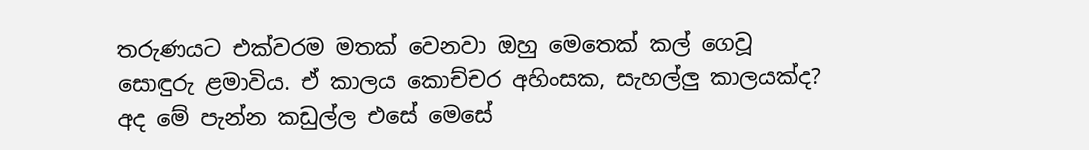තරුණයට එක්වරම මතක් වෙනවා ඔහු මෙතෙක් කල් ගෙවූ සොඳුරු ළමාවිය. ඒ කාලය කොච්චර අහිංසක, සැහල්ලු කාලයක්ද? අද මේ පැන්න කඩුල්ල එසේ මෙසේ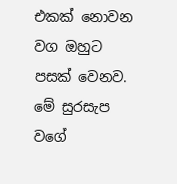එකක් නොවන වග ඔහුට පසක් වෙනව. මේ සුරසැප වගේ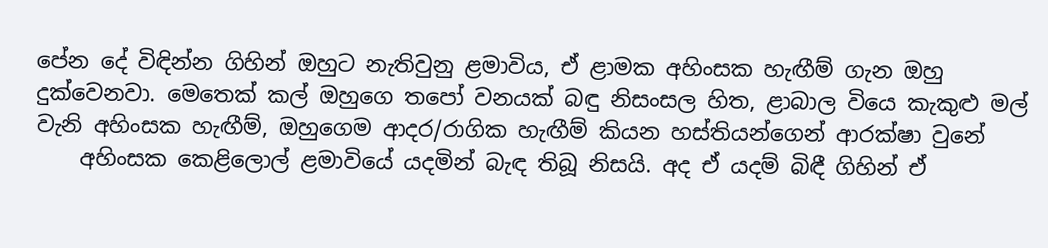පේන දේ විඳින්න ගිහින් ඔහුට නැතිවුනු ළමාවිය, ඒ ළාමක අහිංසක හැඟීම් ගැන ඔහු දුක්වෙනවා. මෙතෙක් කල් ඔහුගෙ තපෝ වනයක් බඳු නිසංසල හිත, ළාබාල වියෙ කැකුළු මල් වැනි අහිංසක හැඟීම්, ඔහුගෙම ආදර/රාගික හැඟීම් කියන හස්තියන්ගෙන් ආරක්ෂා වුනේ
    අහිංසක කෙළිලොල් ළමාවියේ යදමින් බැඳ තිබූ නිසයි. අද ඒ යදම් බිඳී ගිහින් ඒ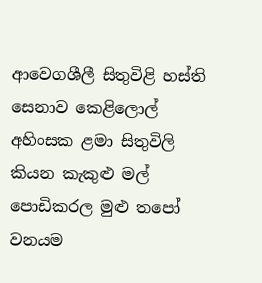ආවෙගශීලී සිතුවිළි හස්ති සෙනාව කෙළිලොල් අහිංසක ළමා සිතුවිලි කියන කැකුළු මල් පොඩිකරල මුළු තපෝ වනයම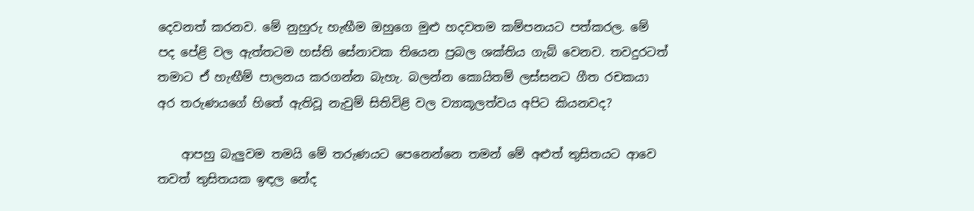දෙවනත් කරනව. මේ නුහුරු හැඟීම ඔහුගෙ මුළු හදවතම කම්පනයට පත්කරල. මේ පද පේළි වල ඇත්තටම හස්ති සේනාවක තියෙන ප්‍රබල ශක්තිය ගැබ් වෙනව. තවදුරටත් තමාට ඒ හැඟීම් පාලනය කරගන්න බැහැ. බලන්න කොයිතම් ලස්සනට ගීත රචකයා අර තරුණයගේ හිතේ ඇතිවූ නැවුම් සිතිවිළි වල ව්‍යාකූලත්වය අපිට කියනවද?

    ආපහු බැලුවම තමයි මේ තරුණයට පෙනෙන්නෙ තමන් මේ අළුත් තුසිතයට ආවෙ තවත් තුසිතයක ඉඳල නේද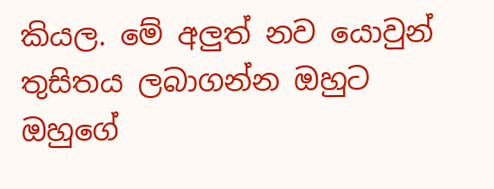කියල. මේ අලුත් නව යොවුන් තුසිතය ලබාගන්න ඔහුට ඔහුගේ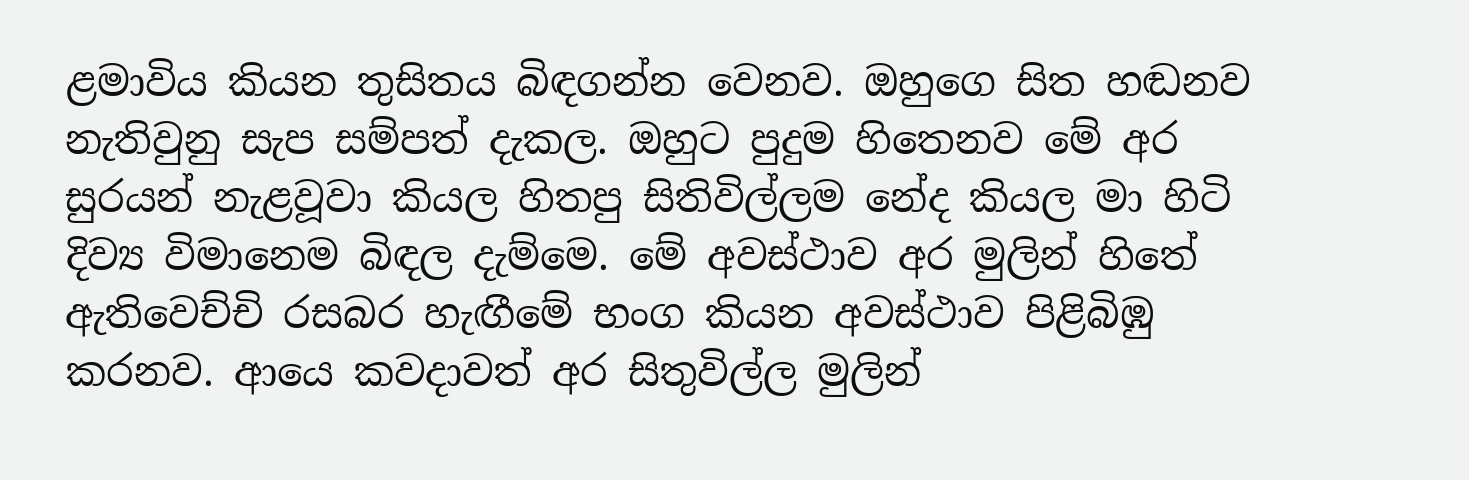ළමාවිය කියන තුසිතය බිඳගන්න වෙනව. ඔහුගෙ සිත හඬනව නැතිවුනු සැප සම්පත් දැකල. ඔහුට පුදුම හිතෙනව මේ අර සුරයන් නැළවූවා කියල හිතපු සිතිවිල්ලම නේද කියල මා හිටි දිව්‍ය විමානෙම බිඳල දැම්මෙ. මේ අවස්ථාව අර මුලින් හිතේ ඇතිවෙච්චි රසබර හැඟීමේ භංග කියන අවස්ථාව පිළිබිඹු කරනව. ආයෙ කවදාවත් අර සිතුවිල්ල මුලින්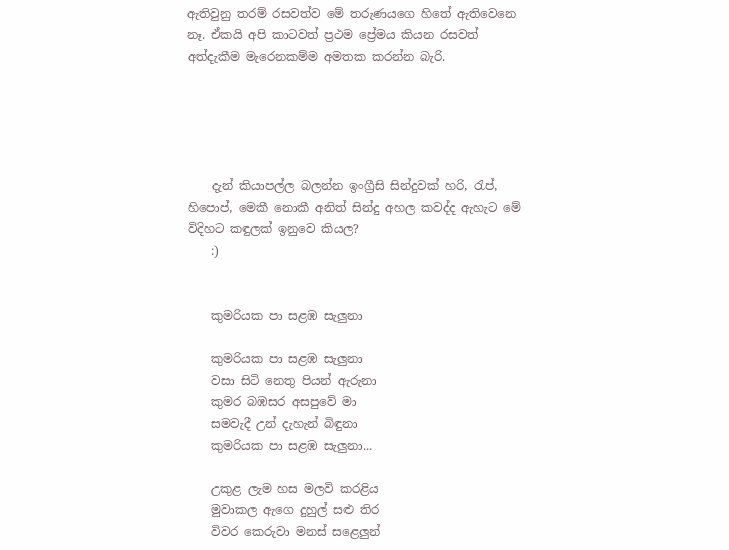ඇතිවුනු තරම් රසවත්ව මේ තරුණයගෙ හිතේ ඇතිවෙනෙ නෑ. ඒකයි අපි කාටවත් ප්‍රථම ප්‍රේමය කියන රසවත් අත්දැකීම මැරෙනකම්ම අමතක කරන්න බැරි.





    දැන් කියාපල්ල බලන්න ඉංග්‍රීසි සින්දුවක් හරි, රැප්, හිපොප්, මෙකී නොකී අනිත් සින්දු අහල කවද්ද ඇහැට මේ විදිහට කඳුලක් ඉනුවෙ කියල?
    :)


    කුමරියක පා සළඹ සැලුනා

    කුමරියක පා සළඹ සැලුනා
    වසා සිටි නෙතු පියන් ඇරුනා
    කුමර බඹසර අසපුවේ මා
    සමවැදී උන් දැහැන් බිඳුනා
    කුමරියක පා සළඹ සැලුනා...

    උකුළ ලැම හස මලවි කරළිය
    මුවාකල ඇගෙ දුහුල් සළු තිර
    විවර කෙරුවා මනස් සළෙලුන්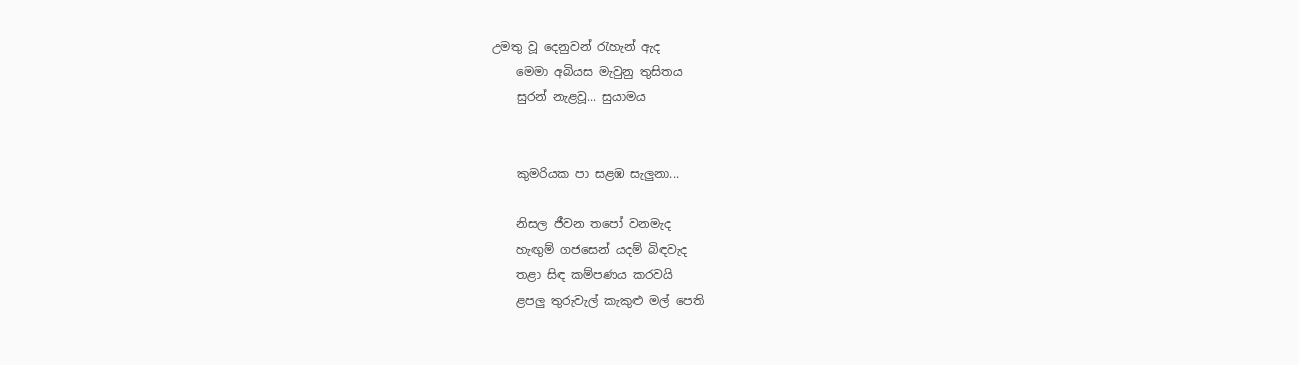උමතු වූ දෙනුවන් රැහැන් ඇද
    මෙමා අබියස මැවුනු තුසිතය
    සුරන් නැළවූ... සුයාමය


    කුමරියක පා සළඹ සැලුනා...

    නිසල ජීවන තපෝ වනමැද
    හැඟුම් ගජසෙන් යදම් බිඳවැද
    තළා සිඳ කම්පණය කරවයි
    ළපලු තුරුවැල් කැකුළු මල් පෙති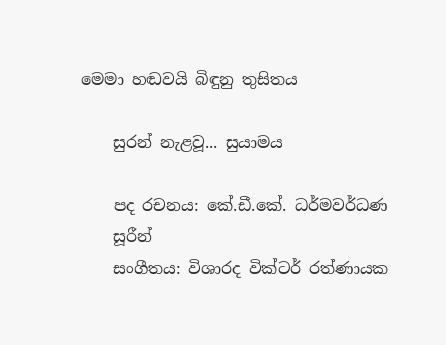මෙමා හඬවයි බිඳුනු තුසිතය

    සුරන් නැළවූ... සුයාමය

    පද රචනය: කේ.ඩී.කේ. ධර්මවර්ධණ
    සූරීන්
    සංගීතය: විශාරද වික්ටර් රත්ණායක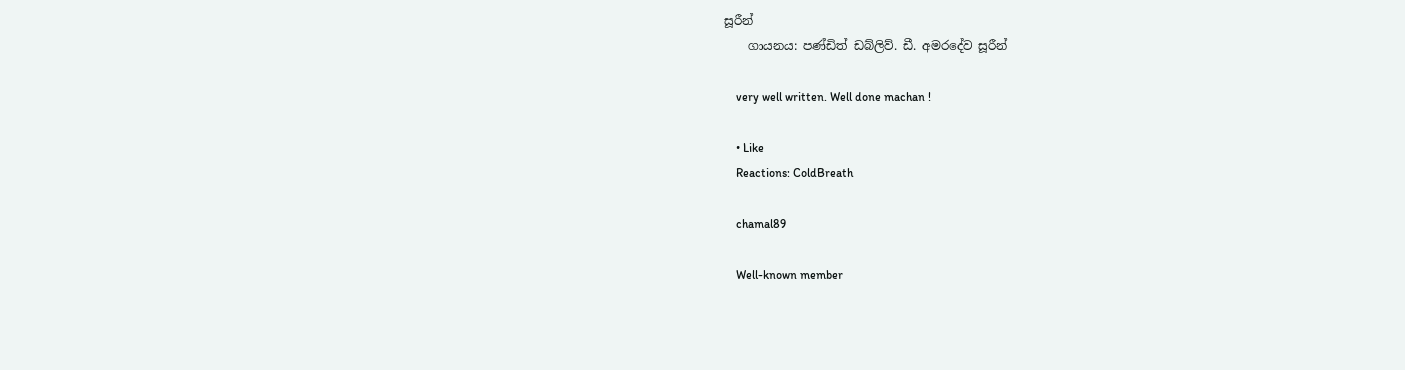සූරීන්
    ගායනය: පණ්ඩිත් ඩබ්ලිව්. ඩී. අමරදේව සූරීන්

    very well written. Well done machan !

    • Like
    Reactions: ColdBreath

    chamal89

    Well-known member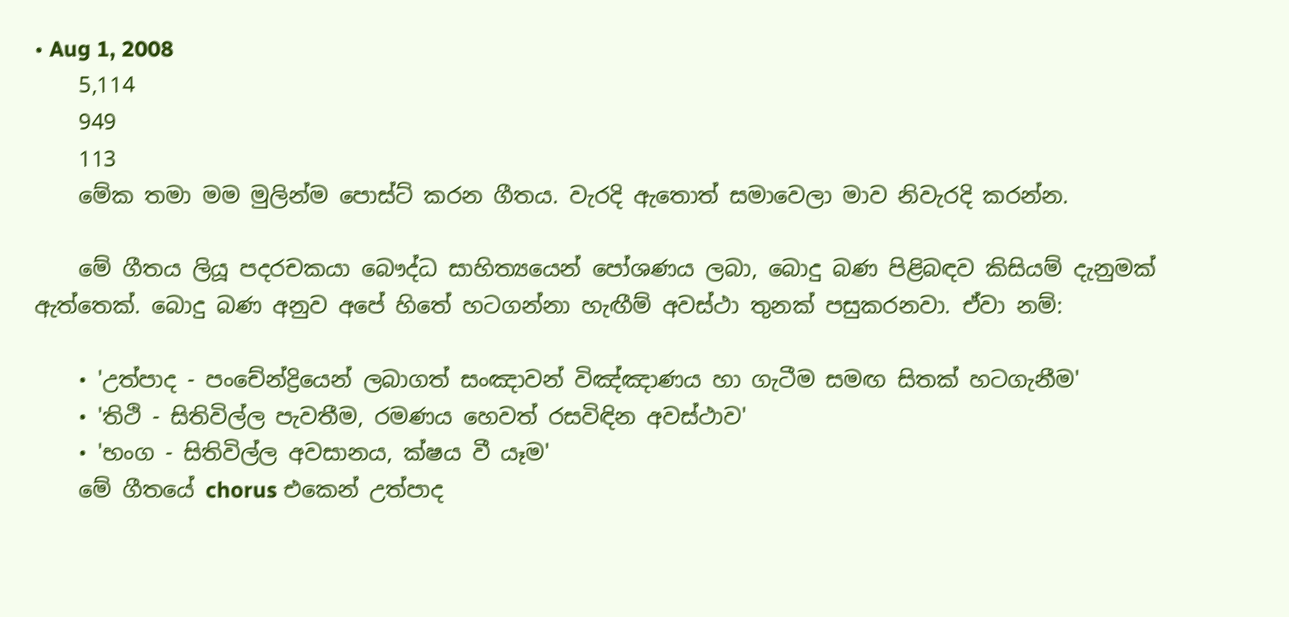• Aug 1, 2008
    5,114
    949
    113
    මේක තමා මම මුලින්ම පොස්ට් කරන ගීතය. වැරදි ඇතොත් සමාවෙලා මාව නිවැරදි කරන්න.

    මේ ගීතය ලියූ පදරචකයා බෞද්ධ සාහිත්‍යයෙන් පෝශණය ලබා, බොදු බණ පිළිබඳව කිසියම් දැනුමක් ඇත්තෙක්. බොදු බණ අනුව අපේ හිතේ හටගන්නා හැඟීම් අවස්ථා තුනක් පසුකරනවා. ඒවා නම්:

    • 'උත්පාද - පංචේන්ද්‍රියෙන් ලබාගත් සංඤාවන් විඤ්ඤාණය හා ගැටීම සමඟ සිතක් හටගැනීම'
    • 'තිථි - සිතිවිල්ල පැවතීම, රමණය හෙවත් රසවිඳින අවස්ථාව'
    • 'භංග - සිතිවිල්ල අවසානය, ක්ෂය වී යෑම'
    මේ ගීතයේ chorus එකෙන් උත්පාද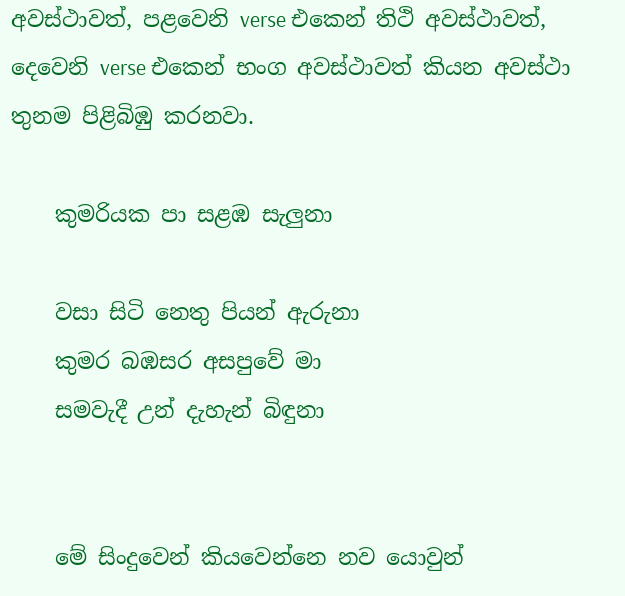අවස්ථාවත්, පළවෙනි verse එකෙන් තිථි අවස්ථාවත්, දෙවෙනි verse එකෙන් භංග අවස්ථාවත් කියන අවස්ථා තුනම පිළිබිඹු කරනවා.

    කුමරියක පා සළඹ සැලුනා

    වසා සිටි නෙතු පියන් ඇරුනා
    කුමර බඹසර අසපුවේ මා
    සමවැදී උන් දැහැන් බිඳුනා


    මේ සිංදුවෙන් කියවෙන්නෙ නව යොවුන්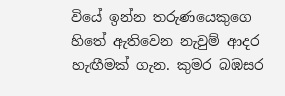වියේ ඉන්න තරුණයෙකුගෙ හිතේ ඇතිවෙන නැවුම් ආදර හැඟීමක් ගැන. කුමර බඹසර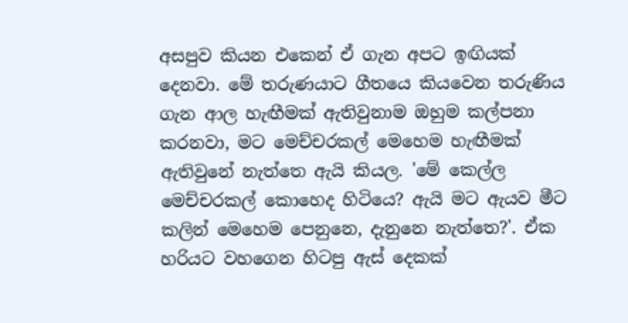අසපුව කියන එකෙන් ඒ ගැන අපට ඉඟියක් දෙනවා. මේ තරුණයාට ගීතයෙ කියවෙන තරුණිය ගැන ආල හැඟීමක් ඇතිවුනාම ඔහුම කල්පනා කරනවා, මට මෙච්චරකල් මෙහෙම හැඟීමක් ඇතිවුනේ නැත්තෙ ඇයි කියල. 'මේ කෙල්ල මෙච්චරකල් කොහෙද හිටියෙ? ඇයි මට ඇයව මීට කලින් මෙහෙම පෙනුනෙ, දැනුනෙ නැත්තෙ?'. ඒක හරියට වහගෙන හිටපු ඇස් දෙකක්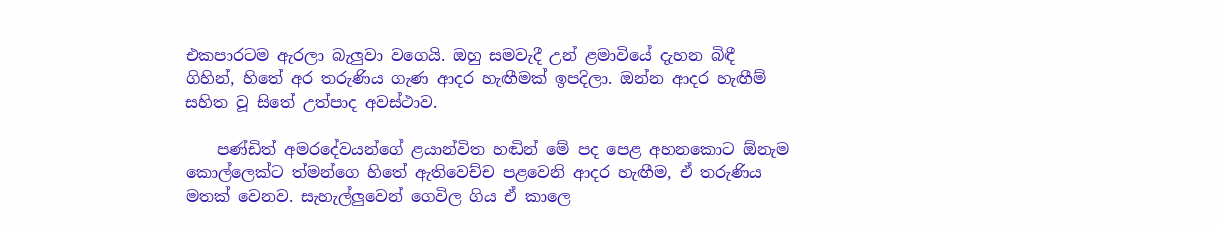එකපාරටම ඇරලා බැලුවා වගෙයි. ඔහු සමවැදී උන් ළමාවියේ දැහන බිඳී ගිහින්, හිතේ අර තරුණිය ගැණ ආදර හැඟීමක් ඉපදිලා. ඔන්න ආදර හැඟීම් සහිත වූ සිතේ උත්පාද අවස්ථාව.

    පණ්ඩිත් අමරදේවයන්ගේ ළයාන්විත හඬින් මේ පද පෙළ අහනකොට ඕනැම කොල්ලෙක්ට ත්මන්ගෙ හිතේ ඇතිවෙච්ච පළවෙනි ආදර හැඟීම, ඒ තරුණිය මතක් වෙනව. සැහැල්ලුවෙන් ගෙවිල ගිය ඒ කාලෙ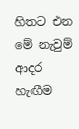හිතට එන මේ නැවුම් ආදර හැඟීම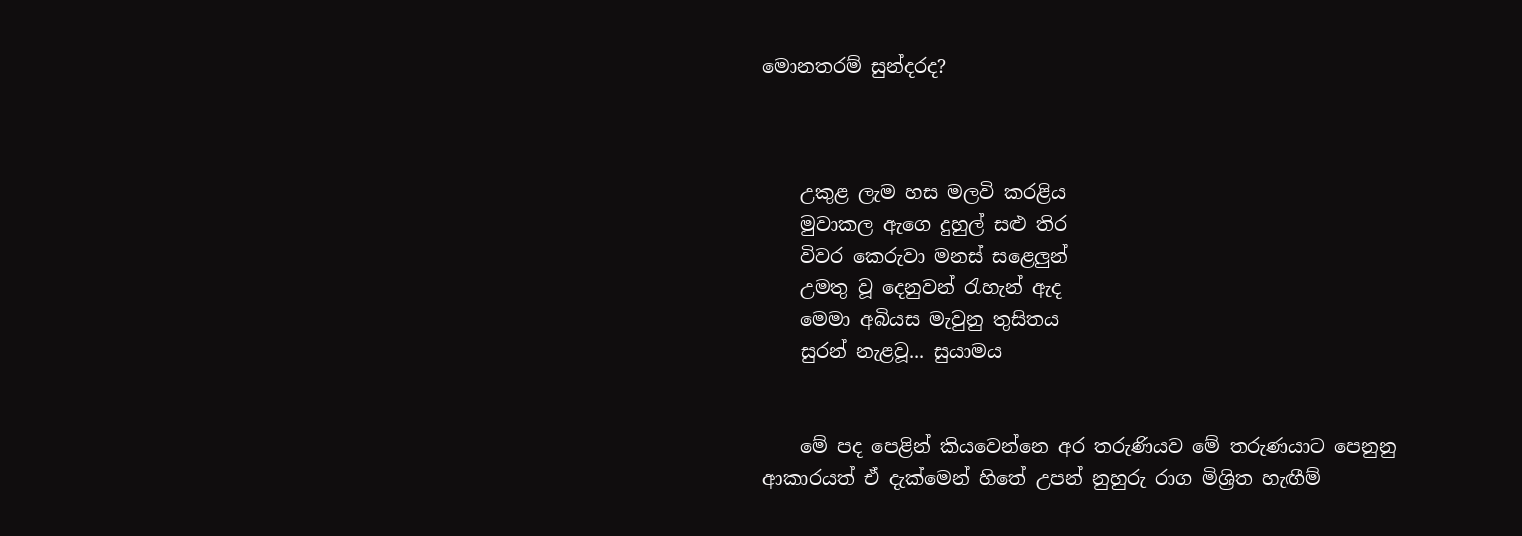මොනතරම් සුන්දරද?



    උකුළ ලැම හස මලවි කරළිය
    මුවාකල ඇගෙ දුහුල් සළු තිර
    විවර කෙරුවා මනස් සළෙලුන්
    උමතු වූ දෙනුවන් රැහැන් ඇද
    මෙමා අබියස මැවුනු තුසිතය
    සුරන් නැළවූ... සුයාමය


    මේ පද පෙළින් කියවෙන්නෙ අර තරුණියව මේ තරුණයාට පෙනුනු ආකාරයත් ඒ දැක්මෙන් හිතේ උපන් නුහුරු රාග මිශ්‍රිත හැඟීම්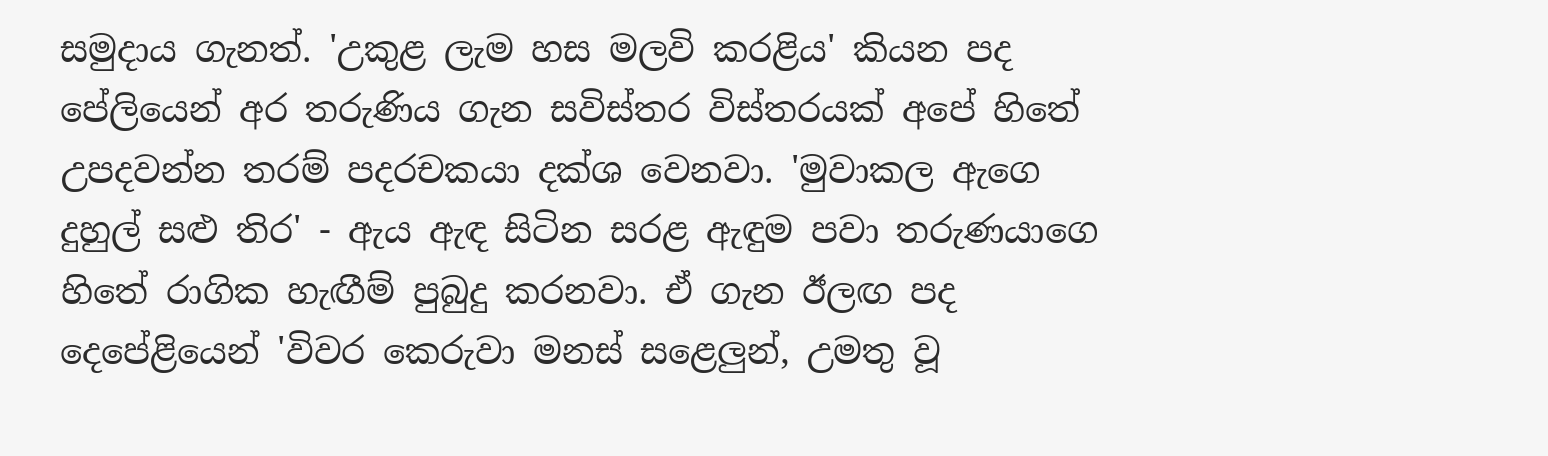සමුදාය ගැනත්. 'උකුළ ලැම හස මලවි කරළිය' කියන පද පේලියෙන් අර තරුණිය ගැන සවිස්තර විස්තරයක් අපේ හිතේ උපදවන්න තරම් පදරචකයා දක්ශ වෙනවා. 'මුවාකල ඇගෙ දුහුල් සළු තිර' - ඇය ඇඳ සිටින සරළ ඇඳුම පවා තරුණයාගෙ හිතේ රාගික හැඟීම් පුබුදු කරනවා. ඒ ගැන ඊලඟ පද දෙපේළියෙන් 'විවර කෙරුවා මනස් සළෙලුන්, උමතු වූ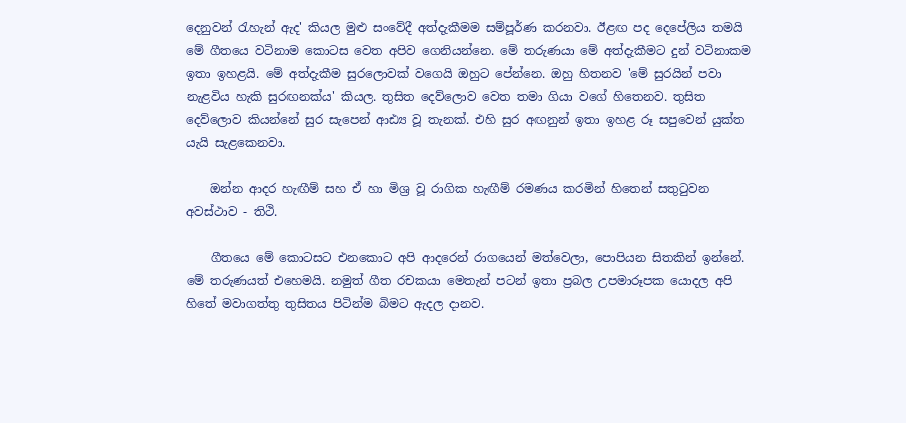දෙනුවන් රැහැන් ඇද' කියල මුළු සංවේදී අත්දැකීමම සම්පූර්ණ කරනවා. ඊළඟ පද දෙපේලිය තමයි මේ ගීතයෙ වටිනාම කොටස වෙත අපිව ගෙනියන්නෙ. මේ තරුණයා මේ අත්දැකීමට දුන් වටිනාකම ඉතා ඉහළයි. මේ අත්දැකීම සුරලොවක් වගෙයි ඔහුට පේන්නෙ. ඔහු හිතනව 'මේ සුරයින් පවා නැළවිය හැකි සුරඟනක්ය' කියල. තුසිත දෙව්ලොව වෙත තමා ගියා වගේ හිතෙනව. තුසිත දෙව්ලොව කියන්නේ සුර සැපෙන් ආඪ්‍ය වූ තැනක්. එහි සුර අඟනුන් ඉතා ඉහළ රූ සපුවෙන් යුක්ත යැයි සැළකෙනවා.

    ඔන්න ආදර හැඟීම් සහ ඒ හා මිශ්‍ර වූ රාගික හැඟීම් රමණය කරමින් හිතෙන් සතුටුවන අවස්ථාව - තිථි.

    ගීතයෙ මේ කොටසට එනකොට අපි ආදරෙන් රාගයෙන් මත්වෙලා, පොපියන සිතකින් ඉන්නේ. මේ තරුණයත් එහෙමයි. නමුත් ගීත රචකයා මෙතැන් පටන් ඉතා ප්‍රබල උපමාරූපක යොදල අපි හිතේ මවාගත්තු තුසිතය පිටින්ම බිමට ඇදල දානව.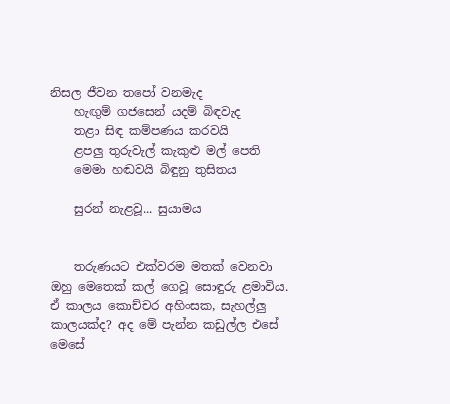නිසල ජීවන තපෝ වනමැද
    හැඟුම් ගජසෙන් යදම් බිඳවැද
    තළා සිඳ කම්පණය කරවයි
    ළපලු තුරුවැල් කැකුළු මල් පෙති
    මෙමා හඬවයි බිඳුනු තුසිතය

    සුරන් නැළවූ... සුයාමය


    තරුණයට එක්වරම මතක් වෙනවා ඔහු මෙතෙක් කල් ගෙවූ සොඳුරු ළමාවිය. ඒ කාලය කොච්චර අහිංසක, සැහල්ලු කාලයක්ද? අද මේ පැන්න කඩුල්ල එසේ මෙසේ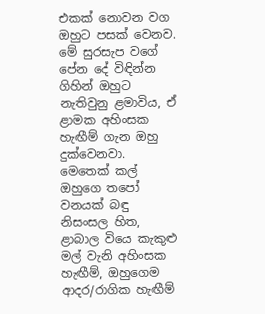එකක් නොවන වග ඔහුට පසක් වෙනව. මේ සුරසැප වගේ පේන දේ විඳින්න ගිහින් ඔහුට නැතිවුනු ළමාවිය, ඒ ළාමක අහිංසක හැඟීම් ගැන ඔහු දුක්වෙනවා. මෙතෙක් කල් ඔහුගෙ තපෝ වනයක් බඳු නිසංසල හිත, ළාබාල වියෙ කැකුළු මල් වැනි අහිංසක හැඟීම්, ඔහුගෙම ආදර/රාගික හැඟීම්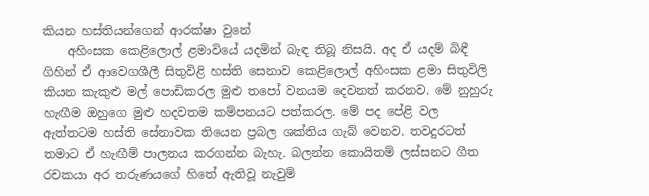කියන හස්තියන්ගෙන් ආරක්ෂා වුනේ
    අහිංසක කෙළිලොල් ළමාවියේ යදමින් බැඳ තිබූ නිසයි. අද ඒ යදම් බිඳී ගිහින් ඒ ආවෙගශීලී සිතුවිළි හස්ති සෙනාව කෙළිලොල් අහිංසක ළමා සිතුවිලි කියන කැකුළු මල් පොඩිකරල මුළු තපෝ වනයම දෙවනත් කරනව. මේ නුහුරු හැඟීම ඔහුගෙ මුළු හදවතම කම්පනයට පත්කරල. මේ පද පේළි වල ඇත්තටම හස්ති සේනාවක තියෙන ප්‍රබල ශක්තිය ගැබ් වෙනව. තවදුරටත් තමාට ඒ හැඟීම් පාලනය කරගන්න බැහැ. බලන්න කොයිතම් ලස්සනට ගීත රචකයා අර තරුණයගේ හිතේ ඇතිවූ නැවුම්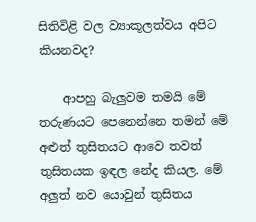සිතිවිළි වල ව්‍යාකූලත්වය අපිට කියනවද?

    ආපහු බැලුවම තමයි මේ තරුණයට පෙනෙන්නෙ තමන් මේ අළුත් තුසිතයට ආවෙ තවත් තුසිතයක ඉඳල නේද කියල. මේ අලුත් නව යොවුන් තුසිතය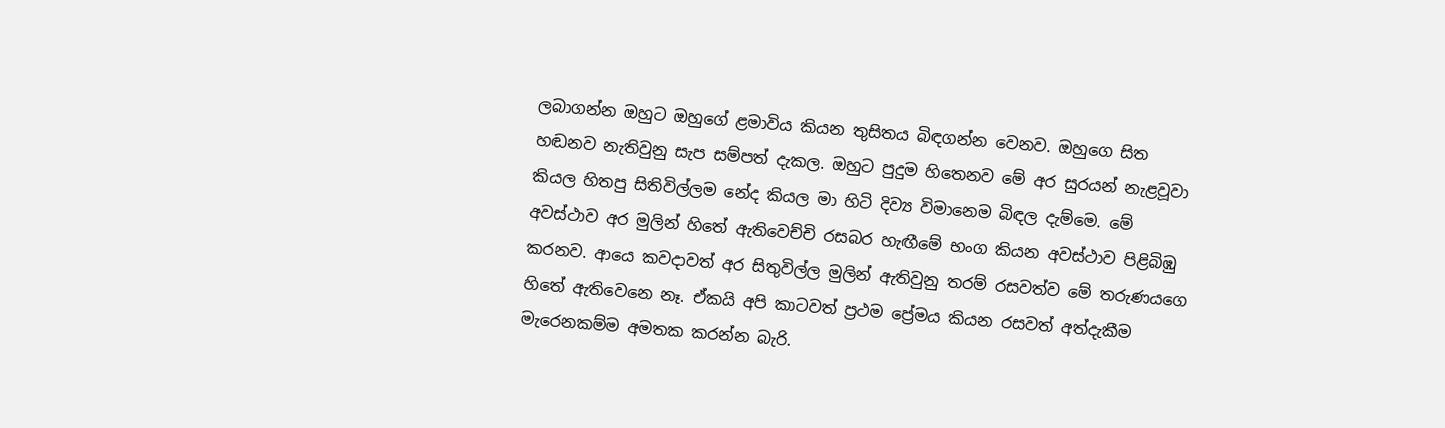ලබාගන්න ඔහුට ඔහුගේ ළමාවිය කියන තුසිතය බිඳගන්න වෙනව. ඔහුගෙ සිත හඬනව නැතිවුනු සැප සම්පත් දැකල. ඔහුට පුදුම හිතෙනව මේ අර සුරයන් නැළවූවා කියල හිතපු සිතිවිල්ලම නේද කියල මා හිටි දිව්‍ය විමානෙම බිඳල දැම්මෙ. මේ අවස්ථාව අර මුලින් හිතේ ඇතිවෙච්චි රසබර හැඟීමේ භංග කියන අවස්ථාව පිළිබිඹු කරනව. ආයෙ කවදාවත් අර සිතුවිල්ල මුලින් ඇතිවුනු තරම් රසවත්ව මේ තරුණයගෙ හිතේ ඇතිවෙනෙ නෑ. ඒකයි අපි කාටවත් ප්‍රථම ප්‍රේමය කියන රසවත් අත්දැකීම මැරෙනකම්ම අමතක කරන්න බැරි.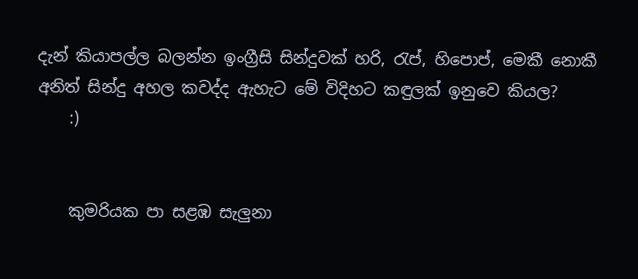දැන් කියාපල්ල බලන්න ඉංග්‍රීසි සින්දුවක් හරි, රැප්, හිපොප්, මෙකී නොකී අනිත් සින්දු අහල කවද්ද ඇහැට මේ විදිහට කඳුලක් ඉනුවෙ කියල?
    :)


    කුමරියක පා සළඹ සැලුනා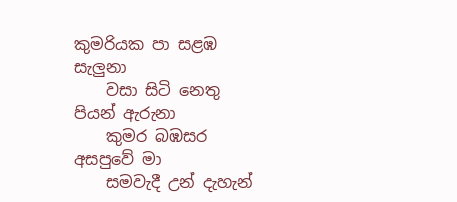කුමරියක පා සළඹ සැලුනා
    වසා සිටි නෙතු පියන් ඇරුනා
    කුමර බඹසර අසපුවේ මා
    සමවැදී උන් දැහැන්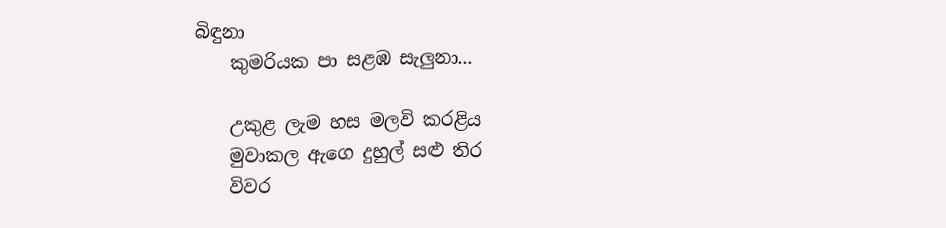බිඳුනා
    කුමරියක පා සළඹ සැලුනා...

    උකුළ ලැම හස මලවි කරළිය
    මුවාකල ඇගෙ දුහුල් සළු තිර
    විවර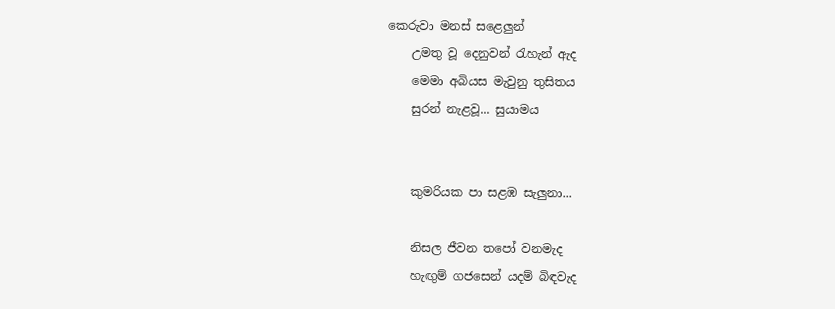කෙරුවා මනස් සළෙලුන්
    උමතු වූ දෙනුවන් රැහැන් ඇද
    මෙමා අබියස මැවුනු තුසිතය
    සුරන් නැළවූ... සුයාමය


    කුමරියක පා සළඹ සැලුනා...

    නිසල ජීවන තපෝ වනමැද
    හැඟුම් ගජසෙන් යදම් බිඳවැද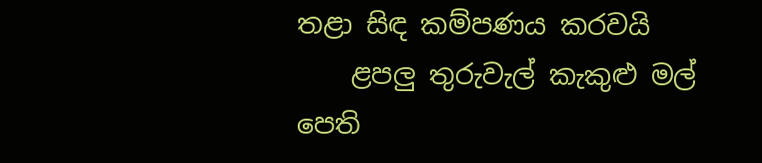තළා සිඳ කම්පණය කරවයි
    ළපලු තුරුවැල් කැකුළු මල් පෙති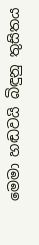මෙමා හඬවයි බිඳුනු තුසිතය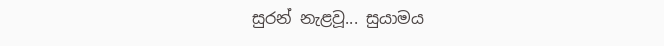සුරන් නැළවූ... සුයාමය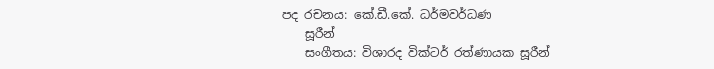පද රචනය: කේ.ඩී.කේ. ධර්මවර්ධණ
    සූරීන්
    සංගීතය: විශාරද වික්ටර් රත්ණායක සූරීන්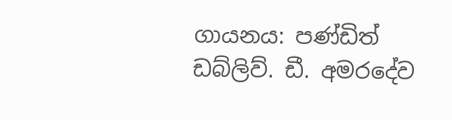ගායනය: පණ්ඩිත් ඩබ්ලිව්. ඩී. අමරදේව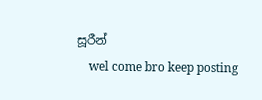සූරීන්
    wel come bro keep posting